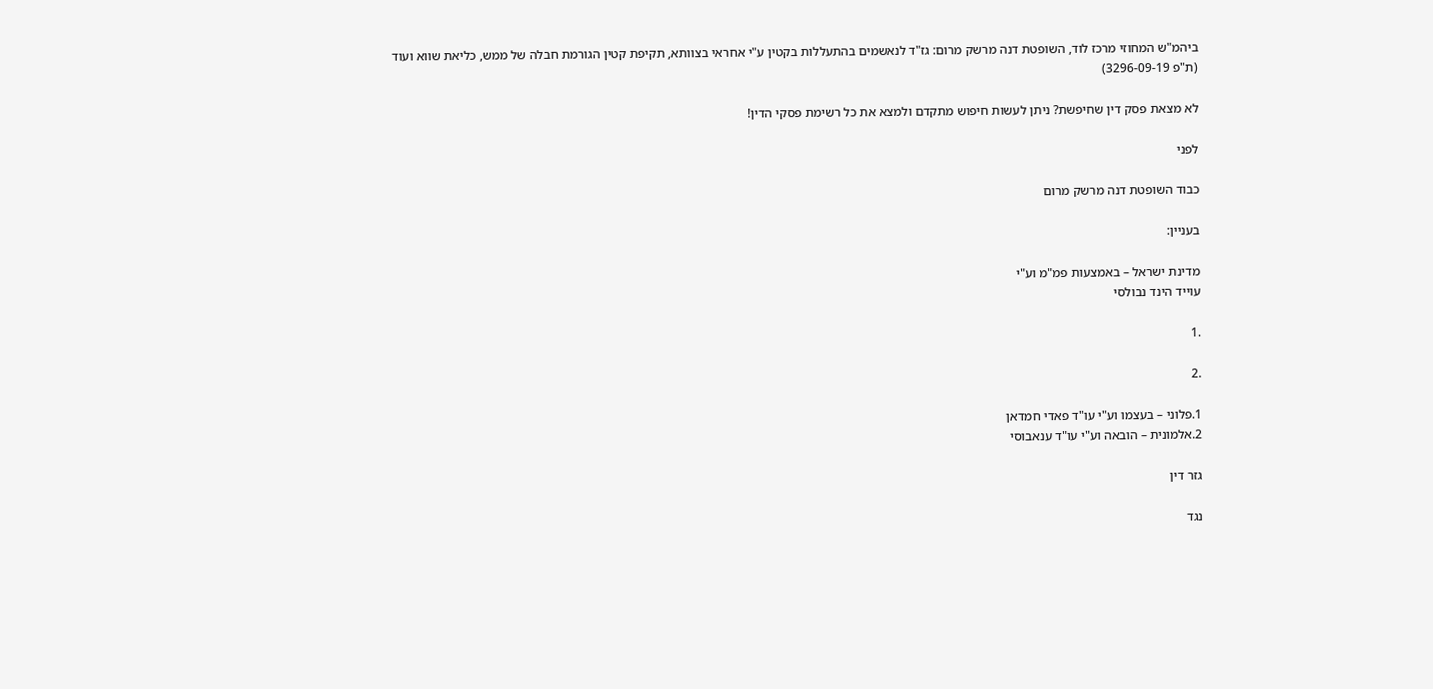ביהמ"ש המחוזי מרכז לוד, השופטת דנה מרשק מרום: גז"ד לנאשמים בהתעללות בקטין ע"י אחראי בצוותא, תקיפת קטין הגורמת חבלה של ממש, כליאת שווא ועוד (ת"פ 3296-09-19)

לא מצאת פסק דין שחיפשת? ניתן לעשות חיפוש מתקדם ולמצא את כל רשימת פסקי הדין!

לפני

כבוד השופטת דנה מרשק מרום

בעניין:

מדינת ישראל – באמצעות פמ"מ וע"י
עוייד הינד נבולסי

.1

.2

1.פלוני – בעצמו וע"י עו"ד פאדי חמדאן
2.אלמונית – הובאה וע"י עו"ד ענאבוסי

גזר דין

נגד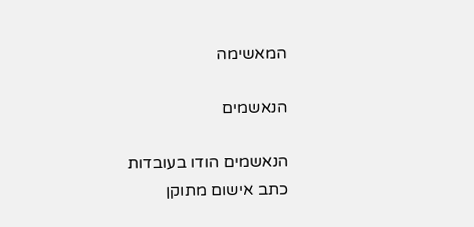המאשימה

הנאשמים

הנאשמים הודו בעובדות כתב אישום מתוקן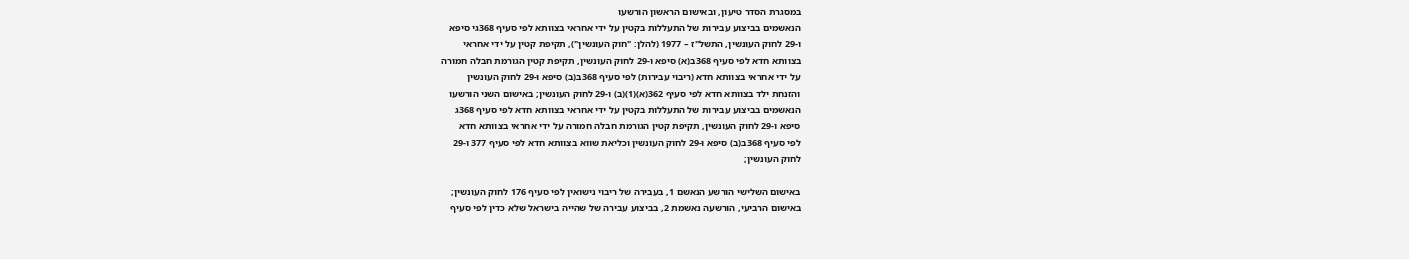במסגרת הסדר טיעון, ובאישום הראשון הורשעו
הנאשמים בביצוע עבירות של התעללות בקטין על ידי אחראי בצוותא לפי סעיף 368גי סיפא
ו-29 לחוק העונשין, התשל"ז – 1977 (להלן: "חוק העונשין"), תקיפת קטין על ידי אחראי
בצוותא חדא לפי סעיף 368ב(א) סיפא ו-29 לחוק העונשין, תקיפת קטין הגורמת חבלה חמורה
על ידי אחראי בצוותא חדא (ריבוי עבירות) לפי סעיף 368ב(ב) סיפא ו-29 לחוק העונשין
והזנחת ילד בצוותא חדא לפי סעיף 362(א)(1)(ב) ו-29 לחוק העונשין; באישום השני הורשעו
הנאשמים בביצוע עבירות של התעללות בקטין על ידי אחראי בצוותא חדא לפי סעיף 368ג
סיפא ו-29 לחוק העונשין, תקיפת קטין הגורמת חבלה חמורה על ידי אחראי בצוותא חדא
לפי סעיף 368ב(ב) סיפא ו-29 לחוק העונשין וכליאת שווא בצוותא חדא לפי סעיף 377 ו-29
לחוק העונשין;

באישום השלישי הורשע הנאשם 1, בעבירה של ריבוי נישואין לפי סעיף 176 לחוק העונשין;
באישום הרביעי, הורשעה נאשמת 2, בביצוע עבירה של שהייה בישראל שלא כדין לפי סעיף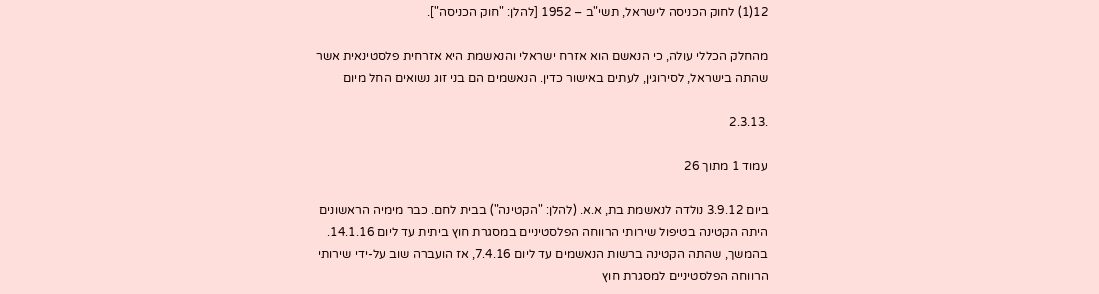12(1) לחוק הכניסה לישראל, תשי"ב – 1952 [להלן: "חוק הכניסה"].

מהחלק הכללי עולה, כי הנאשם הוא אזרח ישראלי והנאשמת היא אזרחית פלסטינאית אשר
שהתה בישראל, לסירוגין, לעתים באישור כדין. הנאשמים הם בני זוג נשואים החל מיום

.2.3.13

עמוד 1 מתוך 26

ביום 3.9.12 נולדה לנאשמת בת, א.א. (להלן: "הקטינה") בבית לחם. כבר מימיה הראשונים
היתה הקטינה בטיפול שירותי הרווחה הפלסטיניים במסגרת חוץ ביתית עד ליום 14.1.16.
בהמשך, שהתה הקטינה ברשות הנאשמים עד ליום 7.4.16, אז הועברה שוב על-ידי שירותי
הרווחה הפלסטיניים למסגרת חוץ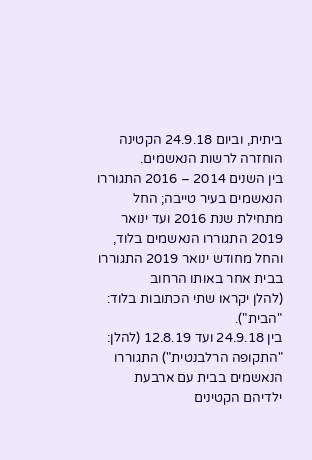ביתית, וביום 24.9.18 הקטינה הוחזרה לרשות הנאשמים.
בין השנים 2014 – 2016 התגוררו הנאשמים בעיר טייבה; החל מתחילת שנת 2016 ועד ינואר
2019 התגוררו הנאשמים בלוד, והחל מחודש ינואר 2019 התגוררו בבית אחר באותו הרחוב
(להלן יקראו שתי הכתובות בלוד: "הבית").
בין 24.9.18 ועד 12.8.19 (להלן: "התקופה הרלבנטית") התגוררו הנאשמים בבית עם ארבעת
ילדיהם הקטינים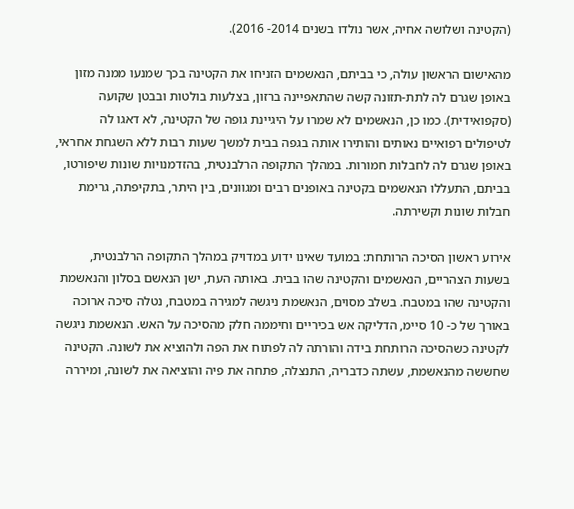(הקטינה ושלושה אחיה, אשר נולדו בשנים 2014- 2016).

מהאישום הראשון עולה, כי בביתם, הנאשמים הזניחו את הקטינה בכך שמנעו ממנה מזון
באופן שגרם לה לתת-תזונה קשה שהתאפיינה ברזון, בצלעות בולטות ובבטן שקועה
(סקפואידית). כמו כן, הנאשמים לא שמרו על היגיינת גופה של הקטינה, לא דאגו לה
לטיפולים רפואיים נאותים והותירו אותה בגפה בבית למשך שעות רבות ללא השגחת אחראי,
באופן שגרם לה לחבלות חמורות. במהלך התקופה הרלבנטית, בהזדמנויות שונות שיפורטו,
בביתם, התעללו הנאשמים בקטינה באופנים רבים ומגוונים, בין היתר, בתקיפתה, גרימת
חבלות שונות וקשירתה.

אירוע ראשון הסיכה הרותחת: במועד שאינו ידוע במדויק במהלך התקופה הרלבנטית,
בשעות הצהריים, הנאשמים והקטינה שהו בבית. באותה העת, ישן הנאשם בסלון והנאשמת
והקטינה שהו במטבח. בשלב מסוים, הנאשמת ניגשה למגירה במטבח, נטלה סיכה ארוכה
באורך של כ- 10 סיימ, הדליקה אש בכיריים וחיממה חלק מהסיכה על האש. הנאשמת ניגשה
לקטינה כשהסיכה הרותחת בידה והורתה לה לפתוח את הפה ולהוציא את לשונה. הקטינה
שחששה מהנאשמת, עשתה כדבריה, התנצלה, פתחה את פיה והוציאה את לשונה, ומיררה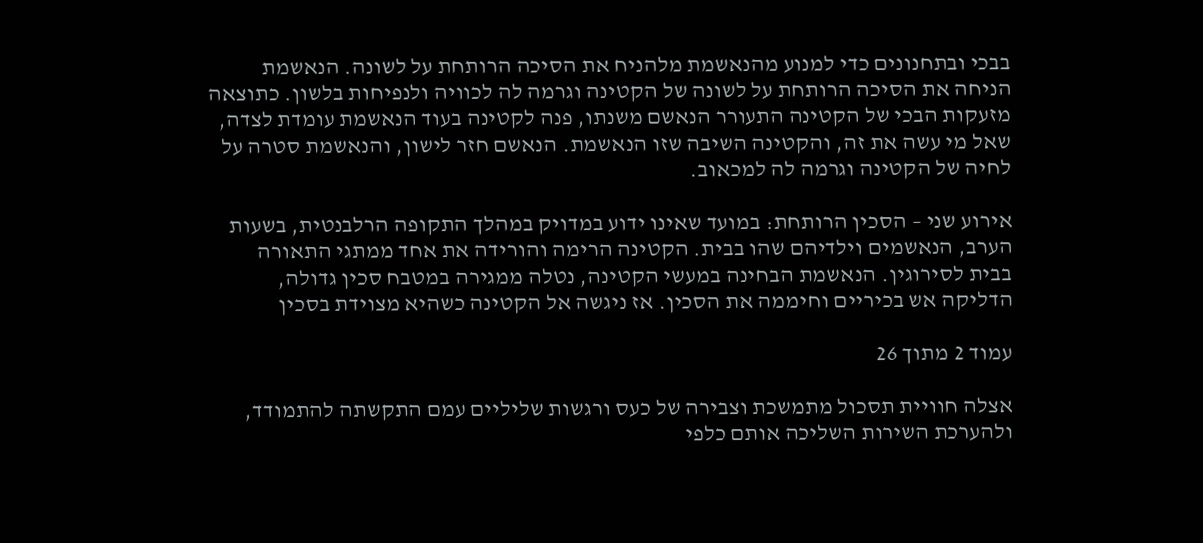בבכי ובתחנונים כדי למנוע מהנאשמת מלהניח את הסיכה הרותחת על לשונה. הנאשמת
הניחה את הסיכה הרותחת על לשונה של הקטינה וגרמה לה לכוויה ולנפיחות בלשון. כתוצאה
מזעקות הבכי של הקטינה התעורר הנאשם משנתו, פנה לקטינה בעוד הנאשמת עומדת לצדה,
שאל מי עשה את זה, והקטינה השיבה שזו הנאשמת. הנאשם חזר לישון, והנאשמת סטרה על
לחיה של הקטינה וגרמה לה למכאוב.

אירוע שני – הסכין הרותחת: במועד שאינו ידוע במדויק במהלך התקופה הרלבנטית, בשעות
הערב, הנאשמים וילדיהם שהו בבית. הקטינה הרימה והורידה את אחד ממתגי התאורה
בבית לסירוגין. הנאשמת הבחינה במעשי הקטינה, נטלה ממגירה במטבח סכין גדולה,
הדליקה אש בכיריים וחיממה את הסכין. אז ניגשה אל הקטינה כשהיא מצוידת בסכין

עמוד 2 מתוך 26

אצלה חוויית תסכול מתמשכת וצבירה של כעס ורגשות שליליים עמם התקשתה להתמודד,
ולהערכת השירות השליכה אותם כלפי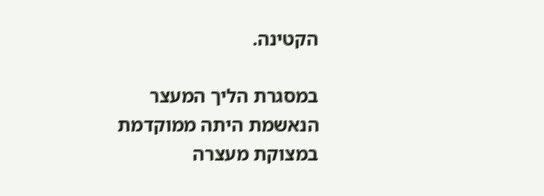הקטינה.

במסגרת הליך המעצר הנאשמת היתה ממוקדמת במצוקת מעצרה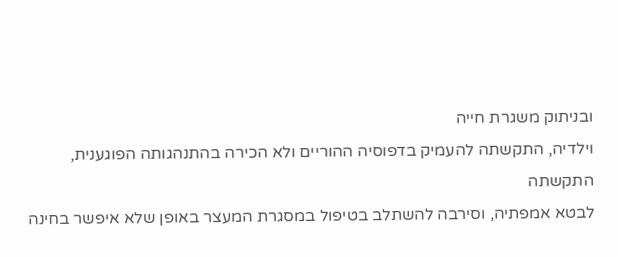ובניתוק משגרת חייה
וילדיה, התקשתה להעמיק בדפוסיה ההוריים ולא הכירה בהתנהגותה הפוגענית, התקשתה
לבטא אמפתיה, וסירבה להשתלב בטיפול במסגרת המעצר באופן שלא איפשר בחינה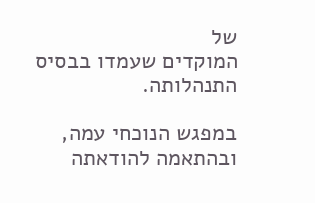של
המוקדים שעמדו בבסיס התנהלותה.

במפגש הנוכחי עמה, ובהתאמה להודאתה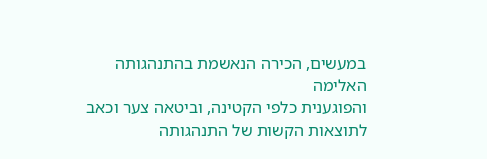במעשים, הכירה הנאשמת בהתנהגותה האלימה
והפוגענית כלפי הקטינה, וביטאה צער וכאב לתוצאות הקשות של התנהגותה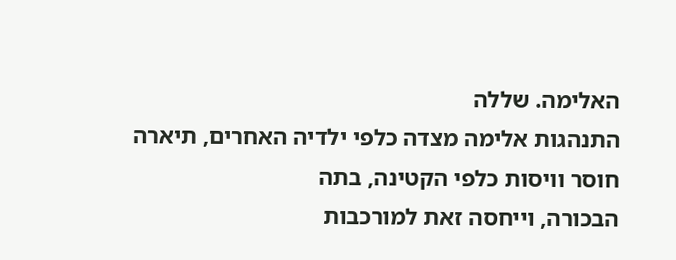האלימה. שללה
התנהגות אלימה מצדה כלפי ילדיה האחרים, תיארה חוסר וויסות כלפי הקטינה, בתה
הבכורה, וייחסה זאת למורכבות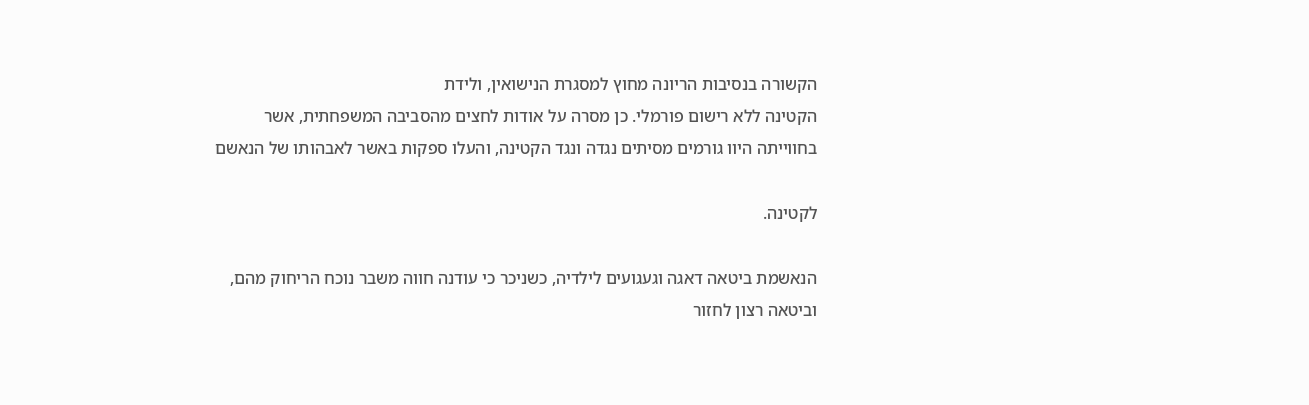הקשורה בנסיבות הריונה מחוץ למסגרת הנישואין, ולידת
הקטינה ללא רישום פורמלי. כן מסרה על אודות לחצים מהסביבה המשפחתית, אשר
בחווייתה היוו גורמים מסיתים נגדה ונגד הקטינה, והעלו ספקות באשר לאבהותו של הנאשם

לקטינה.

הנאשמת ביטאה דאגה וגעגועים לילדיה, כשניכר כי עודנה חווה משבר נוכח הריחוק מהם,
וביטאה רצון לחזור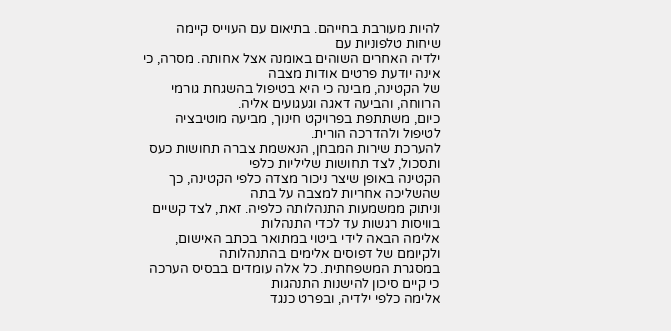להיות מעורבת בחייהם. בתיאום עם העוייס קיימה שיחות טלפוניות עם
ילדיה האחרים השוהים באומנה אצל אחותה. מסרה, כי אינה יודעת פרטים אודות מצבה
של הקטינה, מבינה כי היא בטיפול בהשגחת גורמי הרווחה, והביעה דאגה וגעגועים אליה.
כיום, משתתפת בפרויקט חינוך, מביעה מוטיבציה לטיפול ולהדרכה הורית.
להערכת שירות המבחן, הנאשמת צברה תחושות כעס ותסכול, לצד תחושות שליליות כלפי
הקטינה באופן שיצר ניכור מצדה כלפי הקטינה, כך שהשליכה אחריות למצבה על בתה
וניתוק ממשמעות התנהלותה כלפיה. זאת, לצד קשיים בוויסות רגשות עד לכדי התנהלות
אלימה הבאה לידי ביטוי במתואר בכתב האישום, ולקיומם של דפוסים אלימים בהתנהלותה
במסגרת המשפחתית. כל אלה עומדים בבסיס הערכה כי קיים סיכון להישנות התנהגות
אלימה כלפי ילדיה, ובפרט כנגד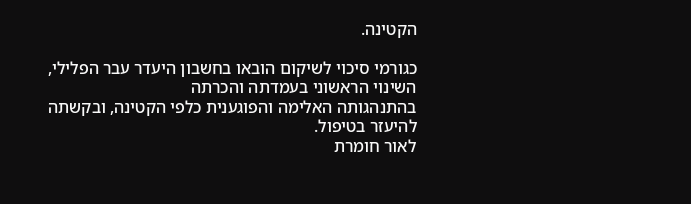הקטינה.

כגורמי סיכוי לשיקום הובאו בחשבון היעדר עבר הפלילי, השינוי הראשוני בעמדתה והכרתה
בהתנהגותה האלימה והפוגענית כלפי הקטינה, ובקשתה להיעזר בטיפול.
לאור חומרת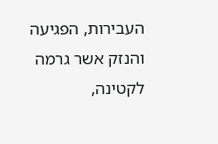העבירות, הפגיעה והנזק אשר גרמה לקטינה,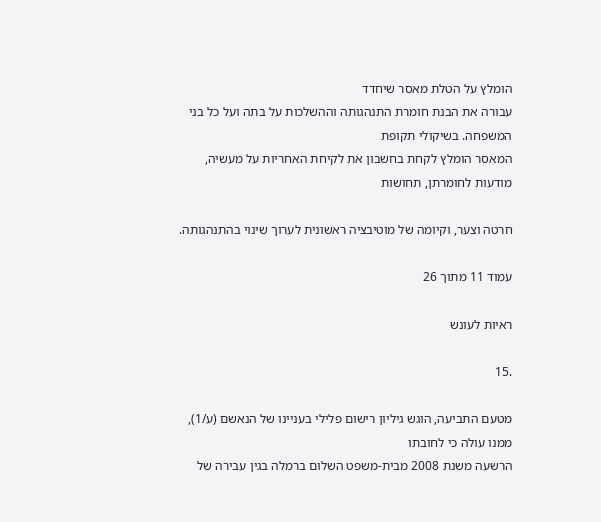הומלץ על הטלת מאסר שיחדד
עבורה את הבנת חומרת התנהגותה וההשלכות על בתה ועל כל בני המשפחה. בשיקולי תקופת
המאסר הומלץ לקחת בחשבון את לקיחת האחריות על מעשיה, מודעות לחומרתן, תחושות

חרטה וצער, וקיומה של מוטיבציה ראשונית לערוך שינוי בהתנהגותה.

עמוד 11 מתוך 26

ראיות לעונש

.15

מטעם התביעה, הוגש גיליון רישום פלילי בעניינו של הנאשם (ע/1), ממנו עולה כי לחובתו
הרשעה משנת 2008 מבית-משפט השלום ברמלה בגין עבירה של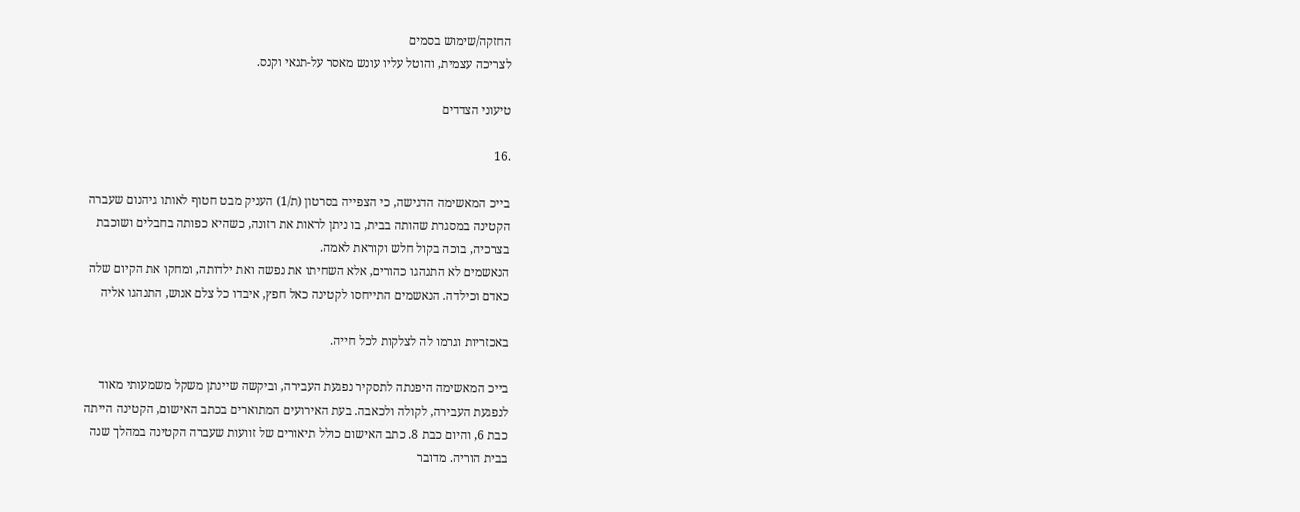החזקה/שימוש בסמים
לצריכה עצמית, והוטל עליו עונש מאסר על-תנאי וקנס.

טיעוני הצדדים

.16

בייכ המאשימה הדגישה, כי הצפייה בסרטון (ת/1) העניק מבט חטוף לאותו גיהנום שעברה
הקטינה במסגרת שהותה בבית, בו ניתן לראות את רזונה, כשהיא כפותה בחבלים ושוכבת
בצרכיה, בוכה בקול חלש וקוראת לאמה.
הנאשמים לא התנהגו כהורים, אלא השחיתו את נפשה ואת ילדותה, ומחקו את הקיום שלה
כאדם וכילדה. הנאשמים התייחסו לקטינה כאל חפץ, איבדו כל צלם אנוש, התנהגו אליה

באכזריות וגרמו לה לצלקות לכל חייה.

בייכ המאשימה היפנתה לתסקיר נפגעת העבירה, וביקשה שיינתן משקל משמעותי מאוד
לנפגעת העבירה, לקולה ולכאבה. בעת האירועים המתוארים בכתב האישום, הקטינה הייתה
כבת 6, והיום כבת 8. כתב האישום כולל תיאורים של זוועות שעברה הקטינה במהלך שנה
בבית הוריה. מדובר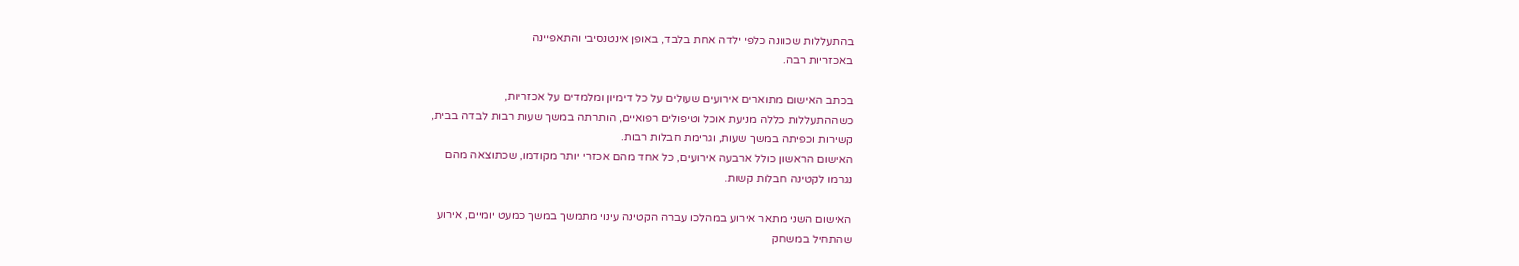בהתעללות שכוונה כלפי ילדה אחת בלבד, באופן אינטנסיבי והתאפיינה
באכזריות רבה.

בכתב האישום מתוארים אירועים שעולים על כל דימיון ומלמדים על אכזריות,
כשההתעללות כללה מניעת אוכל וטיפולים רפואיים, הותרתה במשך שעות רבות לבדה בבית,
קשירות וכפיתה במשך שעות, וגרימת חבלות רבות.
האישום הראשון כולל ארבעה אירועים, כל אחד מהם אכזרי יותר מקודמו, שכתוצאה מהם
נגרמו לקטינה חבלות קשות.

האישום השני מתאר אירוע במהלכו עברה הקטינה עינוי מתמשך במשך כמעט יומיים, אירוע
שהתחיל במשחק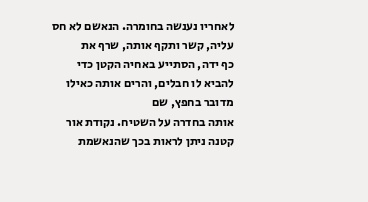לאחריו נענשה בחומרה. הנאשם לא חס עליה, קשר ותקף אותה, שרף את
כף ידה, הסתייע באחיה הקטן כדי להביא לו חבלים, והרים אותה כאילו מדובר בחפץ, שם
אותה בחדרה על השטיח. נקודת אור קטנה ניתן לראות בכך שהנאשמת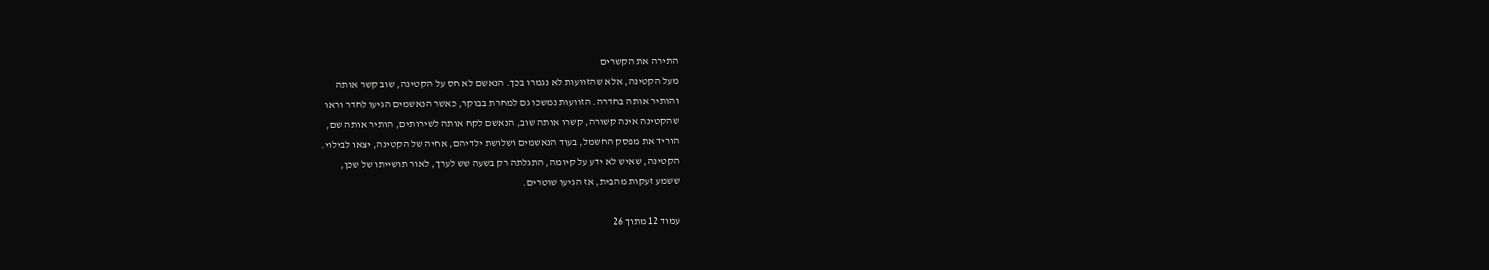התירה את הקשרים
מעל הקטינה, אלא שהזוועות לא נגמרו בכך. הנאשם לא חס על הקטינה, שוב קשר אותה
והותיר אותה בחדרה. הזוועות נמשכו גם למחרת בבוקר, כאשר הנאשמים הגיעו לחדר וראו
שהקטינה אינה קשורה, קשרו אותה שוב, הנאשם לקח אותה לשירותים, הותיר אותה שם,
הוריד את מפסק החשמל, בעוד הנאשמים ושלושת ילדיהם, אחיה של הקטינה, יצאו לבילוי.
הקטינה, שאיש לא ידע על קיומה, התגלתה רק בשעה שש לערך, לאור תושייתו של שכן,
ששמע זעקות מהבית, אז הגיעו שוטרים.

עמוד 12 מתוך 26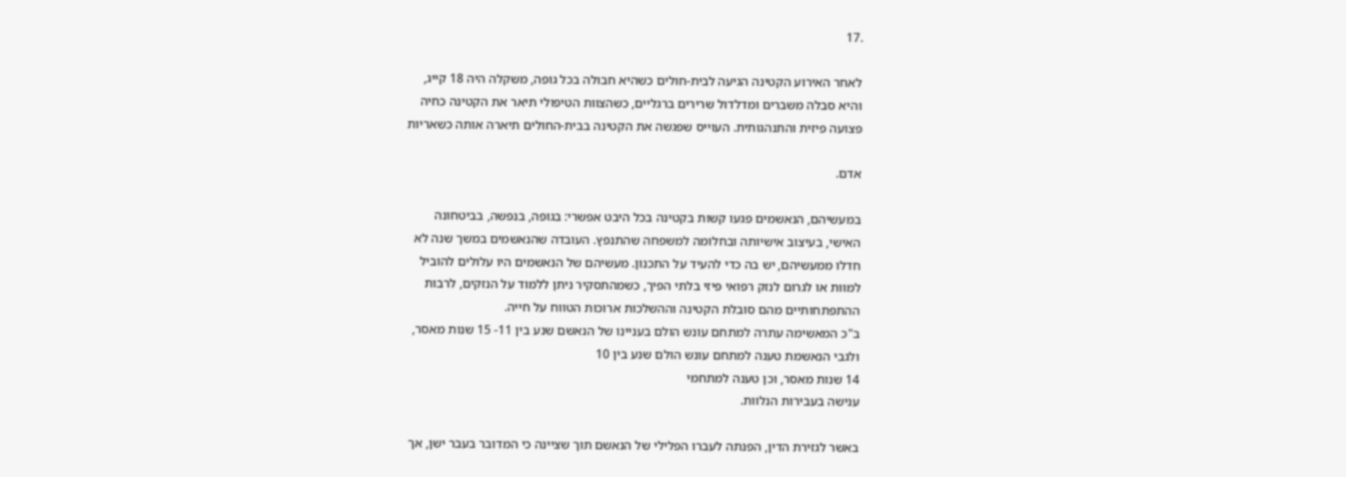.17

לאחר האירוע הקטינה הגיעה לבית-חולים כשהיא חבולה בכל גופה, משקלה היה 18 קייג,
והיא סבלה משברים ומדלדול שרירים ברגליים, כשהצוות הטיפולי תיאר את הקטינה כחיה
פצועה פיזית והתנהגותית. העוייס שפגשה את הקטינה בבית-החולים תיארה אותה כשאריות

אדם.

במעשיהם, הנאשמים פגעו קשות בקטינה בכל היבט אפשרי: בגופה, בנפשה, בביטחונה
האישי, בעיצוב אישיותה ובחלומה למשפחה שהתנפץ. העובדה שהנאשמים במשך שנה לא
חדלו ממעשיהם, יש בה כדי להעיד על התכנון. מעשיהם של הנאשמים היו עלולים להוביל
למוות או לגרום לנזק רפואי פיזי בלתי הפיך, כשמהתסקיר ניתן ללמוד על הנזקים, לרבות
ההתפתחותיים מהם סובלת הקטינה וההשלכות ארוכות הטווח על חייה.
ב"כ המאשימה עתרה למתחם עונש הולם בעניינו של הנאשם שנע בין 11- 15 שנות מאסר,
ולגבי הנאשמת טענה למתחם עונש הולם שנע בין 10
14 שנות מאסר, וכן טענה למתחמי
ענישה בעבירות הנלוות.

באשר לגזירת הדין, הפנתה לעברו הפלילי של הנאשם תוך שציינה כי המדובר בעבר ישן, אך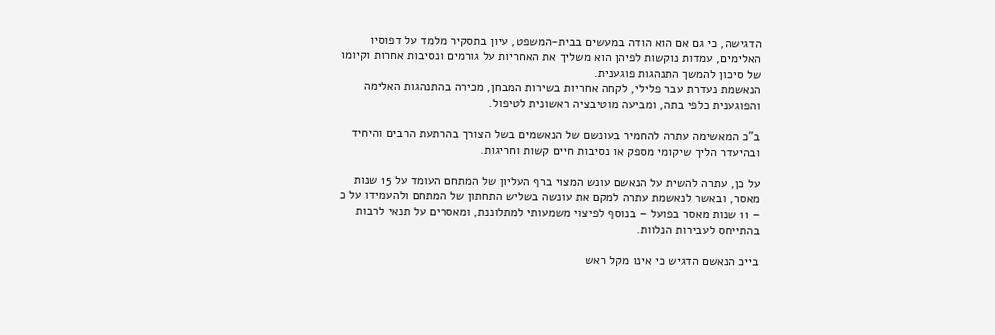הדגישה, כי גם אם הוא הודה במעשים בבית-המשפט, עיון בתסקיר מלמד על דפוסיו
האלימים, עמדות נוקשות לפיהן הוא משליך את האחריות על גורמים ונסיבות אחרות וקיומו
של סיכון להמשך התנהגות פוגענית.
הנאשמת נעדרת עבר פלילי, לקחה אחריות בשירות המבחן, מכירה בהתנהגות האלימה
והפוגענית כלפי בתה, ומביעה מוטיבציה ראשונית לטיפול.

ב"כ המאשימה עתרה להחמיר בעונשם של הנאשמים בשל הצורך בהרתעת הרבים והיחיד
ובהיעדר הליך שיקומי מספק או נסיבות חיים קשות וחריגות.

על כן, עתרה להשית על הנאשם עונש המצוי ברף העליון של המתחם העומד על 15 שנות
מאסר, ובאשר לנאשמת עתרה למקם את עונשה בשליש התחתון של המתחם ולהעמידו על כ
– 11 שנות מאסר בפועל – בנוסף לפיצוי משמעותי למתלוננת, ומאסרים על תנאי לרבות
בהתייחס לעבירות הנלוות.

בייכ הנאשם הדגיש כי אינו מקל ראש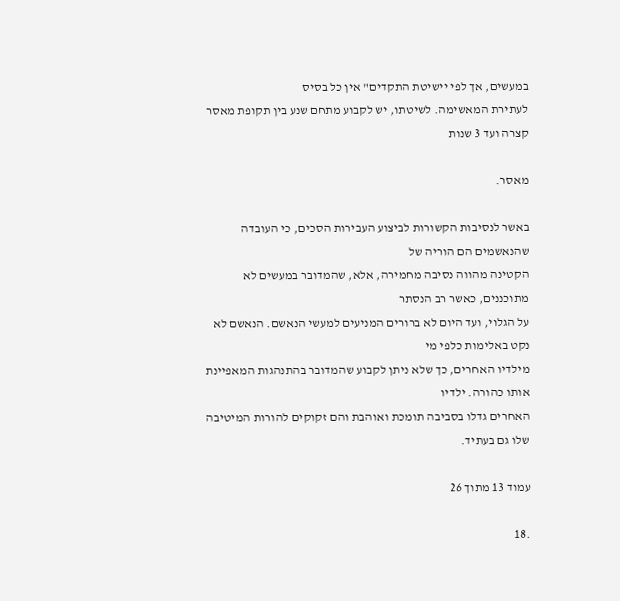במעשים, אך לפי יישיטת התקדים" אין כל בסיס
לעתירת המאשימה. לשיטתו, יש לקבוע מתחם שנע בין תקופת מאסר קצרה ועד 3 שנות

מאסר.

באשר לנסיבות הקשורות לביצוע העבירות הסכים, כי העובדה שהנאשמים הם הוריה של
הקטינה מהווה נסיבה מחמירה, אלא, שהמדובר במעשים לא מתוכננים, כאשר רב הנסתר
על הגלוי, ועד היום לא ברורים המניעים למעשי הנאשם. הנאשם לא נקט באלימות כלפי מי
מילדיו האחרים, כך שלא ניתן לקבוע שהמדובר בהתנהגות המאפיינת אותו כהורה. ילדיו
האחרים גדלו בסביבה תומכת ואוהבת והם זקוקים להורות המיטיבה שלו גם בעתיד.

עמוד 13 מתוך 26

.18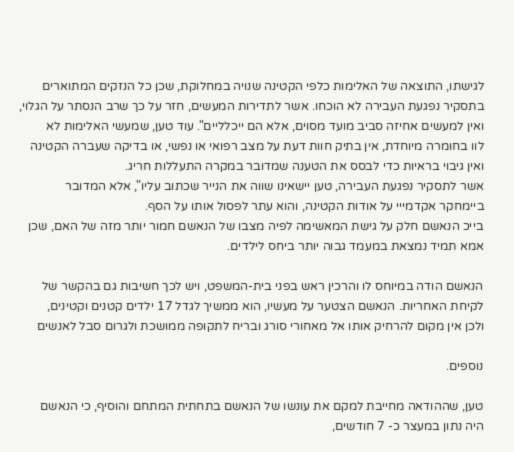לגישתו, התוצאה של האלימות כלפי הקטינה שנויה במחלוקת, שכן כל הנזקים המתוארים
בתסקיר נפגעת העבירה לא הוכחו. אשר לתדירות המעשים, חזר על כך שרב הנסתר על הגלוי,
ואין למעשים אחיזה סביב מועד מסוים, אלא הם ייכלליים". עוד טען, שמעשי האלימות לא
לוו בחומרה מיוחדת, אין בתיק חוות דעת על מצב רפואי או נפשי, או בדיקה שעברה הקטינה
ואין גיבוי בראיות כדי לבסס את הטענה שמדובר במקרה התעללות חריג.
אשר לתסקיר נפגעת העבירה, טען יישאינו שווה את הנייר שכתוב עליו", אלא המדובר
ביימחקר אקדמייי על אודות הקטינה, והוא עתר לפסול אותו על הסף.
בייכ הנאשם חלק על גישת המאשימה לפיה מצבו של הנאשם חמור יותר מזה של האם, שכן
אמא תמיד נמצאת במעמד גבוה יותר ביחס לילדים.

הנאשם הודה במיוחס לו והרכין ראש בפני בית-המשפט, ויש לכך חשיבות גם בהקשר של
לקיחת האחריות. הנאשם הצטער על מעשיו, הוא ממשיך לגדל 17 ילדים קטנים וקטינים,
ולכן אין מקום להרחיק אותו אל מאחורי סורג ובריח לתקופה ממושכת ולגרום סבל לאנשים

נוספים.

טען, שההודאה מחייבת למקם את עונשו של הנאשם בתחתית המתחם והוסיף, כי הנאשם
היה נתון במעצר כ- 7 חודשים,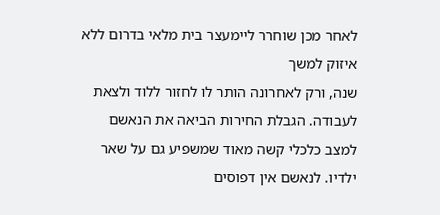לאחר מכן שוחרר ליימעצר בית מלאי בדרום ללא איזוק למשך
שנה, ורק לאחרונה הותר לו לחזור ללוד ולצאת לעבודה. הגבלת החירות הביאה את הנאשם
למצב כלכלי קשה מאוד שמשפיע גם על שאר ילדיו. לנאשם אין דפוסים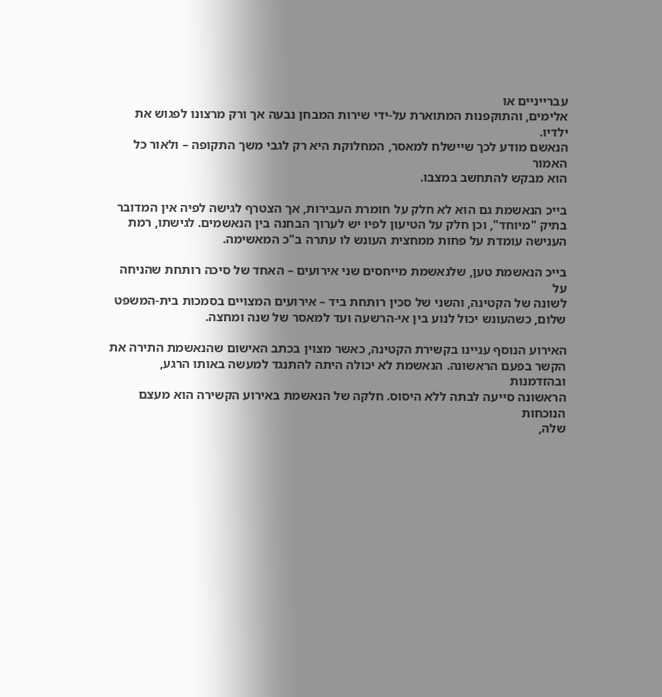עברייניים או
אלימים, והתוקפנות המתוארת על-ידי שירות המבחן נבעה אך ורק מרצונו לפגוש את ילדיו.
הנאשם מודע לכך שיישלח למאסר, המחלוקת היא רק לגבי משך התקופה – ולאור כל האמור
הוא מבקש להתחשב במצבו.

בייכ הנאשמת גם הוא לא חלק על חומרת העבירות, אך הצטרף לגישה לפיה אין המדובר
בתיק "מיוחד", וכן חלק על הטיעון לפיו יש לערוך הבחנה בין הנאשמים. לגישתו, רמת
הענישה עומדת על פחות ממחצית העונש לו עתרה ב"כ המאשימה.

בייכ הנאשמת טען, שלנאשמת מייחסים שני אירועים – האחד של סיכה רותחת שהניחה על
לשונה של הקטינה, והשני של סכין רותחת ביד – אירועים המצויים בסמכות בית-המשפט
שלום, כשהעונש יכול לנוע בין אי-הרשעה ועד למאסר של שנה ומחצה.

האירוע הנוסף עניינו בקשירת הקטינה, כאשר מצוין בכתב האישום שהנאשמת התירה את
הקשר בפעם הראשונה. הנאשמת לא יכולה היתה להתנגד למעשה באותו הרגע, ובהזדמנות
הראשונה סייעה לבתה ללא היסוס. חלקה של הנאשמת באירוע הקשירה הוא מעצם הנוכחות
שלה,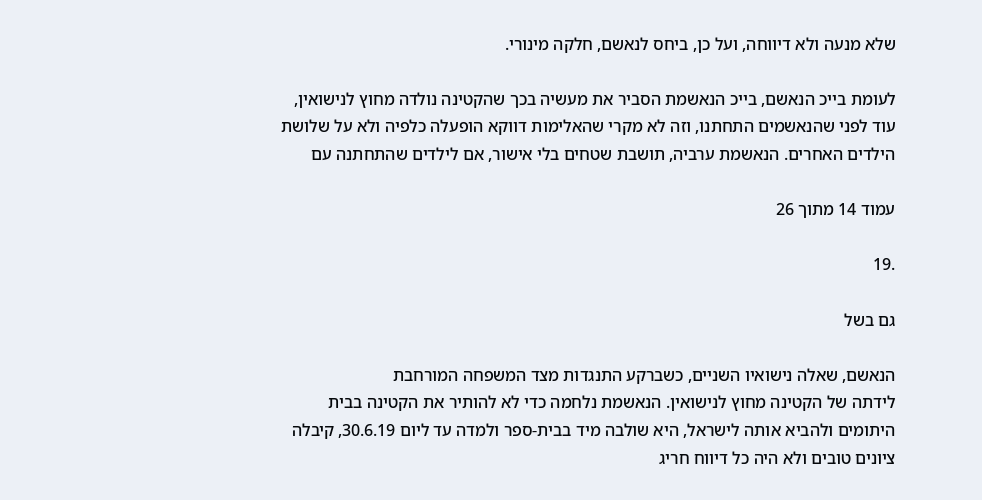שלא מנעה ולא דיווחה, ועל כן, ביחס לנאשם, חלקה מינורי.

לעומת בייכ הנאשם, בייכ הנאשמת הסביר את מעשיה בכך שהקטינה נולדה מחוץ לנישואין,
עוד לפני שהנאשמים התחתנו, וזה לא מקרי שהאלימות דווקא הופעלה כלפיה ולא על שלושת
הילדים האחרים. הנאשמת ערביה, תושבת שטחים בלי אישור, אם לילדים שהתחתנה עם

עמוד 14 מתוך 26

.19

גם בשל

הנאשם, שאלה נישואיו השניים, כשברקע התנגדות מצד המשפחה המורחבת
לידתה של הקטינה מחוץ לנישואין. הנאשמת נלחמה כדי לא להותיר את הקטינה בבית
היתומים ולהביא אותה לישראל, היא שולבה מיד בבית-ספר ולמדה עד ליום 30.6.19, קיבלה
ציונים טובים ולא היה כל דיווח חריג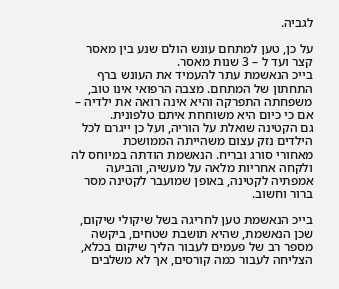לגביה.

על כן, טען למתחם עונש הולם שנע בין מאסר קצר ועד ל – 3 שנות מאסר.
בייכ הנאשמת עתר להעמיד את העונש ברף התחתון של המתחם. מצבה הרפואי אינו טוב,
משפחתה התפרקה והיא אינה רואה את ילדיה – אם כי כיום היא משוחחת איתם טלפונית.
גם הקטינה שואלת על הוריה, ועל כן ייגרם לכל הילדים נזק עצום משהייתה הממושכת
מאחורי סורג ובריח. הנאשמת הודתה במיוחס לה ולקחה אחריות מלאה על מעשיה, והביעה
אמפתיה לקטינה, באופן שמועבר לקטינה מסר ברור וחשוב.

בייכ הנאשמת טען לחריגה בשל שיקולי שיקום, שכן הנאשמת, שהיא תושבת שטחים, ביקשה
מספר רב של פעמים לעבור הליך שיקום בכלא, הצליחה לעבור כמה קורסים, אך לא משלבים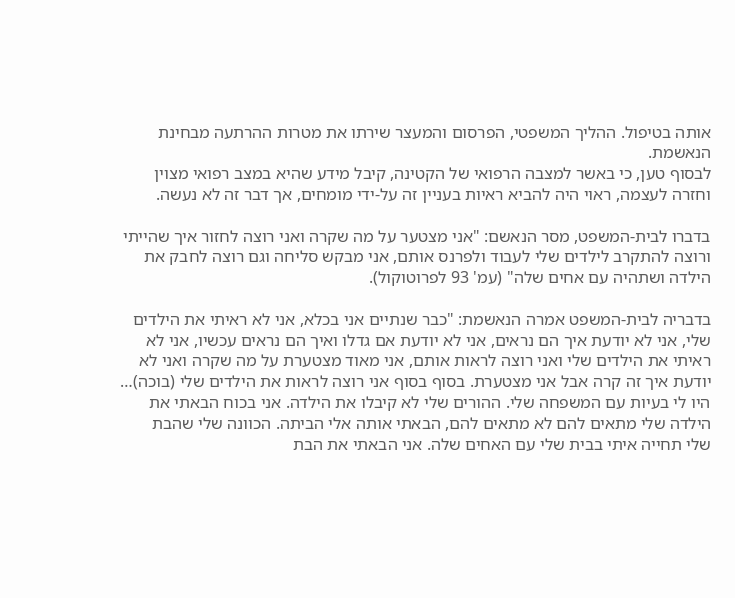אותה בטיפול. ההליך המשפטי, הפרסום והמעצר שירתו את מטרות ההרתעה מבחינת
הנאשמת.
לבסוף טען, כי באשר למצבה הרפואי של הקטינה, קיבל מידע שהיא במצב רפואי מצוין
וחזרה לעצמה, ראוי היה להביא ראיות בעניין זה על-ידי מומחים, אך דבר זה לא נעשה.

בדברו לבית-המשפט, מסר הנאשם: "אני מצטער על מה שקרה ואני רוצה לחזור איך שהייתי
ורוצה להתקרב לילדים שלי לעבוד ולפרנס אותם, אני מבקש סליחה וגם רוצה לחבק את
הילדה ושתהיה עם אחים שלה" (עמ' 93 לפרוטוקול).

בדבריה לבית-המשפט אמרה הנאשמת: "כבר שנתיים אני בכלא, אני לא ראיתי את הילדים
שלי, אני לא יודעת איך הם נראים, אני לא יודעת אם גדלו ואיך הם נראים עכשיו, אני לא
ראיתי את הילדים שלי ואני רוצה לראות אותם, אני מאוד מצטערת על מה שקרה ואני לא
יודעת איך זה קרה אבל אני מצטערת. בסוף בסוף אני רוצה לראות את הילדים שלי (בוכה)…
היו לי בעיות עם המשפחה שלי. ההורים שלי לא קיבלו את הילדה. אני בכוח הבאתי את
הילדה שלי מתאים להם לא מתאים להם, הבאתי אותה אלי הביתה. הכוונה שלי שהבת
שלי תחייה איתי בבית שלי עם האחים שלה. אני הבאתי את הבת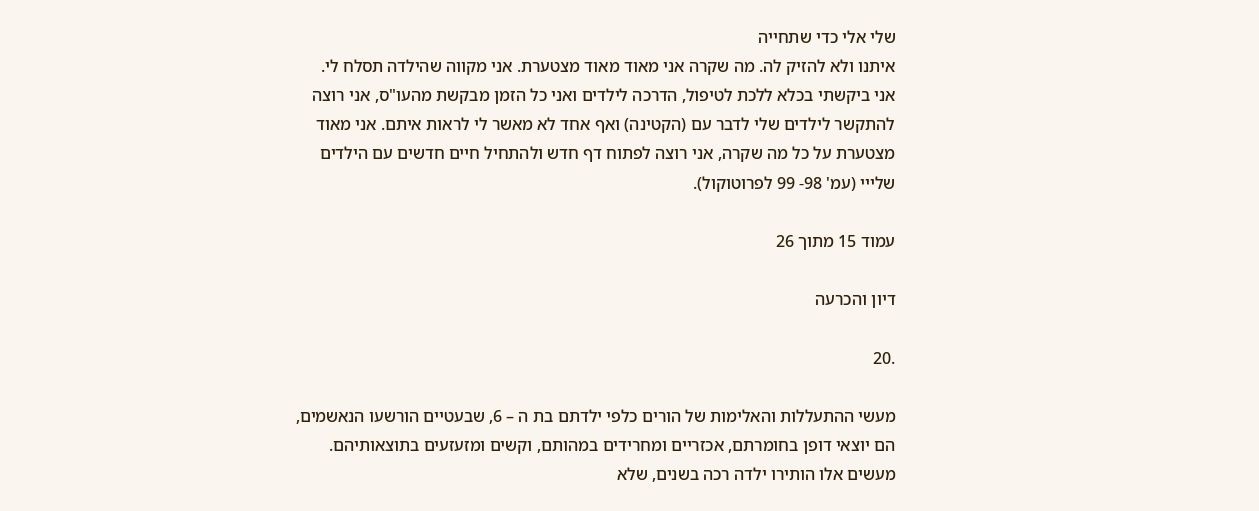שלי אלי כדי שתחייה
איתנו ולא להזיק לה. מה שקרה אני מאוד מאוד מצטערת. אני מקווה שהילדה תסלח לי.
אני ביקשתי בכלא ללכת לטיפול, הדרכה לילדים ואני כל הזמן מבקשת מהעו"ס, אני רוצה
להתקשר לילדים שלי לדבר עם (הקטינה) ואף אחד לא מאשר לי לראות איתם. אני מאוד
מצטערת על כל מה שקרה, אני רוצה לפתוח דף חדש ולהתחיל חיים חדשים עם הילדים
שלייי (עמ' 98- 99 לפרוטוקול).

עמוד 15 מתוך 26

דיון והכרעה

.20

מעשי ההתעללות והאלימות של הורים כלפי ילדתם בת ה – 6, שבעטיים הורשעו הנאשמים,
הם יוצאי דופן בחומרתם, אכזריים ומחרידים במהותם, וקשים ומזעזעים בתוצאותיהם.
מעשים אלו הותירו ילדה רכה בשנים, שלא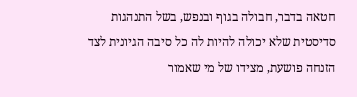חטאה בדבר, חבולה בגוף ובנפש, בשל התנהגות
סדיסטית שלא יכולה להיות לה כל סיבה הגיונית לצד הזנחה פושעת, מצידו של מי שאמור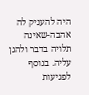היה להעניק לה אהבה-שאינה תלויה בדבר ולהגן עליה. בנוסף לפגיעות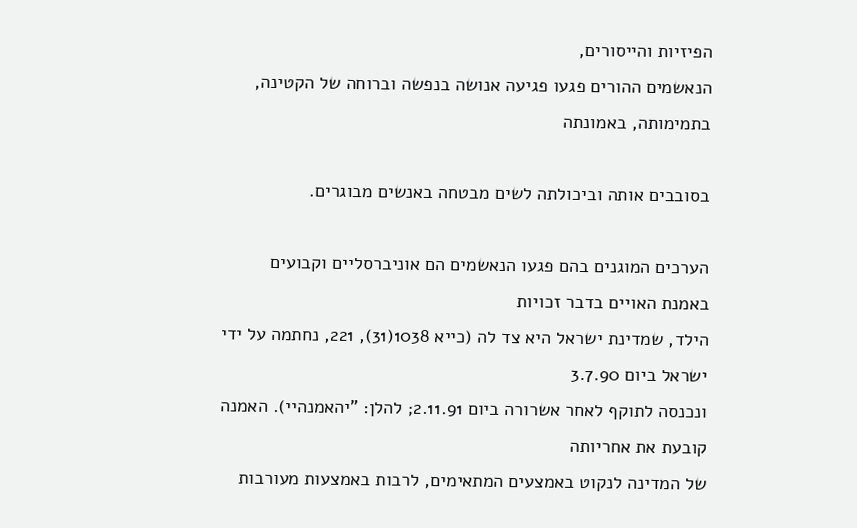הפיזיות והייסורים,
הנאשמים ההורים פגעו פגיעה אנושה בנפשה וברוחה של הקטינה, בתמימותה, באמונתה

בסובבים אותה וביכולתה לשים מבטחה באנשים מבוגרים.

הערכים המוגנים בהם פגעו הנאשמים הם אוניברסליים וקבועים באמנת האויים בדבר זכויות
הילד, שמדינת ישראל היא צד לה (כייא 1038(31), 221, נחתמה על ידי ישראל ביום 3.7.90
ונכנסה לתוקף לאחר אשרורה ביום 2.11.91; להלן: "יהאמנהיי). האמנה קובעת את אחריותה
של המדינה לנקוט באמצעים המתאימים, לרבות באמצעות מעורבות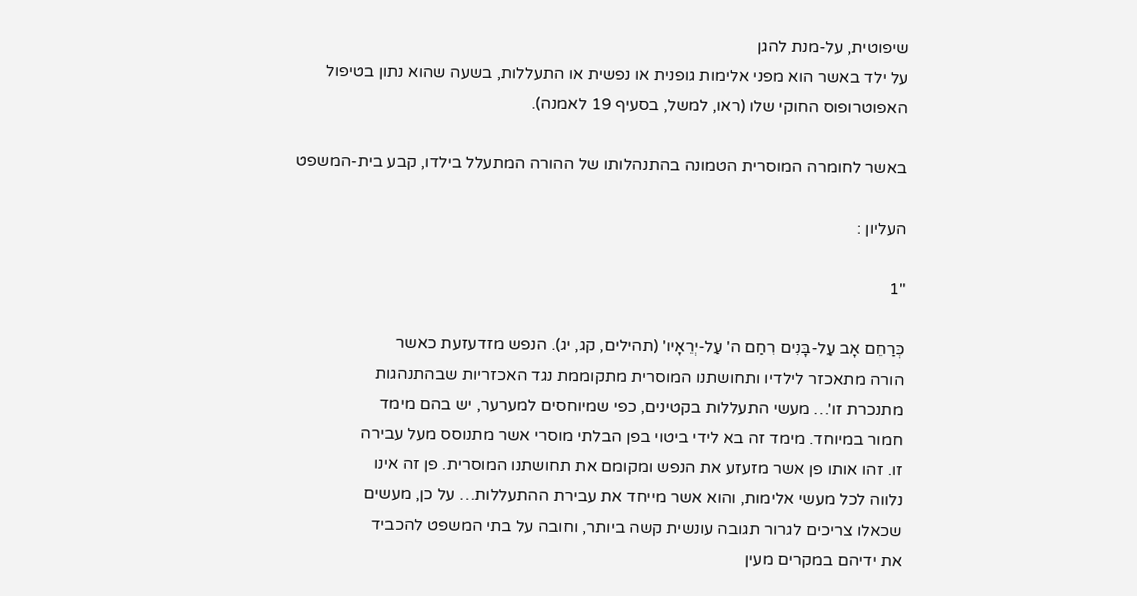שיפוטית, על-מנת להגן
על ילד באשר הוא מפני אלימות גופנית או נפשית או התעללות, בשעה שהוא נתון בטיפול
האפוטרופוס החוקי שלו (ראו, למשל, בסעיף 19 לאמנה).

באשר לחומרה המוסרית הטמונה בהתנהלותו של ההורה המתעלל בילדו, קבע בית-המשפט

העליון :

"1

כְּרַחֵם אָב עַל-בָּנִים רִחַם ה' עַל-יְרֵאָיו' (תהילים, קג, יג). הנפש מזדעזעת כאשר
הורה מתאכזר לילדיו ותחושתנו המוסרית מתקוממת נגד האכזריות שבהתנהגות
מתנכרת זו'… מעשי התעללות בקטינים, כפי שמיוחסים למערער, יש בהם מימד
חמור במיוחד. מימד זה בא לידי ביטוי בפן הבלתי מוסרי אשר מתנוסס מעל עבירה
זו. זהו אותו פן אשר מזעזע את הנפש ומקומם את תחושתנו המוסרית. פן זה אינו
נלווה לכל מעשי אלימות, והוא אשר מייחד את עבירת ההתעללות… על כן, מעשים
שכאלו צריכים לגרור תגובה עונשית קשה ביותר, וחובה על בתי המשפט להכביד
את ידיהם במקרים מעין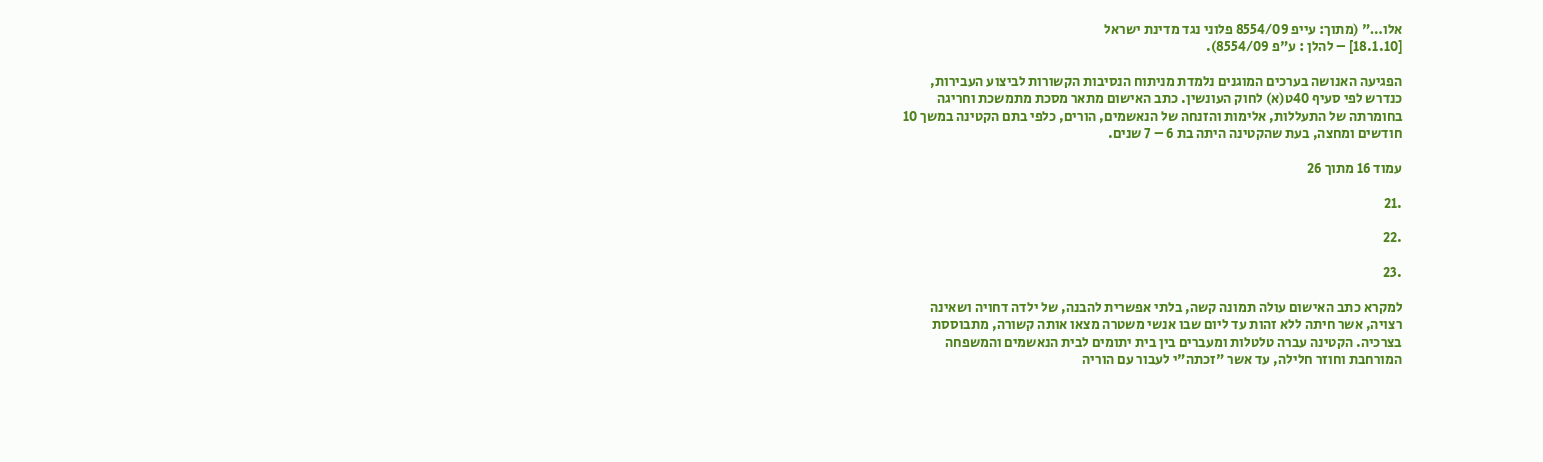אלו…" (מתוך: עייפ 8554/09 פלוני נגד מדינת ישראל
[18.1.10] – להלן : ע"פ 8554/09).

הפגיעה האנושה בערכים המוגנים נלמדת מניתוח הנסיבות הקשורות לביצוע העבירות,
כנדרש לפי סעיף 40ט(א) לחוק העונשין. כתב האישום מתאר מסכת מתמשכת וחריגה
בחומרתה של התעללות, אלימות והזנחה של הנאשמים, הורים, כלפי בתם הקטינה במשך 10
חודשים ומחצה, בעת שהקטינה היתה בת 6 – 7 שנים.

עמוד 16 מתוך 26

.21

.22

.23

למקרא כתב האישום עולה תמונה קשה, בלתי אפשרית להבנה, של ילדה דחויה ושאינה
רצויה, אשר חיתה ללא זהות עד ליום שבו אנשי משטרה מצאו אותה קשורה, מתבוססת
בצרכיה. הקטינה עברה טלטלות ומעברים בין בית יתומים לבית הנאשמים והמשפחה
המורחבת וחוזר חלילה, עד אשר "זכתה"י לעבור עם הוריה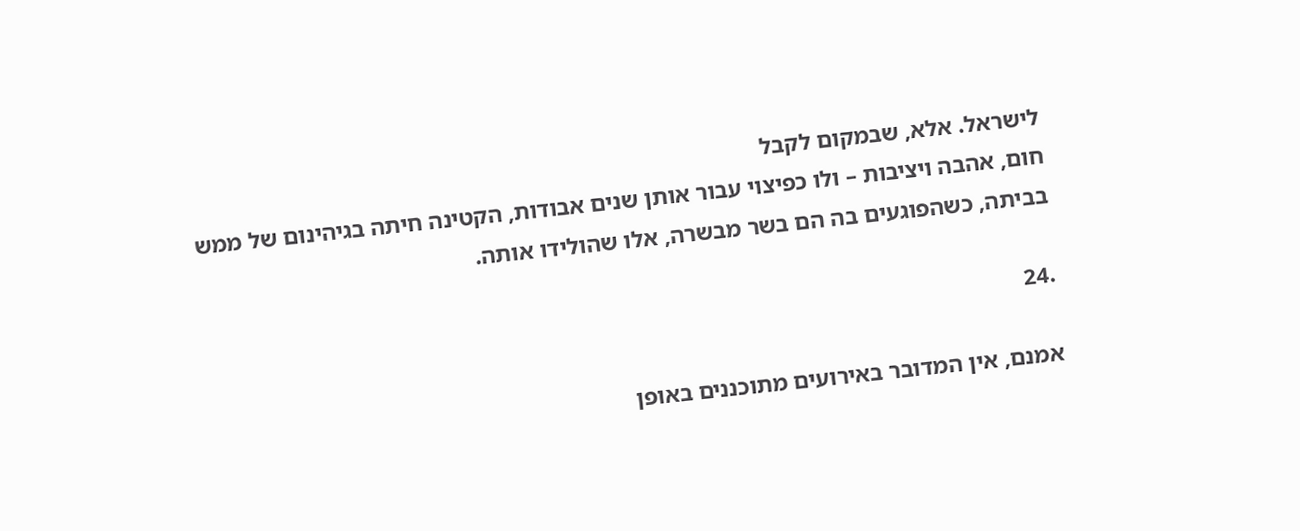לישראל. אלא, שבמקום לקבל
חום, אהבה ויציבות – ולו כפיצוי עבור אותן שנים אבודות, הקטינה חיתה בגיהינום של ממש
בביתה, כשהפוגעים בה הם בשר מבשרה, אלו שהולידו אותה.

.24

אמנם, אין המדובר באירועים מתוכננים באופן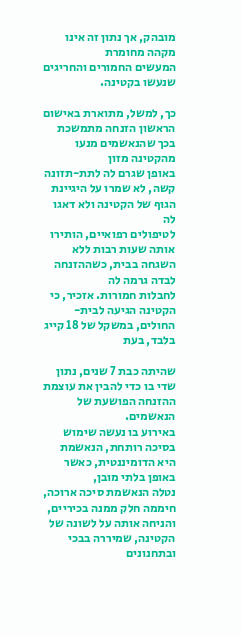מובהק, אך נתון זה אינו מקהה מחומרת
המעשים החמורים והחריגים שנעשו בקטינה.

כך, למשל, מתוארת באישום הראשון הזנחה מתמשכת בכך שהנאשמים מנעו מהקטינה מזון
באופן שגרם לה לתת-תזונה קשה, לא שמרו על היגיינת הגוף של הקטינה ולא דאגו לה
לטיפולים רפואיים, הותירו אותה שעות רבות ללא השגחה בבית, כשההזנחה לבדה גרמה לה
לחבלות חמורות. אזכיר, כי הקטינה הגיעה לבית-החולים, במשקל של 18 קייג בלבד, בעת

שהיתה כבת 7 שנים, נתון שדי בו כדי להבין את עוצמת ההזנחה הפושעת של הנאשמים.
באירוע בו נעשה שימוש בסיכה רותחת, הנאשמת היא הדומיננטית, כאשר באופן בלתי מובן,
נטלה הנאשמת סיכה ארוכה, חיממה חלק ממנה בכיריים, והניחה אותה על לשונה של
הקטינה, שמיררה בבכי ובתחנונים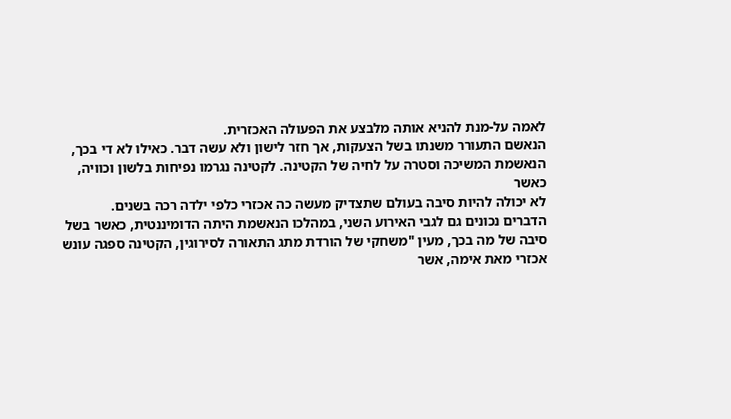לאמה על-מנת להניא אותה מלבצע את הפעולה האכזרית.
הנאשם התעורר משנתו בשל הצעקות, אך חזר לישון ולא עשה דבר. כאילו לא די בכך,
הנאשמת המשיכה וסטרה על לחיה של הקטינה. לקטינה נגרמו נפיחות בלשון וכוויה, כאשר
לא יכולה להיות סיבה בעולם שתצדיק מעשה כה אכזרי כלפי ילדה רכה בשנים.
הדברים נכונים גם לגבי האירוע השני, במהלכו הנאשמת היתה הדומיננטית, כאשר בשל
סיבה של מה בכך, מעין "משחקי של הורדת מתג התאורה לסירוגין, הקטינה ספגה עונש
אכזרי מאת אימה, אשר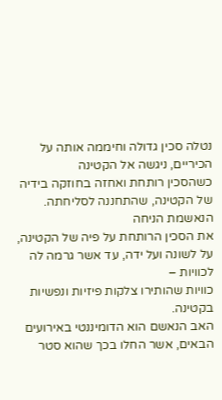נטלה סכין גדולה וחיממה אותה על הכיריים, ניגשה אל הקטינה
כשהסכין רותחת ואחזה בחוזקה בידיה של הקטינה, שהתחננה לסליחתה. הנאשמת הניחה
את הסכין הרותחת על פיה של הקטינה, על לשונה ועל ידה, עד אשר גרמה לה לכוויות –
כוויות שהותירו צלקות פיזיות ונפשיות בקטינה.
האב הנאשם הוא הדומיננטי באירועים הבאים, אשר החלו בכך שהוא סטר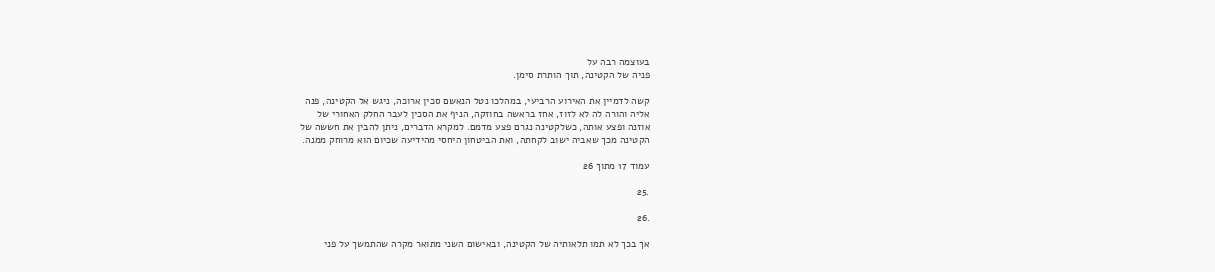בעוצמה רבה על
פניה של הקטינה, תוך הותרת סימן.

קשה לדמיין את האירוע הרביעי, במהלכו נטל הנאשם סכין ארוכה, ניגש אל הקטינה, פנה
אליה והורה לה לא לזוז, אחז בראשה בחוזקה, הניף את הסכין לעבר החלק האחורי של
אוזנה ופצע אותה, כשלקטינה נגרם פצע מדמם. למקרא הדברים, ניתן להבין את חששה של
הקטינה מכך שאביה ישוב לקחתה, ואת הביטחון היחסי מהידיעה שכיום הוא מרוחק ממנה.

עמוד 17 מתוך 26

.25

.26

אך בכך לא תמו תלאותיה של הקטינה, ובאישום השני מתואר מקרה שהתמשך על פני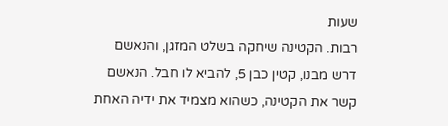שעות
רבות. הקטינה שיחקה בשלט המזגן, והנאשם דרש מבנו, קטין כבן 5, להביא לו חבל. הנאשם
קשר את הקטינה, כשהוא מצמיד את ידיה האחת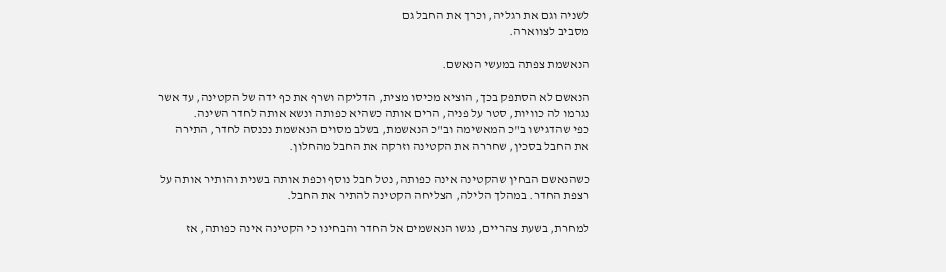לשניה וגם את רגליה, וכרך את החבל גם
מסביב לצווארה.

הנאשמת צפתה במעשי הנאשם.

הנאשם לא הסתפק בכך, הוציא מכיסו מצית, הדליקה ושרף את כף ידה של הקטינה, עד אשר
נגרמו לה כוויות, סטר על פניה, הרים אותה כשהיא כפותה ונשא אותה לחדר השינה.
כפי שהדגישו ב"כ המאשימה וב"כ הנאשמת, בשלב מסוים הנאשמת נכנסה לחדר, התירה
את החבל בסכין, שחררה את הקטינה וזרקה את החבל מהחלון.

כשהנאשם הבחין שהקטינה אינה כפותה, נטל חבל נוסף וכפת אותה בשנית והותיר אותה על
רצפת החדר. במהלך הלילה, הצליחה הקטינה להתיר את החבל.

למחרת, בשעת צהריים, נגשו הנאשמים אל החדר והבחינו כי הקטינה אינה כפותה, אז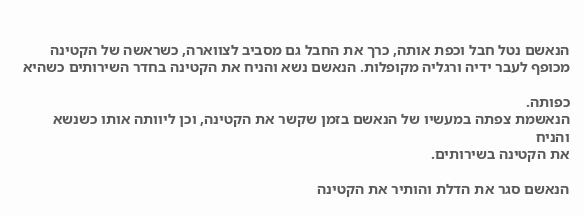הנאשם נטל חבל וכפת אותה, כרך את החבל גם מסביב לצווארה, כשראשה של הקטינה
מכופף לעבר ידיה ורגליה מקופלות. הנאשם נשא והניח את הקטינה בחדר השירותים כשהיא

כפותה.
הנאשמת צפתה במעשיו של הנאשם בזמן שקשר את הקטינה, וכן ליוותה אותו כשנשא והניח
את הקטינה בשירותים.

הנאשם סגר את הדלת והותיר את הקטינה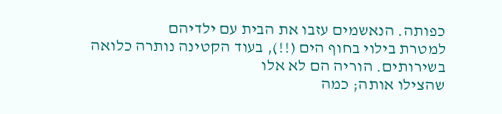כפותה. הנאשמים עזבו את הבית עם ילדיהם
למטרת בילוי בחוף הים (!!), בעוד הקטינה נותרה כלואה בשירותים. הוריה הם לא אלו
שהצילו אותה; כמה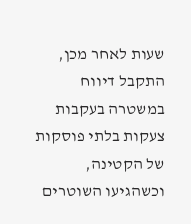שעות לאחר מכן, התקבל דיווח במשטרה בעקבות צעקות בלתי פוסקות
של הקטינה, וכשהגיעו השוטרים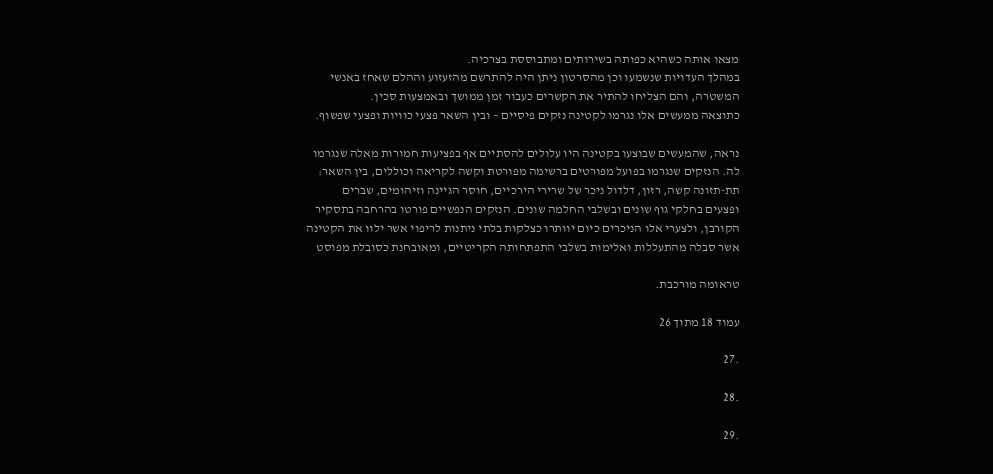מצאו אותה כשהיא כפותה בשירותים ומתבוססת בצרכיה.
במהלך העדויות שנשמעו וכן מהסרטון ניתן היה להתרשם מהזעזוע וההלם שאחז באנשי
המשטרה, והם הצליחו להתיר את הקשרים כעבור זמן ממושך ובאמצעות סכין.
כתוצאה ממעשים אלו נגרמו לקטינה נזקים פיסיים – ובין השאר פצעי כוויות ופצעי שפשוף.

נראה, שהמעשים שבוצעו בקטינה היו עלולים להסתיים אף בפציעות חמורות מאלה שנגרמו
לה. הנזקים שנגרמו בפועל מפורטים ברשימה מפורטת וקשה לקריאה וכוללים, בין השאר:
תת-תזונה קשה, רזון, דלדול ניכר של שרירי הירכיים, חוסר הגיינה וזיהומים, שברים
ופצעים בחלקי גוף שונים ובשלבי החלמה שונים. הנזקים הנפשיים פורטו בהרחבה בתסקיר
הקורבן, ולצערי אלו הניכרים כיום יוותרו כצלקות בלתי ניתנות לריפוי אשר ילוו את הקטינה
אשר סבלה מהתעללות ואלימות בשלבי התפתחותה הקריטיים, ומאובחנת כסובלת מפוסט

טראומה מורכבת.

עמוד 18 מתוך 26

.27

.28

.29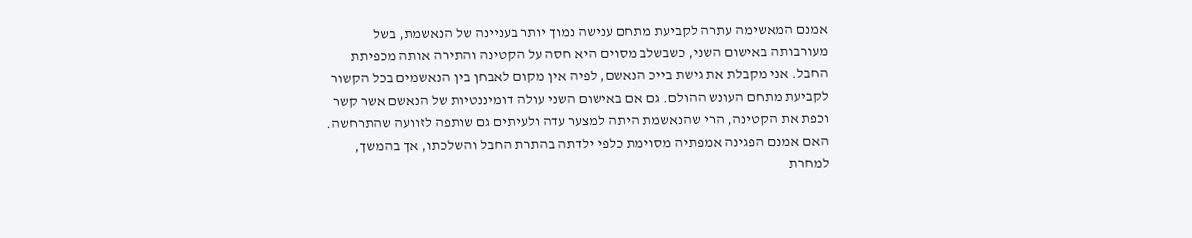אמנם המאשימה עתרה לקביעת מתחם ענישה נמוך יותר בעניינה של הנאשמת, בשל
מעורבותה באישום השני, כשבשלב מסוים היא חסה על הקטינה והתירה אותה מכפיתת
החבל. אני מקבלת את גישת בייכ הנאשם, לפיה אין מקום לאבחן בין הנאשמים בכל הקשור
לקביעת מתחם העונש ההולם. גם אם באישום השני עולה דומיננטיות של הנאשם אשר קשר
וכפת את הקטינה, הרי שהנאשמת היתה למצער עדה ולעיתים גם שותפה לזוועה שהתרחשה.
האם אמנם הפגינה אמפתיה מסוימת כלפי ילדתה בהתרת החבל והשלכתו, אך בהמשך,
למחרת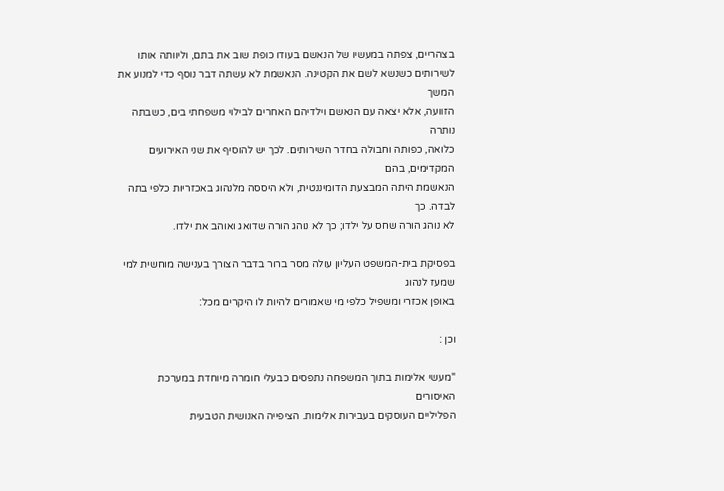בצהריים, צפתה במעשיו של הנאשם בעודו כופת שוב את בתם, וליוותה אותו
לשירותים כשנשא לשם את הקטינה. הנאשמת לא עשתה דבר נוסף כדי למנוע את המשך
הזוועה, אלא יצאה עם הנאשם וילדיהם האחרים לבילוי משפחתי בים, כשבתה נותרה
כלואה, כפותה וחבולה בחדר השירותים. לכך יש להוסיף את שני האירועים המקדימים, בהם
הנאשמת היתה המבצעת הדומיננטית, ולא היססה מלנהוג באכזריות כלפי בתה לבדה. כך
לא נוהג הורה שחס על ילדו; כך לא נוהג הורה שדואג ואוהב את ילדו.

בפסיקת בית-המשפט העליון עולה מסר ברור בדבר הצורך בענישה מוחשית למי שמעז לנהוג
באופן אכזרי ומשפיל כלפי מי שאמורים להיות לו היקרים מכל:

וכן :

"מעשי אלימות בתוך המשפחה נתפסים כבעלי חומרה מיוחדת במערכת האיסורים
הפליליים העוסקים בעבירות אלימות. הציפייה האנושית הטבעית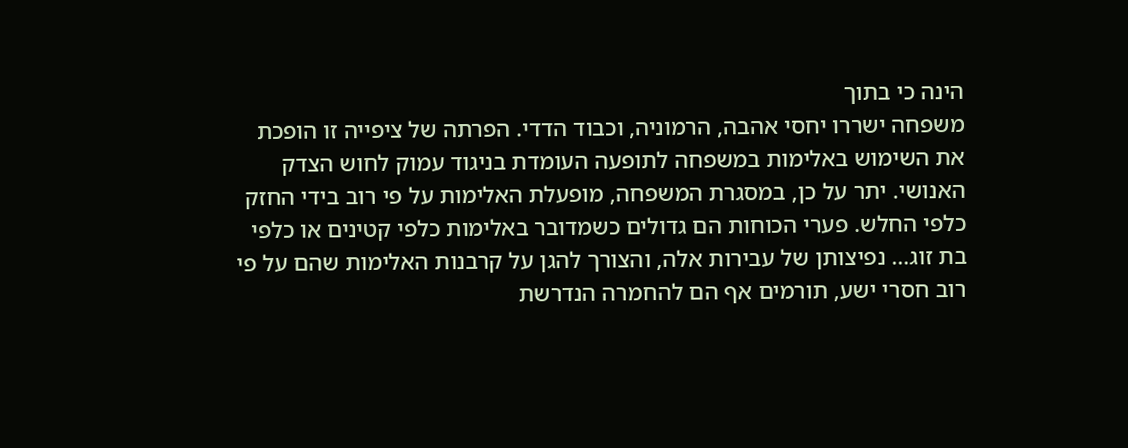הינה כי בתוך
משפחה ישררו יחסי אהבה, הרמוניה, וכבוד הדדי. הפרתה של ציפייה זו הופכת
את השימוש באלימות במשפחה לתופעה העומדת בניגוד עמוק לחוש הצדק
האנושי. יתר על כן, במסגרת המשפחה, מופעלת האלימות על פי רוב בידי החזק
כלפי החלש. פערי הכוחות הם גדולים כשמדובר באלימות כלפי קטינים או כלפי
בת זוג… נפיצותן של עבירות אלה, והצורך להגן על קרבנות האלימות שהם על פי
רוב חסרי ישע, תורמים אף הם להחמרה הנדרשת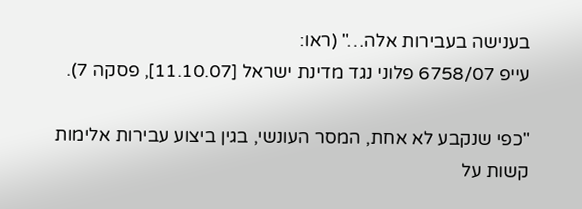בענישה בעבירות אלה…" (ראו:
עייפ 6758/07 פלוני נגד מדינת ישראל [11.10.07], פסקה 7).

"כפי שנקבע לא אחת, המסר העונשי, בגין ביצוע עבירות אלימות קשות על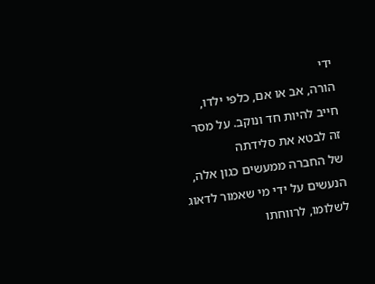ידי
הורה, אב או אם, כלפי ילדו, חייב להיות חד ונוקב. על מסר זה לבטא את סלידתה
של החברה ממעשים כגון אלה, הנעשים על ידי מי שאמור לדאוג לשלומו, לרווחתו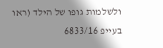ולשלמות גופו של הילד (ראו בעייפ 6833/16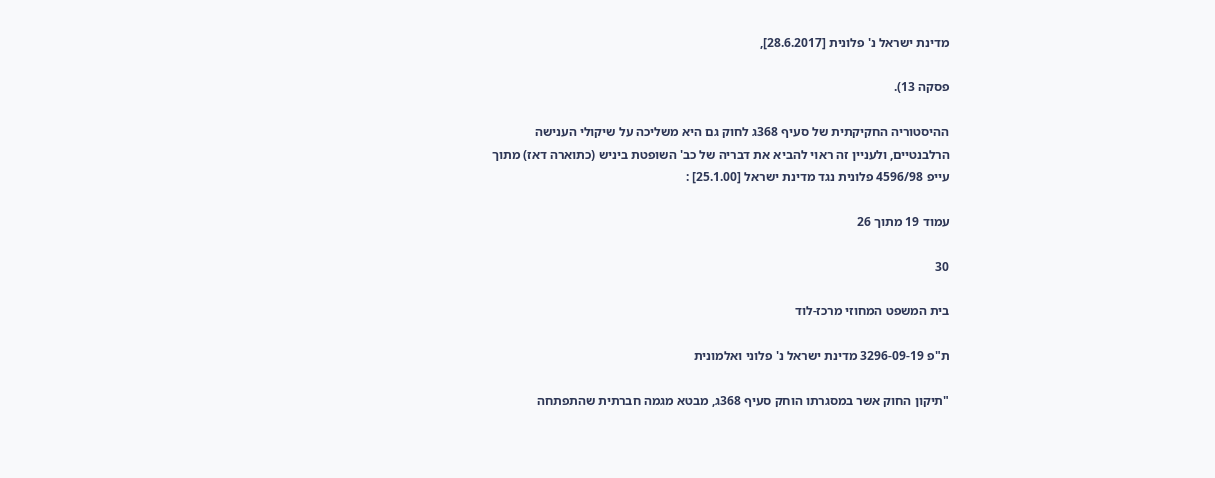מדינת ישראל נ' פלונית [28.6.2017],

פסקה 13).

ההיסטוריה החקיקתית של סעיף 368ג לחוק גם היא משליכה על שיקולי הענישה
הרלבנטיים, ולעניין זה ראוי להביא את דבריה של כב' השופטת ביניש (כתוארה דאז) מתוך
עייפ 4596/98 פלונית נגד מדינת ישראל [25.1.00] :

עמוד 19 מתוך 26

30

בית המשפט המחוזי מרכז-לוד

ת"פ 3296-09-19 מדינת ישראל נ' פלוני ואלמונית

"תיקון החוק אשר במסגרתו הוחק סעיף 368ג, מבטא מגמה חברתית שהתפתחה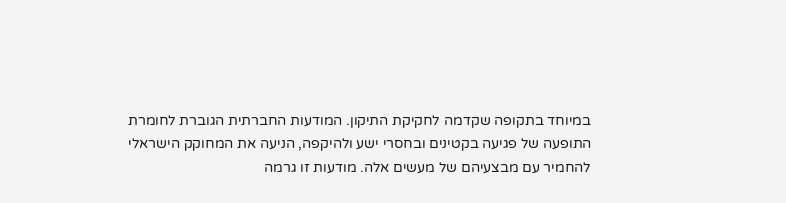במיוחד בתקופה שקדמה לחקיקת התיקון. המודעות החברתית הגוברת לחומרת
התופעה של פגיעה בקטינים ובחסרי ישע ולהיקפה, הניעה את המחוקק הישראלי
להחמיר עם מבצעיהם של מעשים אלה. מודעות זו גרמה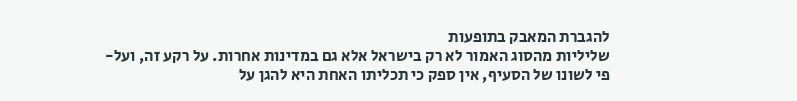להגברת המאבק בתופעות
שליליות מהסוג האמור לא רק בישראל אלא גם במדינות אחרות. על רקע זה, ועל-
פי לשונו של הסעיף, אין ספק כי תכליתו האחת היא להגן על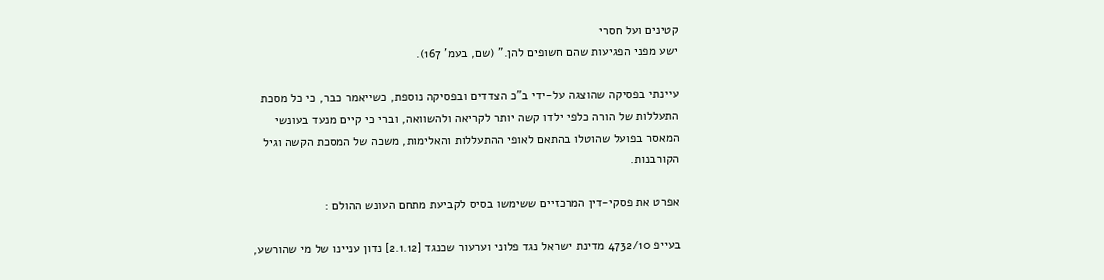קטינים ועל חסרי
ישע מפני הפגיעות שהם חשופים להן." (שם, בעמ' 167).

עיינתי בפסיקה שהוצגה על-ידי ב"כ הצדדים ובפסיקה נוספת, כשייאמר כבר, כי כל מסכת
התעללות של הורה כלפי ילדו קשה יותר לקריאה ולהשוואה, וברי כי קיים מנעד בעונשי
המאסר בפועל שהוטלו בהתאם לאופי ההתעללות והאלימות, משכה של המסכת הקשה וגיל
הקורבנות.

אפרט את פסקי-דין המרכזיים ששימשו בסיס לקביעת מתחם העונש ההולם :

בעייפ 4732/10 מדינת ישראל נגד פלוני וערעור שכנגד [2.1.12] נדון עניינו של מי שהורשע,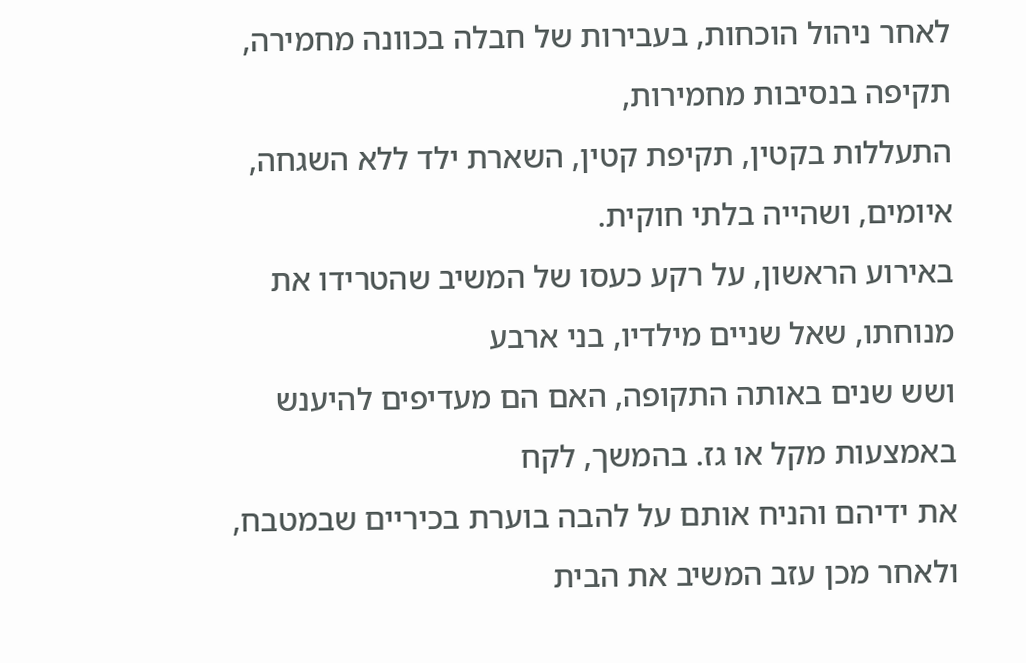לאחר ניהול הוכחות, בעבירות של חבלה בכוונה מחמירה, תקיפה בנסיבות מחמירות,
התעללות בקטין, תקיפת קטין, השארת ילד ללא השגחה, איומים, ושהייה בלתי חוקית.
באירוע הראשון, על רקע כעסו של המשיב שהטרידו את מנוחתו, שאל שניים מילדיו, בני ארבע
ושש שנים באותה התקופה, האם הם מעדיפים להיענש באמצעות מקל או גז. בהמשך, לקח
את ידיהם והניח אותם על להבה בוערת בכיריים שבמטבח, ולאחר מכן עזב המשיב את הבית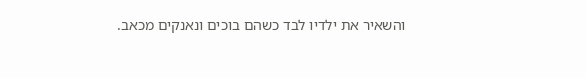והשאיר את ילדיו לבד כשהם בוכים ונאנקים מכאב.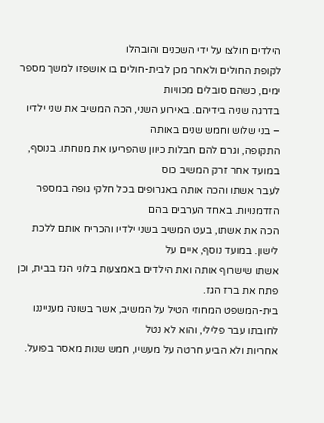הילדים חולצו על ידי השכנים והובהלו
לקופת החולים ולאחר מכן לבית-חולים בו אושפזו למשך מספר ימים, כשהם סובלים מכוויות
בדרגה שניה בידיהם. באירוע השני, הכה המשיב את שני ילדיו – בני שלוש וחמש שנים באותה
התקופה, וגרם להם חבלות כיוון שהפריעו את מנוחתו. בנוסף, במועד אחר זרק המשיב כוס
לעבר אשתו והכה אותה באגרופים בכל חלקי גופה במספר הזדמנויות. באחד הערבים בהם
הכה את אשתו, בעט המשיב בשני ילדיו והכריח אותם ללכת לישון. במועד נוסף, איים על
אשתו שישרוף אותה ואת הילדים באמצעות בלוני הגז בבית, וכן פתח את ברז הגז.
בית-המשפט המחוזי הטיל על המשיב, אשר בשונה מענייננו לחובתו עבר פלילי, והוא לא נטל
אחריות ולא הביע חרטה על מעשיו, חמש שנות מאסר בפועל.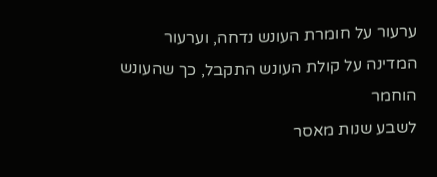ערעור על חומרת העונש נדחה, וערעור המדינה על קולת העונש התקבל, כך שהעונש הוחמר
לשבע שנות מאסר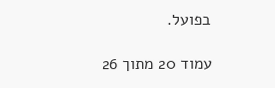בפועל.

עמוד 20 מתוך 26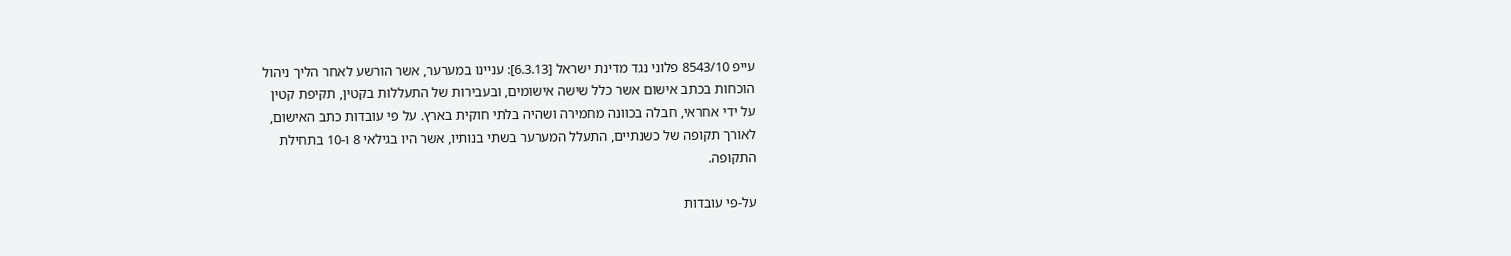עייפ 8543/10 פלוני נגד מדינת ישראל [6.3.13]: עניינו במערער, אשר הורשע לאחר הליך ניהול
הוכחות בכתב אישום אשר כלל שישה אישומים, ובעבירות של התעללות בקטין, תקיפת קטין
על ידי אחראי, חבלה בכוונה מחמירה ושהיה בלתי חוקית בארץ. על פי עובדות כתב האישום,
לאורך תקופה של כשנתיים, התעלל המערער בשתי בנותיו, אשר היו בגילאי 8 ו-10 בתחילת
התקופה.

על-פי עובדות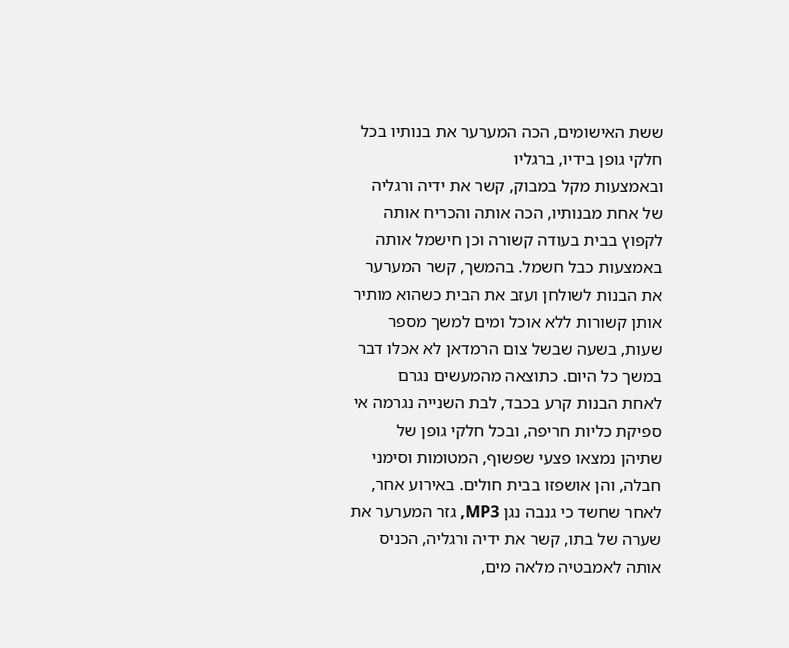ששת האישומים, הכה המערער את בנותיו בכל חלקי גופן בידיו, ברגליו
ובאמצעות מקל במבוק, קשר את ידיה ורגליה של אחת מבנותיו, הכה אותה והכריח אותה
לקפוץ בבית בעודה קשורה וכן חישמל אותה באמצעות כבל חשמל. בהמשך, קשר המערער
את הבנות לשולחן ועזב את הבית כשהוא מותיר אותן קשורות ללא אוכל ומים למשך מספר
שעות, בשעה שבשל צום הרמדאן לא אכלו דבר במשך כל היום. כתוצאה מהמעשים נגרם
לאחת הבנות קרע בכבד, לבת השנייה נגרמה אי ספיקת כליות חריפה, ובכל חלקי גופן של
שתיהן נמצאו פצעי שפשוף, המטומות וסימני חבלה, והן אושפזו בבית חולים. באירוע אחר,
לאחר שחשד כי גנבה נגן MP3, גזר המערער את שערה של בתו, קשר את ידיה ורגליה, הכניס
אותה לאמבטיה מלאה מים,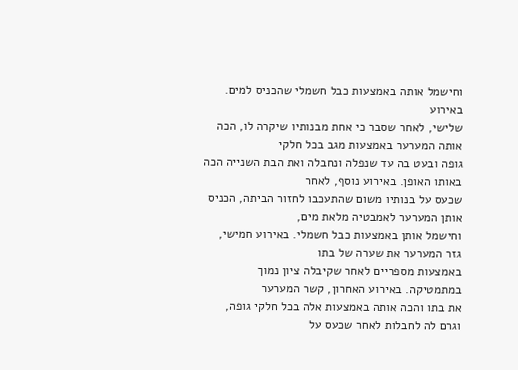וחישמל אותה באמצעות כבל חשמלי שהכניס למים. באירוע
שלישי, לאחר שסבר כי אחת מבנותיו שיקרה לו, הכה אותה המערער באמצעות מגב בכל חלקי
גופה ובעט בה עד שנפלה ונחבלה ואת הבת השנייה הכה באותו האופן. באירוע נוסף, לאחר
שכעס על בנותיו משום שהתעכבו לחזור הביתה, הכניס אותן המערער לאמבטיה מלאת מים,
וחישמל אותן באמצעות כבל חשמלי. באירוע חמישי, גזר המערער את שערה של בתו
באמצעות מספריים לאחר שקיבלה ציון נמוך במתמטיקה. באירוע האחרון, קשר המערער
את בתו והכה אותה באמצעות אלה בכל חלקי גופה, וגרם לה לחבלות לאחר שכעס על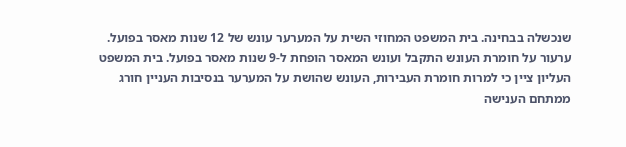שנכשלה בבחינה. בית המשפט המחוזי השית על המערער עונש של 12 שנות מאסר בפועל.
ערעור על חומרת העונש התקבל ועונש המאסר הופחת ל-9 שנות מאסר בפועל. בית המשפט
העליון ציין כי למרות חומרת העבירות, העונש שהושת על המערער בנסיבות העניין חורג
ממתחם הענישה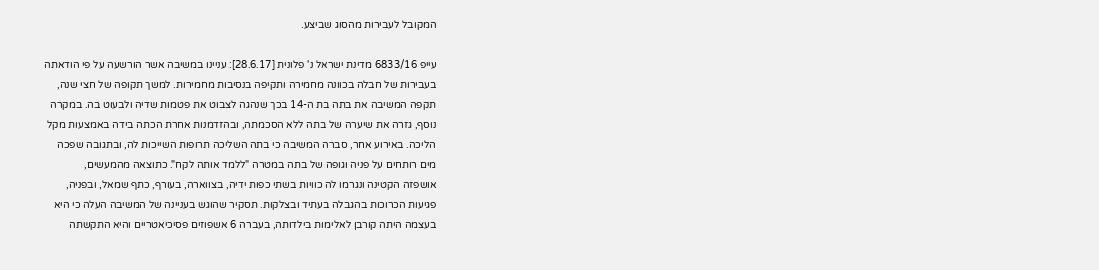המקובל לעבירות מהסוג שביצע.

עייפ 6833/16 מדינת ישראל נ' פלונית [28.6.17]: עניינו במשיבה אשר הורשעה על פי הודאתה
בעבירות של חבלה בכוונה מחמירה ותקיפה בנסיבות מחמירות. למשך תקופה של חצי שנה,
תקפה המשיבה את בתה בת ה-14 בכך שנהגה לצבוט את פטמות שדיה ולבעוט בה. במקרה
נוסף, גזרה את שיערה של בתה ללא הסכמתה, ובהזדמנות אחרת הכתה בידה באמצעות מקל
הליכה. באירוע אחר, סברה המשיבה כי בתה השליכה תרופות השייכות לה, ובתגובה שפכה
מים רותחים על פניה וגופה של בתה במטרה "ללמד אותה לקח". כתוצאה מהמעשים,
אושפזה הקטינה ונגרמו לה כוויות בשתי כפות ידיה, בצווארה, בעורף, כתף שמאל, ובפניה,
פגיעות הכרוכות בהגבלה בעתיד ובצלקות. תסקיר שהוגש בעניינה של המשיבה העלה כי היא
בעצמה היתה קורבן לאלימות בילדותה, בעברה 6 אשפוזים פסיכיאטריים והיא התקשתה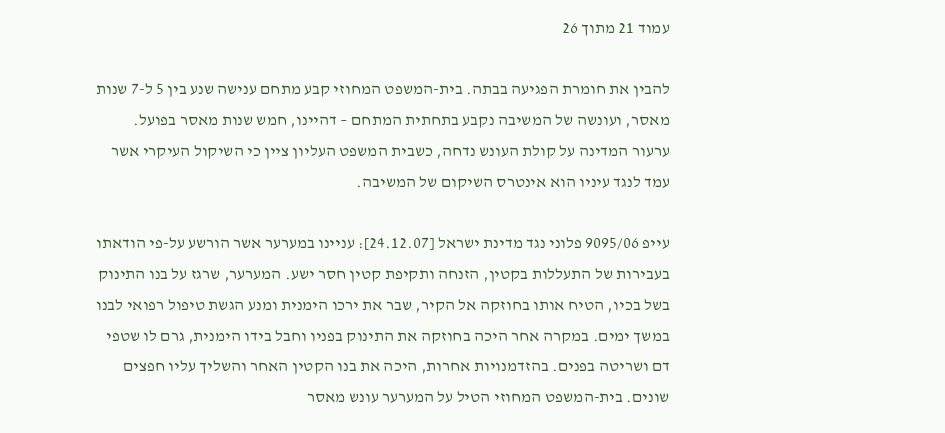עמוד 21 מתוך 26

להבין את חומרת הפגיעה בבתה. בית-המשפט המחוזי קבע מתחם ענישה שנע בין 5 ל-7 שנות
מאסר, ועונשה של המשיבה נקבע בתחתית המתחם – דהיינו, חמש שנות מאסר בפועל.
ערעור המדינה על קולת העונש נדחה, כשבית המשפט העליון ציין כי השיקול העיקרי אשר
עמד לנגד עיניו הוא אינטרס השיקום של המשיבה.

עייפ 9095/06 פלוני נגד מדינת ישראל [24.12.07]: עניינו במערער אשר הורשע על-פי הודאתו
בעבירות של התעללות בקטין, הזנחה ותקיפת קטין חסר ישע. המערער, שרגז על בנו התינוק
בשל בכיו, הטיח אותו בחוזקה אל הקיר, שבר את ירכו הימנית ומנע הגשת טיפול רפואי לבנו
במשך ימים. במקרה אחר היכה בחוזקה את התינוק בפניו וחבל בידו הימנית, גרם לו שטפי
דם ושריטה בפנים. בהזדמנויות אחרות, היכה את בנו הקטין האחר והשליך עליו חפצים
שונים. בית-המשפט המחוזי הטיל על המערער עונש מאסר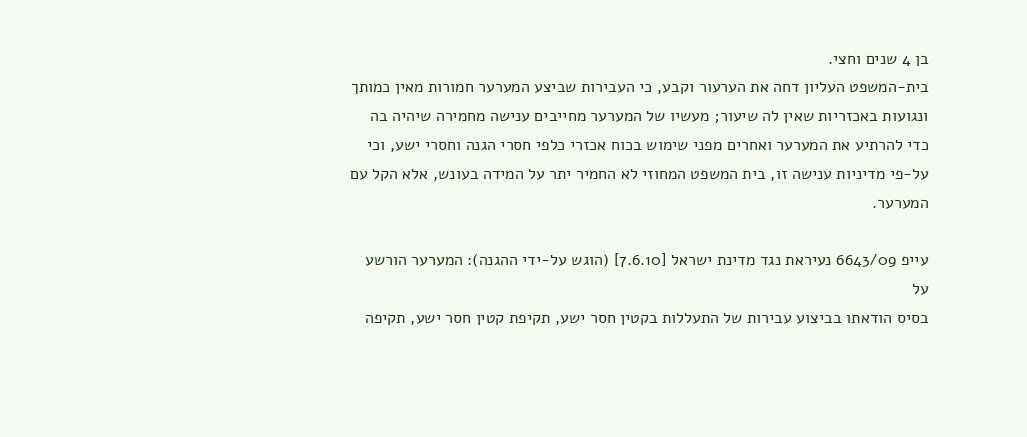בן 4 שנים וחצי.
בית-המשפט העליון דחה את הערעור וקבע, כי העבירות שביצע המערער חמורות מאין כמותך
ונגועות באכזריות שאין לה שיעור; מעשיו של המערער מחייבים ענישה מחמירה שיהיה בה
כדי להרתיע את המערער ואחרים מפני שימוש בכוח אכזרי כלפי חסרי הגנה וחסרי ישע, וכי
על-פי מדיניות ענישה זו, בית המשפט המחוזי לא החמיר יתר על המידה בעונש, אלא הקל עם
המערער.

עייפ 6643/09 נעיראת נגד מדינת ישראל [7.6.10] (הוגש על-ידי ההגנה): המערער הורשע על
בסיס הודאתו בביצוע עבירות של התעללות בקטין חסר ישע, תקיפת קטין חסר ישע, תקיפה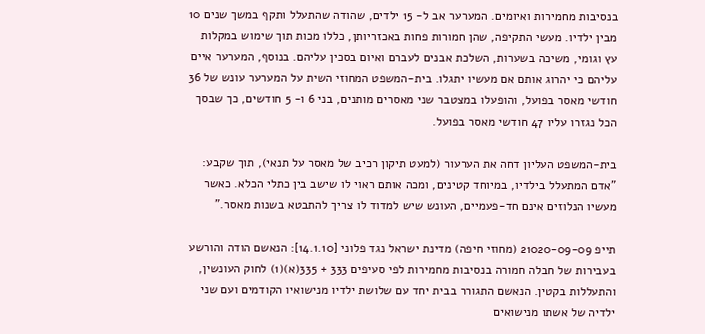בנסיבות מחמירות ואיומים. המערער אב ל- 15 ילדים, שהודה שהתעלל ותקף במשך שנים 10
מבין ילדיו. מעשי התקיפה, שהן חמורות פחות באכזריותן, כללו מכות תוך שימוש במקלות
עץ וגומי, משיכה בשערות, השלכת אבנים לעברם ואיום בסכין עליהם. בנוסף, המערער איים
עליהם כי יהרוג אותם אם מעשיו יתגלו. בית-המשפט המחוזי השית על המערער עונש של 36
חודשי מאסר בפועל, והופעלו במצטבר שני מאסרים מותנים, בני 6 ו- 5 חודשים, כך שבסך
הכל נגזרו עליו 47 חודשי מאסר בפועל.

בית-המשפט העליון דחה את הערעור (למעט תיקון רכיב של מאסר על תנאי), תוך שקבע:
"אדם המתעלל בילדיו, במיוחד קטינים, ומכה אותם ראוי לו שישב בין כתלי הכלא. כאשר
מעשיו הנלוזים אינם חד-פעמיים, העונש שיש למדוד לו צריך להתבטא בשנות מאסר."

תייפ 21020-09-09 (מחוזי חיפה) מדינת ישראל נגד פלוני [14.1.10]: הנאשם הודה והורשע
בעבירות של חבלה חמורה בנסיבות מחמירות לפי סעיפים 333 + 335(א)(1) לחוק העונשין,
והתעללות בקטין. הנאשם התגורר בבית יחד עם שלושת ילדיו מנישואיו הקודמים ועם שני
ילדיה של אשתו מנישואים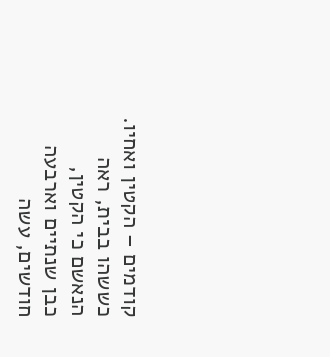קודמים – הקטין ואחיו. כששהו בבית, ראה הנאשם כי הקטין,
כבן שנתיים וארבעה חודשים, עשה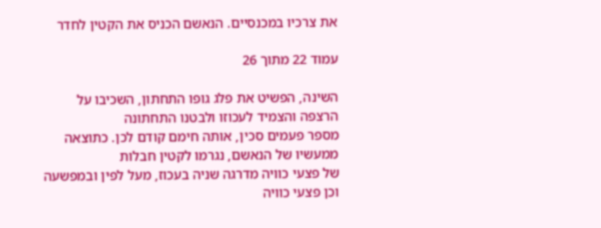את צרכיו במכנסיים. הנאשם הכניס את הקטין לחדר

עמוד 22 מתוך 26

השינה, הפשיט את פלג גופו התחתון, השכיבו על הרצפה והצמיד לעכוזו ולבטנו התחתונה
מספר פעמים סכין, אותה חימם קודם לכן. כתוצאה ממעשיו של הנאשם, נגרמו לקטין חבלות
של פצעי כוויה מדרגה שניה בעכוז, מעל לפין ובמפשעה וכן פצעי כוויה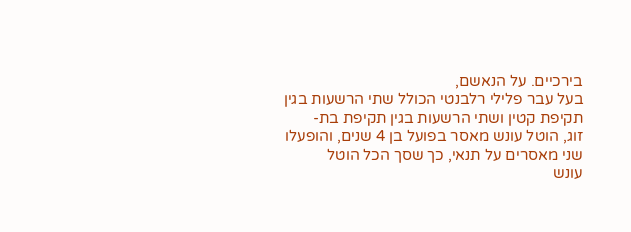בירכיים. על הנאשם,
בעל עבר פלילי רלבנטי הכולל שתי הרשעות בגין תקיפת קטין ושתי הרשעות בגין תקיפת בת-
זוג, הוטל עונש מאסר בפועל בן 4 שנים, והופעלו שני מאסרים על תנאי, כך שסך הכל הוטל
עונש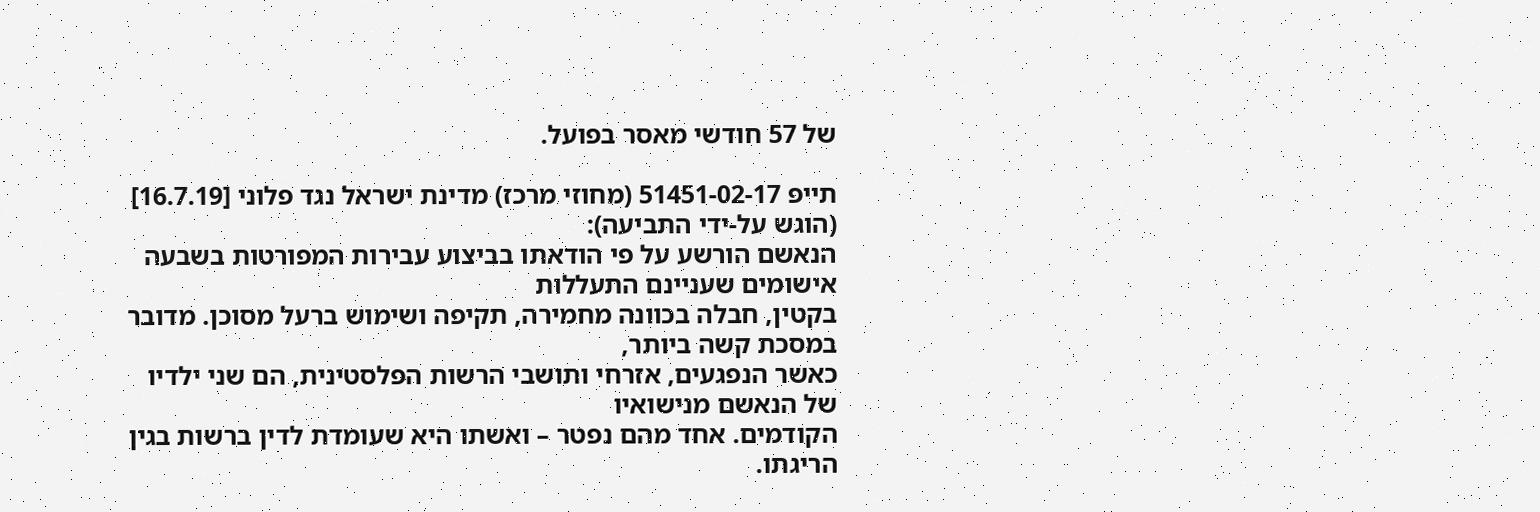של 57 חודשי מאסר בפועל.

תייפ 51451-02-17 (מחוזי מרכז) מדינת ישראל נגד פלוני [16.7.19] (הוגש על-ידי התביעה):
הנאשם הורשע על פי הודאתו בביצוע עבירות המפורטות בשבעה אישומים שעניינם התעללות
בקטין, חבלה בכוונה מחמירה, תקיפה ושימוש ברעל מסוכן. מדובר במסכת קשה ביותר,
כאשר הנפגעים, אזרחי ותושבי הרשות הפלסטינית, הם שני ילדיו של הנאשם מנישואיו
הקודמים. אחד מהם נפטר – ואשתו היא שעומדת לדין ברשות בגין הריגתו.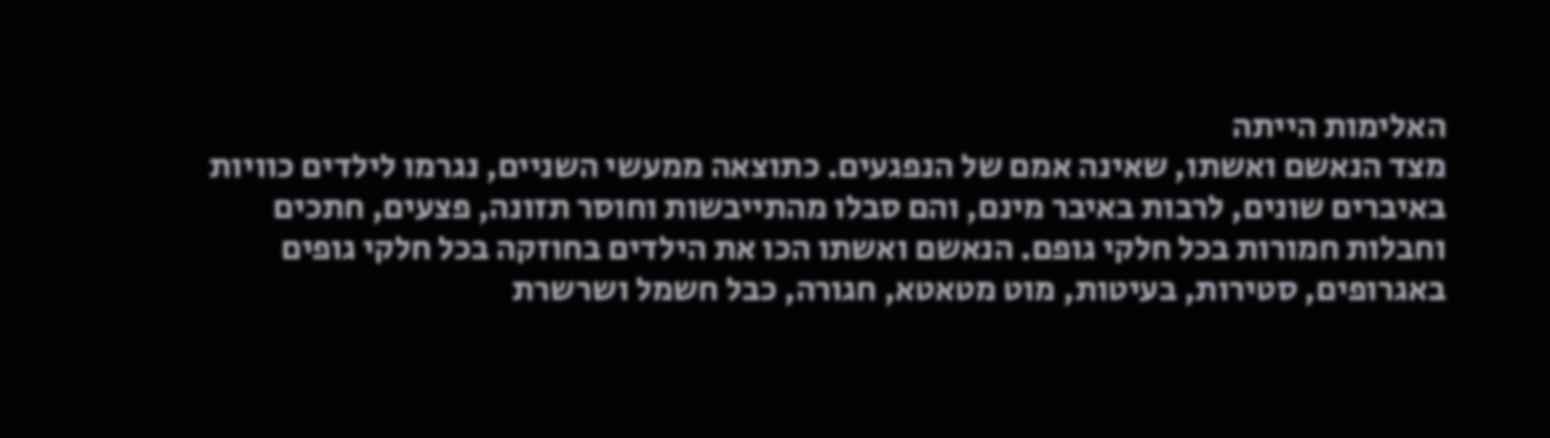האלימות הייתה
מצד הנאשם ואשתו, שאינה אמם של הנפגעים. כתוצאה ממעשי השניים, נגרמו לילדים כוויות
באיברים שונים, לרבות באיבר מינם, והם סבלו מהתייבשות וחוסר תזונה, פצעים, חתכים
וחבלות חמורות בכל חלקי גופם. הנאשם ואשתו הכו את הילדים בחוזקה בכל חלקי גופים
באגרופים, סטירות, בעיטות, מוט מטאטא, חגורה, כבל חשמל ושרשרת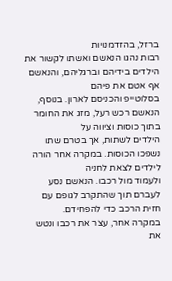ברזל, בהזדמנויות
רבות נהגו הנאשם ואשתו לקשור את הילדים בידיהם וברגליהם, והנאשם אף אטם את פיהם
בסלוטייפ והכניסם לארון. בנוסף, הנאשם רכש רעל, מזג את החומר בתוך כוסות וציווה על
הילדים לשתות, אך בטרם שתו נשפכו הכוסות. במקרה אחר הורה לילדים לצאת לחניה
ולעמוד מול רכבו. הנאשם נסע לעברם תוך שהתקרב לגופם עם חזית הרכב כדי להפחידם.
במקרה אחר, עצר את רכבו ונטש את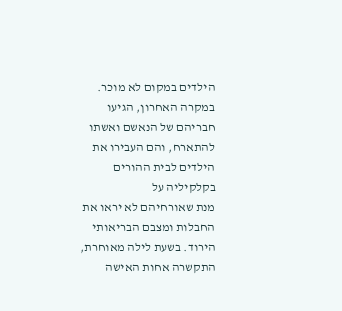הילדים במקום לא מוכר. במקרה האחרון, הגיעו
חבריהם של הנאשם ואשתו להתארח, והם העבירו את הילדים לבית ההורים בקלקיליה על
מנת שאורחיהם לא יראו את החבלות ומצבם הבריאותי הירוד. בשעת לילה מאוחרת,
התקשרה אחות האישה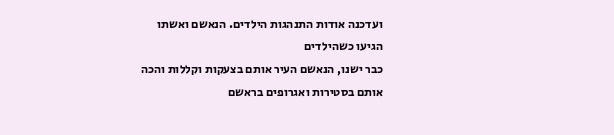ועדכנה אודות התנהגות הילדים. הנאשם ואשתו הגיעו כשהילדים
כבר ישנו, הנאשם העיר אותם בצעקות וקללות והכה אותם בסטירות ואגרופים בראשם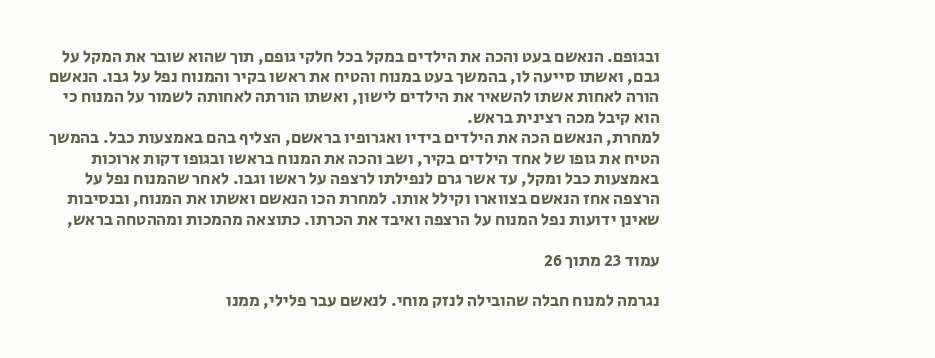ובגופם. הנאשם בעט והכה את הילדים במקל בכל חלקי גופם, תוך שהוא שובר את המקל על
גבם, ואשתו סייעה לו, בהמשך בעט במנוח והטיח את ראשו בקיר והמנוח נפל על גבו. הנאשם
הורה לאחות אשתו להשאיר את הילדים לישון, ואשתו הורתה לאחותה לשמור על המנוח כי
הוא קיבל מכה רצינית בראש.
למחרת, הנאשם הכה את הילדים בידיו ואגרופיו בראשם, הצליף בהם באמצעות כבל. בהמשך
הטיח את גופו של אחד הילדים בקיר, ושב והכה את המנוח בראשו ובגופו דקות ארוכות
באמצעות כבל ומקל, עד אשר גרם לנפילתו לרצפה על ראשו וגבו. לאחר שהמנוח נפל על
הרצפה אחז הנאשם בצווארו וקילל אותו. למחרת הכו הנאשם ואשתו את המנוח, ובנסיבות
שאינן ידועות נפל המנוח על הרצפה ואיבד את הכרתו. כתוצאה מהמכות ומההטחה בראש,

עמוד 23 מתוך 26

נגרמה למנוח חבלה שהובילה לנזק מוחי. לנאשם עבר פלילי, ממנו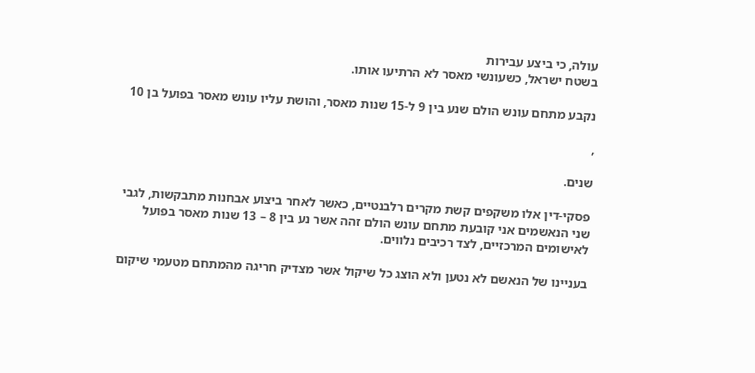עולה, כי ביצע עבירות
בשטח ישראל, כשעונשי מאסר לא הרתיעו אותו.

נקבע מתחם עונש הולם שנע בין 9 ל-15 שנות מאסר, והושת עליו עונש מאסר בפועל בן 10

,

שנים.

פסקי-דין אלו משקפים קשת מקרים רלבנטיים, כאשר לאחר ביצוע אבחנות מתבקשות, לגבי
שני הנאשמים אני קובעת מתחם עונש הולם זהה אשר נע בין 8 – 13 שנות מאסר בפועל
לאישומים המרכזיים, לצד רכיבים נלווים.

בעניינו של הנאשם לא נטען ולא הוצג כל שיקול אשר מצדיק חריגה מהמתחם מטעמי שיקום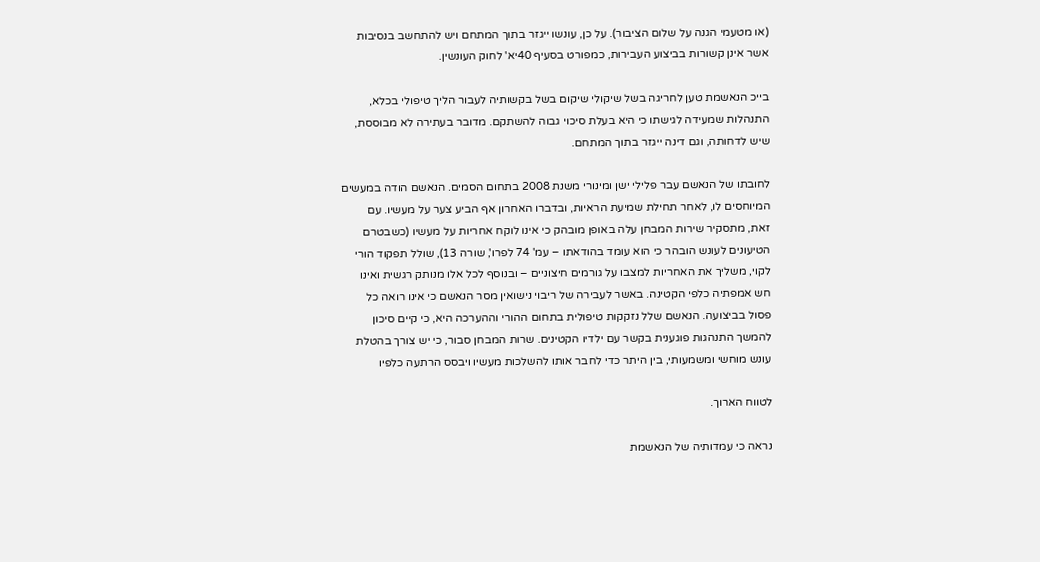(או מטעמי הגנה על שלום הציבור). על כן, עונשו ייגזר בתוך המתחם ויש להתחשב בנסיבות
אשר אינן קשורות בביצוע העבירות, כמפורט בסעיף 40יא' לחוק העונשין.

בייכ הנאשמת טען לחריגה בשל שיקולי שיקום בשל בקשותיה לעבור הליך טיפולי בכלא,
התנהלות שמעידה לגישתו כי היא בעלת סיכוי גבוה להשתקם. מדובר בעתירה לא מבוססת,
שיש לדחותה, וגם דינה ייגזר בתוך המתחם.

לחובתו של הנאשם עבר פלילי ישן ומינורי משנת 2008 בתחום הסמים. הנאשם הודה במעשים
המיוחסים לו, לאחר תחילת שמיעת הראיות, ובדברו האחרון אף הביע צער על מעשיו. עם
זאת, מתסקיר שירות המבחן עלה באופן מובהק כי אינו לוקח אחריות על מעשיו (כשבטרם
הטיעונים לעונש הובהר כי הוא עומד בהודאתו – עמ' 74 לפרו', שורה 13), שולל תפקוד הורי
לקוי, משליך את האחריות למצבו על גורמים חיצוניים – ובנוסף לכל אלו מנותק רגשית ואינו
חש אמפתיה כלפי הקטינה. באשר לעבירה של ריבוי נישואין מסר הנאשם כי אינו רואה כל
פסול בביצועה. הנאשם שלל נזקקות טיפולית בתחום ההורי וההערכה היא, כי קיים סיכון
להמשך התנהגות פוגענית בקשר עם ילדיו הקטינים. שרות המבחן סבור, כי יש צורך בהטלת
עונש מוחשי ומשמעותי, בין היתר כדי לחבר אותו להשלכות מעשיו ויבסס הרתעה כלפיו

לטווח הארוך.

נראה כי עמדותיה של הנאשמת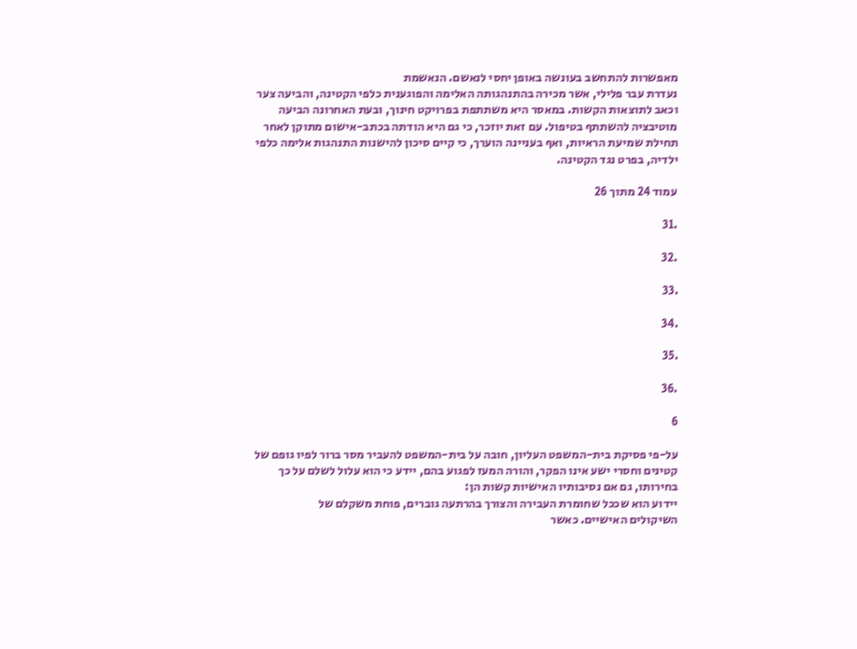מאפשרות להתחשב בעונשה באופן יחסי לנאשם. הנאשמת
נעדרת עבר פלילי, אשר מכירה בהתנהגותה האלימה והפוגענית כלפי הקטינה, והביעה צער
וכאב לתוצאות הקשות. במאסר היא משתתפת בפרויקט חינוך, ובעת האחרונה הביעה
מוטיבציה להשתתף בטיפול. עם זאת יוזכר, כי גם היא הודתה בכתב-אישום מתוקן לאחר
תחילת שמיעת הראיות, ואף בעניינה הוערך, כי קיים סיכון להישנות התנהגות אלימה כלפי
ילדיה, בפרט נגד הקטינה.

עמוד 24 מתוך 26

.31

.32

.33

.34

.35

.36

6

על-פי פסיקת בית-המשפט העליון, חובה על בית-המשפט להעביר מסר ברור לפיו גופם של
קטינים וחסרי ישע אינו הפקר, והורה המעז לפגוע בהם, יידע כי הוא עלול לשלם על כך
בחירותו, גם אם נסיבותיו האישיות קשות הן:
יידוע הוא שככל שחומרת העבירה והצורך בהרתעה גוברים, פוחת משקלם של
השיקולים האישיים. כאשר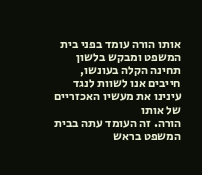אותו הורה עומד בפני בית המשפט ומבקש בלשון
תחינה הקלה בעונשו, חייבים אנו לשוות לנגד עינינו את מעשיו האכזריים של אותו
הורה. זה העומד עתה בבית המשפט בראש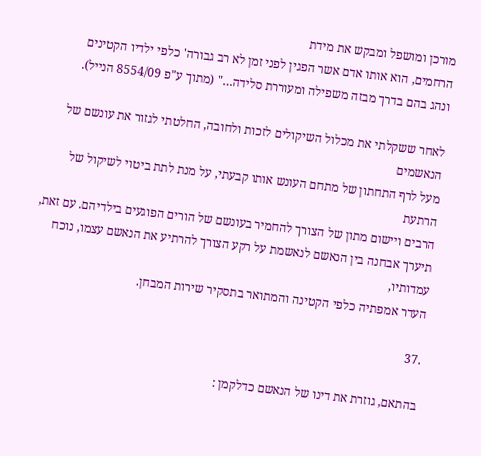מורכן ומושפל ומבקש את מידת
הרחמים, הוא אותו אדם אשר הפגין לפני זמן לא רב גבורה' כלפי ילדיו הקטינים
ונהג בהם בדרך מבזה משפילה ומעוררת סלידה…" (מתוך ע"פ 8554/09 הנייל).

לאחר ששקלתי את מכלול השיקולים לזכות ולחובה, החלטתי לגזור את עונשם של הנאשמים
מעל לרף התחתון של מתחם העונש אותו קבעתי, על מנת לתת ביטוי לשיקול של הרתעת
הרבים ויישום מתון של הצורך להחמיר בעונשם של הורים הפוגעים בילדיהם. עם זאת,
תיערך אבחנה בין הנאשם לנאשמת על רקע הצורך להרתיע את הנאשם עצמו, נוכח עמדותיו,
העדר אמפתיה כלפי הקטינה והמתואר בתסקיר שירות המבחן.

.37

בהתאם, גוזרת את דינו של הנאשם כדלקמן :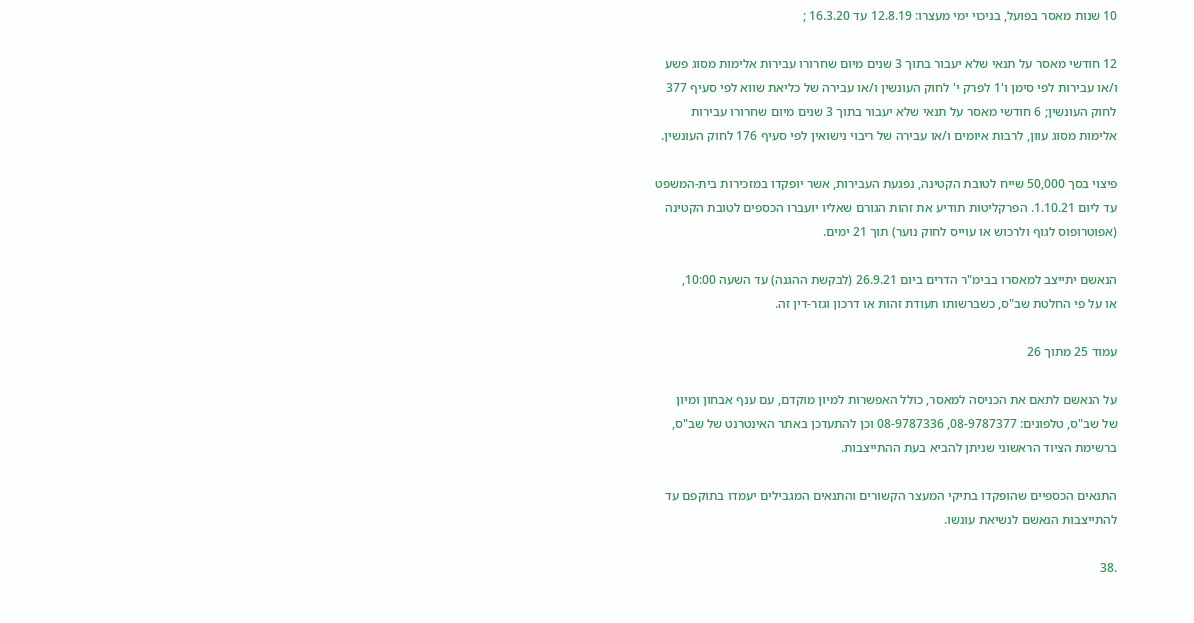10 שנות מאסר בפועל, בניכוי ימי מעצרו: 12.8.19 עד 16.3.20 ;

12 חודשי מאסר על תנאי שלא יעבור בתוך 3 שנים מיום שחרורו עבירות אלימות מסוג פשע
ו/או עבירות לפי סימן ו'1 לפרק י' לחוק העונשין ו/או עבירה של כליאת שווא לפי סעיף 377
לחוק העונשין; 6 חודשי מאסר על תנאי שלא יעבור בתוך 3 שנים מיום שחרורו עבירות
אלימות מסוג עוון, לרבות איומים ו/או עבירה של ריבוי נישואין לפי סעיף 176 לחוק העונשין.

פיצוי בסך 50,000 שייח לטובת הקטינה, נפגעת העבירות, אשר יופקדו במזכירות בית-המשפט
עד ליום 1.10.21. הפרקליטות תודיע את זהות הגורם שאליו יועברו הכספים לטובת הקטינה
(אפוטרופוס לגוף ולרכוש או עוייס לחוק נוער) תוך 21 ימים.

הנאשם יתייצב למאסרו בבימ"ר הדרים ביום 26.9.21 (לבקשת ההגנה) עד השעה 10:00,
או על פי החלטת שב"ס, כשברשותו תעודת זהות או דרכון וגזר-דין זה.

עמוד 25 מתוך 26

על הנאשם לתאם את הכניסה למאסר, כולל האפשרות למיון מוקדם, עם ענף אבחון ומיון
של שב"ס, טלפונים: 08-9787377, 08-9787336 וכן להתעדכן באתר האינטרנט של שב"ס,
ברשימת הציוד הראשוני שניתן להביא בעת ההתייצבות.

התנאים הכספיים שהופקדו בתיקי המעצר הקשורים והתנאים המגבילים יעמדו בתוקפם עד
להתייצבות הנאשם לנשיאת עונשו.

.38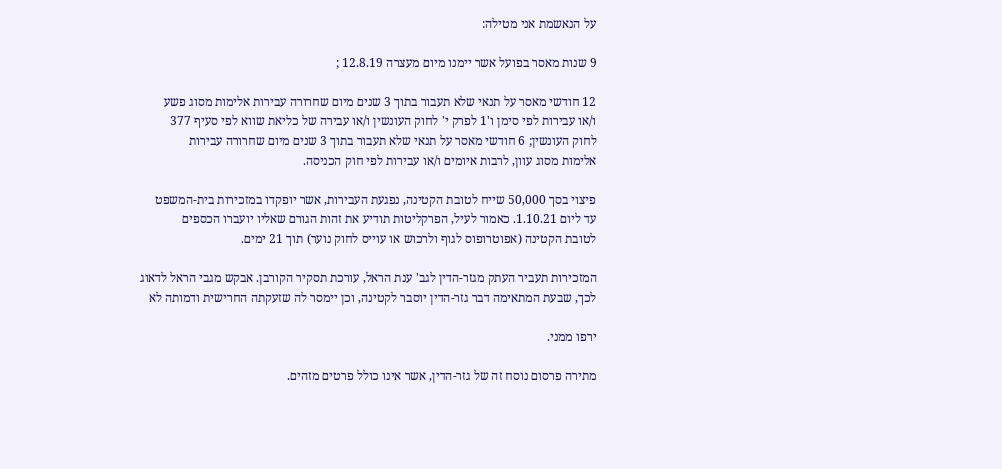על הנאשמת אני מטילה:

9 שנות מאסר בפועל אשר יימנו מיום מעצרה 12.8.19 ;

12 חודשי מאסר על תנאי שלא תעבור בתוך 3 שנים מיום שחרורה עבירות אלימות מסוג פשע
ו/או עבירות לפי סימן ו'1 לפרק י' לחוק העונשין ו/או עבירה של כליאת שווא לפי סעיף 377
לחוק העונשין; 6 חודשי מאסר על תנאי שלא תעבור בתוך 3 שנים מיום שחרורה עבירות
אלימות מסוג עוון, לרבות איומים ו/או עבירות לפי חוק הכניסה.

פיצוי בסך 50,000 שייח לטובת הקטינה, נפגעת העבירות, אשר יופקדו במזכירות בית-המשפט
עד ליום 1.10.21. כאמור לעיל, הפרקליטות תודיע את זהות הגורם שאליו יועברו הכספים
לטובת הקטינה (אפוטרופוס לגוף ולרכוש או עוייס לחוק נוער) תוך 21 ימים.

המזכירות תעביר העתק מגזר-הדין לגב' ענת הראל, עורכת תסקיר הקורבן. אבקש מגבי הראל לדאוג
לכך, שבעת המתאימה דבר גזר-הדין יוסבר לקטינה, וכן יימסר לה שזעקתה החרישית ודמותה לא

ירפו ממני.

מתירה פרסום נוסח זה של גזר-הדין, אשר אינו כולל פרטים מזהים.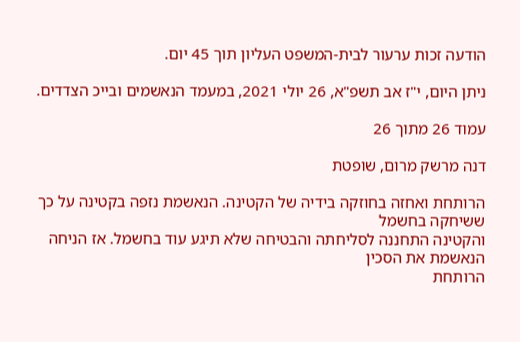הודעה זכות ערעור לבית-המשפט העליון תוך 45 יום.

ניתן היום, י"ז אב תשפ"א, 26 יולי 2021, במעמד הנאשמים ובייכ הצדדים.

עמוד 26 מתוך 26

דנה מרשק מרום, שופטת

הרותחת ואחזה בחוזקה בידיה של הקטינה. הנאשמת נזפה בקטינה על כך ששיחקה בחשמל
והקטינה התחננה לסליחתה והבטיחה שלא תיגע עוד בחשמל. אז הניחה הנאשמת את הסכין
הרותחת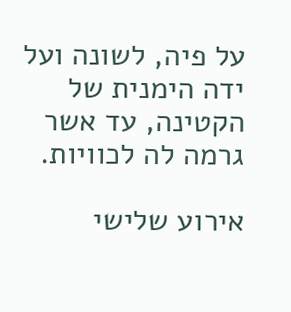על פיה, לשונה ועל ידה הימנית של הקטינה, עד אשר גרמה לה לכוויות.

אירוע שלישי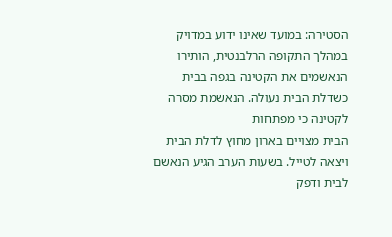הסטירה: במועד שאינו ידוע במדויק במהלך התקופה הרלבנטית, הותירו
הנאשמים את הקטינה בגפה בבית כשדלת הבית נעולה. הנאשמת מסרה לקטינה כי מפתחות
הבית מצויים בארון מחוץ לדלת הבית ויצאה לטייל. בשעות הערב הגיע הנאשם לבית ודפק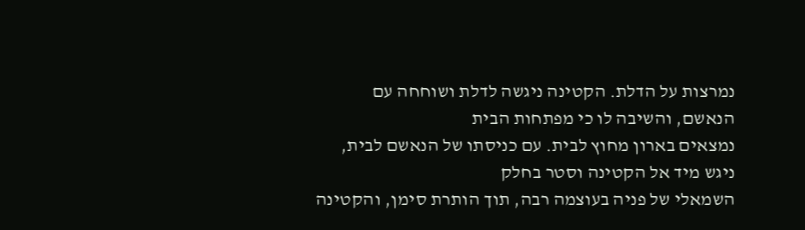נמרצות על הדלת. הקטינה ניגשה לדלת ושוחחה עם הנאשם, והשיבה לו כי מפתחות הבית
נמצאים בארון מחוץ לבית. עם כניסתו של הנאשם לבית, ניגש מיד אל הקטינה וסטר בחלק
השמאלי של פניה בעוצמה רבה, תוך הותרת סימן, והקטינה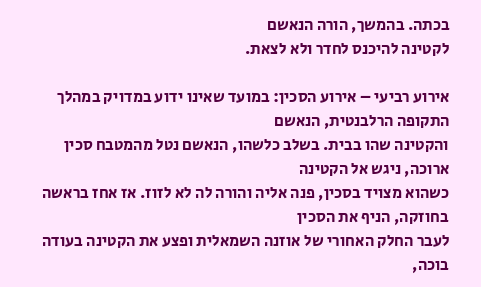בכתה. בהמשך, הורה הנאשם
לקטינה להיכנס לחדר ולא לצאת.

אירוע רביעי – אירוע הסכין: במועד שאינו ידוע במדויק במהלך התקופה הרלבנטית, הנאשם
והקטינה שהו בבית. בשלב כלשהו, הנאשם נטל מהמטבח סכין ארוכה, ניגש אל הקטינה
כשהוא מצויד בסכין, פנה אליה והורה לה לא לזוז. אז אחז בראשה בחוזקה, הניף את הסכין
לעבר החלק האחורי של אוזנה השמאלית ופצע את הקטינה בעודה בוכה,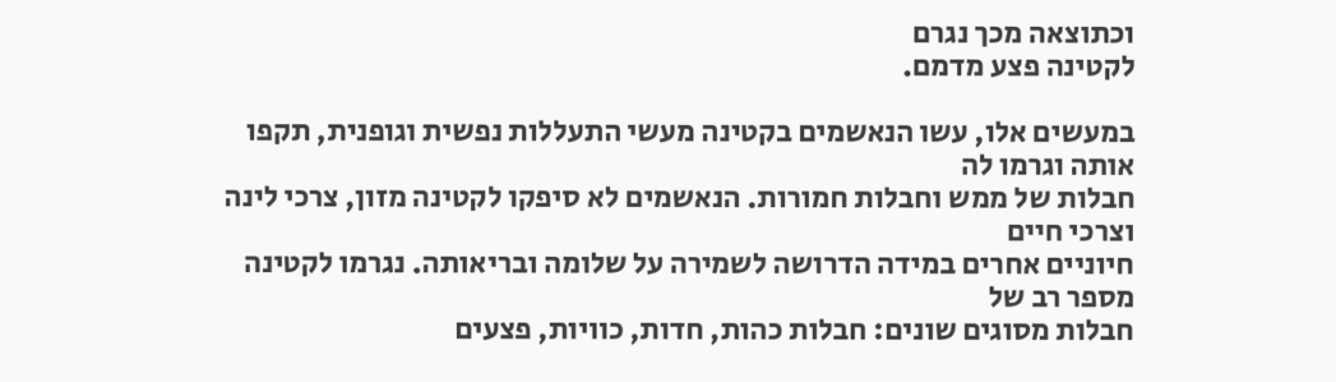וכתוצאה מכך נגרם
לקטינה פצע מדמם.

במעשים אלו, עשו הנאשמים בקטינה מעשי התעללות נפשית וגופנית, תקפו אותה וגרמו לה
חבלות של ממש וחבלות חמורות. הנאשמים לא סיפקו לקטינה מזון, צרכי לינה וצרכי חיים
חיוניים אחרים במידה הדרושה לשמירה על שלומה ובריאותה. נגרמו לקטינה מספר רב של
חבלות מסוגים שונים: חבלות כהות, חדות, כוויות, פצעים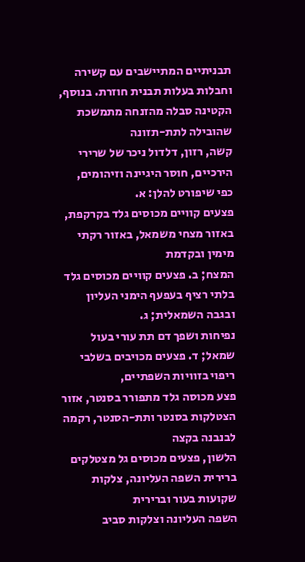תבניתיים המתיישבים עם קשירה
וחבלות בעלות תבנית חוזרת. בנוסף, הקטינה סבלה מהזנחה מתמשכת שהובילה לתת-תזונה
קשה, רזון, דלדול ניכר של שרירי הירכיים, חוסר היגיינה וזיהומים, כפי שיפורט להלן: א.
פצעים קוויים מכוסים גלד בקרקפת, באזור מצחי משמאל, באזור רקתי מימין ובקדמת
המצח; ב. פצעים קוויים מכוסים גלד בלתי רציף בעפעף הימני העליון ובגבה השמאלית; ג.
נפיחות ושפך דם תת עורי בעול שמאל; ד. פצעים מכויבים בשלבי ריפוי בזוויות השפתיים,
פצע מכוסה גלד מתפורר בסנטר, אזור הצטלקות בסנטר ותת-הסנטר, רקמה לבנבנה בקצה
הלשון, פצעים מכוסים גל מצטלקים ברירית השפה העליונה, צלקות שקועות בעור וברירית
השפה העליונה וצלקות סביב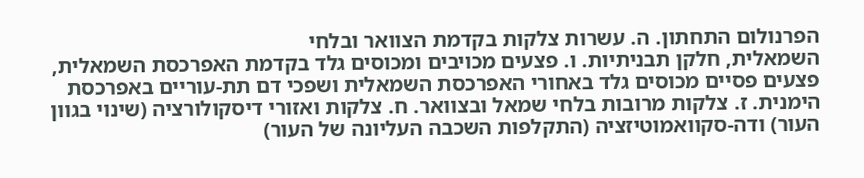הפרנולום התחתון. ה. עשרות צלקות בקדמת הצוואר ובלחי
השמאלית, חלקן תבניתיות. ו. פצעים מכויבים ומכוסים גלד בקדמת האפרכסת השמאלית,
פצעים פסיים מכוסים גלד באחורי האפרכסת השמאלית ושפכי דם תת-עוריים באפרכסת
הימנית. ז. צלקות מרובות בלחי שמאל ובצוואר. ח. צלקות ואזורי דיסקולורציה (שינוי בגוון
העור) ודה-סקוואמוטיזציה (התקלפות השכבה העליונה של העור)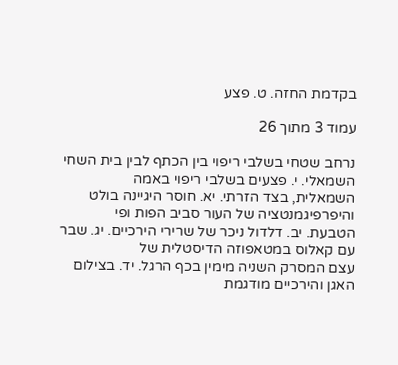בקדמת החזה. ט. פצע

עמוד 3 מתוך 26

נרחב שטחי בשלבי ריפוי בין הכתף לבין בית השחי השמאלי. י. פצעים בשלבי ריפוי באמה
השמאלית, בצד הזרתי. יא. חוסר היגיינה בולט והיפרפיגמנטציה של העור סביב הפות ופי
הטבעת. יב. דלדול ניכר של שרירי הירכיים. יג. שבר עם קאלוס במטאפוזה הדיסטלית של
עצם המסרק השניה מימין בכף הרגל. יד. בצילום האגן והירכיים מודגמת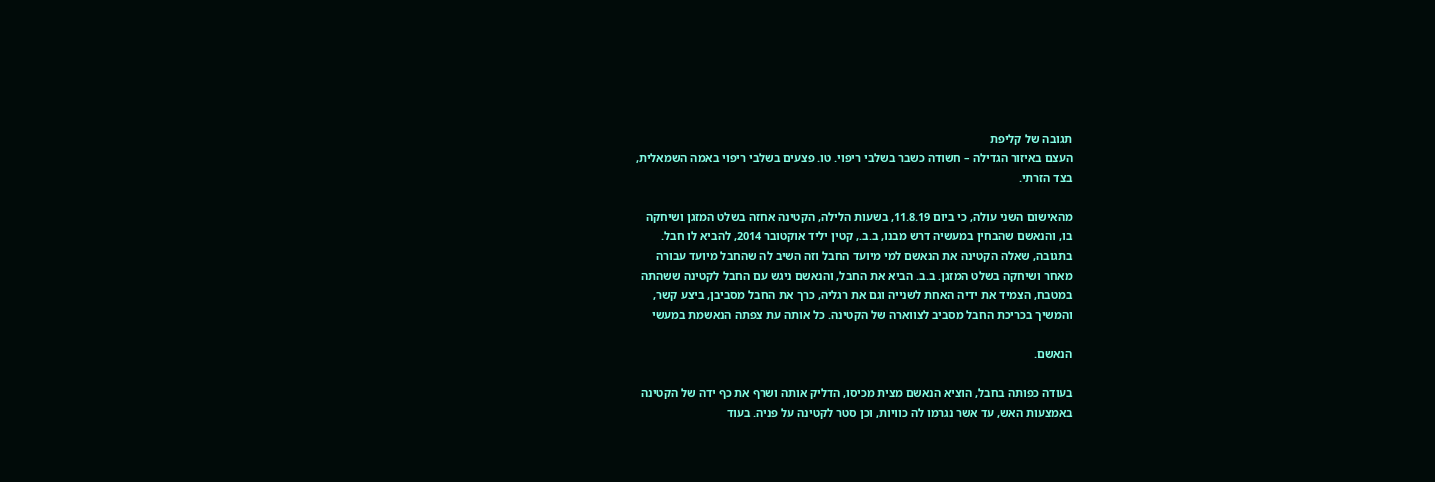תגובה של קליפת
העצם באיזור הגדילה – חשודה כשבר בשלבי ריפוי. טו. פצעים בשלבי ריפוי באמה השמאלית,
בצד הזרתי.

מהאישום השני עולה, כי ביום 11.8.19, בשעות הלילה, הקטינה אחזה בשלט המזגן ושיחקה
בו, והנאשם שהבחין במעשיה דרש מבנו, ב.ב., קטין יליד אוקטובר 2014, להביא לו חבל.
בתגובה, שאלה הקטינה את הנאשם למי מיועד החבל וזה השיב לה שהחבל מיועד עבורה
מאחר ושיחקה בשלט המזגן. ב.ב. הביא את החבל, והנאשם ניגש עם החבל לקטינה ששהתה
במטבח, הצמיד את ידיה האחת לשנייה וגם את רגליה, כרך את החבל מסביבן, ביצע קשר,
והמשיך בכריכת החבל מסביב לצווארה של הקטינה. כל אותה עת צפתה הנאשמת במעשי

הנאשם.

בעודה כפותה בחבל, הוציא הנאשם מצית מכיסו, הדליק אותה ושרף את כף ידה של הקטינה
באמצעות האש, עד אשר נגרמו לה כוויות, וכן סטר לקטינה על פניה. בעוד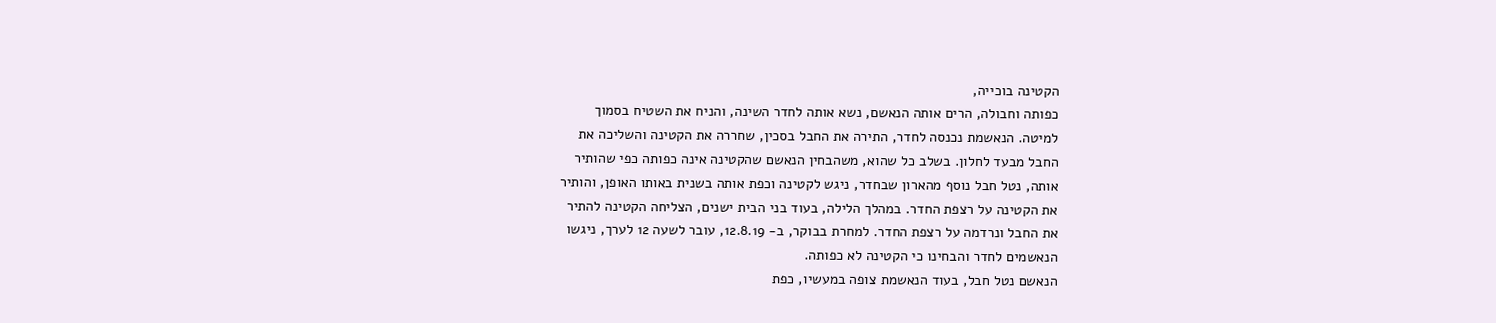הקטינה בוכייה,
כפותה וחבולה, הרים אותה הנאשם, נשא אותה לחדר השינה, והניח את השטיח בסמוך
למיטה. הנאשמת נכנסה לחדר, התירה את החבל בסכין, שחררה את הקטינה והשליכה את
החבל מבעד לחלון. בשלב כל שהוא, משהבחין הנאשם שהקטינה אינה כפותה כפי שהותיר
אותה, נטל חבל נוסף מהארון שבחדר, ניגש לקטינה וכפת אותה בשנית באותו האופן, והותיר
את הקטינה על רצפת החדר. במהלך הלילה, בעוד בני הבית ישנים, הצליחה הקטינה להתיר
את החבל ונרדמה על רצפת החדר. למחרת בבוקר, ב- 12.8.19, עובר לשעה 12 לערך, ניגשו
הנאשמים לחדר והבחינו כי הקטינה לא כפותה.
הנאשם נטל חבל, בעוד הנאשמת צופה במעשיו, כפת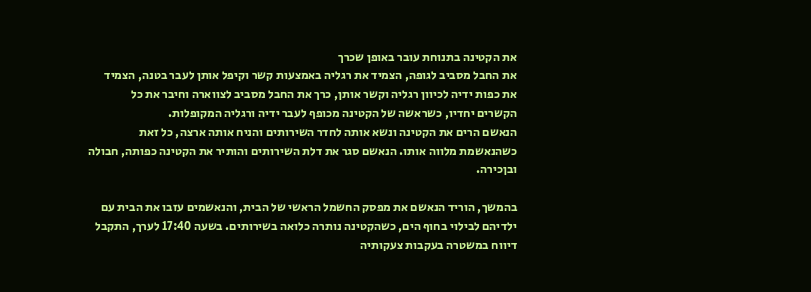את הקטינה בתנוחת עובר באופן שכרך
את החבל מסביב לגופה, הצמיד את רגליה באמצעות קשר וקיפל אותן לעבר בטנה, הצמיד
את כפות ידיה לכיוון רגליה וקשר אותן, כרך את החבל מסביב לצווארה וחיבר את כל
הקשרים יחדיו, כשראשה של הקטינה מכופף לעבר ידיה ורגליה המקופלות.
הנאשם הרים את הקטינה ונשא אותה לחדר השירותים והניח אותה ארצה, כל זאת
כשהנאשמת מלווה אותו. הנאשם סגר את דלת השירותים והותיר את הקטינה כפותה, חבולה
ובןכירה.

בהמשך, הוריד הנאשם את מפסק החשמל הראשי של הבית, והנאשמים עזבו את הבית עם
ילדיהם לבילוי בחוף הים, כשהקטינה נותרה כלואה בשירותים. בשעה 17:40 לערך, התקבל
דיווח במשטרה בעקבות צעקותיה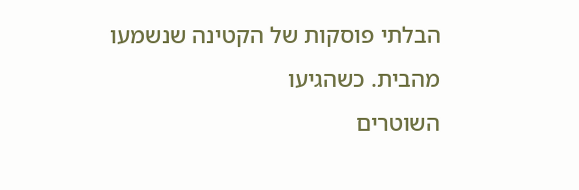הבלתי פוסקות של הקטינה שנשמעו מהבית. כשהגיעו
השוטרים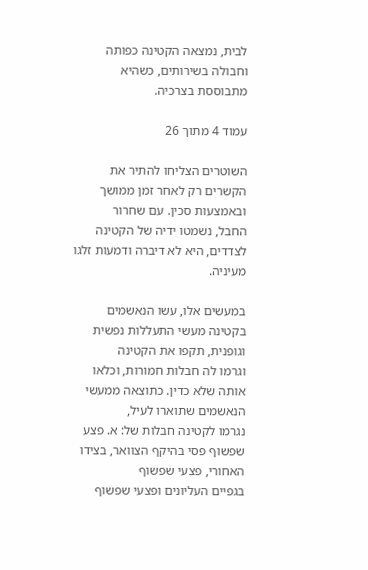לבית, נמצאה הקטינה כפותה וחבולה בשירותים, כשהיא מתבוססת בצרכיה.

עמוד 4 מתוך 26

השוטרים הצליחו להתיר את הקשרים רק לאחר זמן ממושך ובאמצעות סכין. עם שחרור
החבל, נשמטו ידיה של הקטינה לצדדים, היא לא דיברה ודמעות זלגו מעיניה.

במעשים אלו, עשו הנאשמים בקטינה מעשי התעללות נפשית וגופנית, תקפו את הקטינה
וגרמו לה חבלות חמורות, וכלאו אותה שלא כדין. כתוצאה ממעשי הנאשמים שתוארו לעיל,
נגרמו לקטינה חבלות של: א. פצע שפשוף פסי בהיקף הצוואר, בצידו האחורי, פצעי שפשוף
בגפיים העליונים ופצעי שפשוף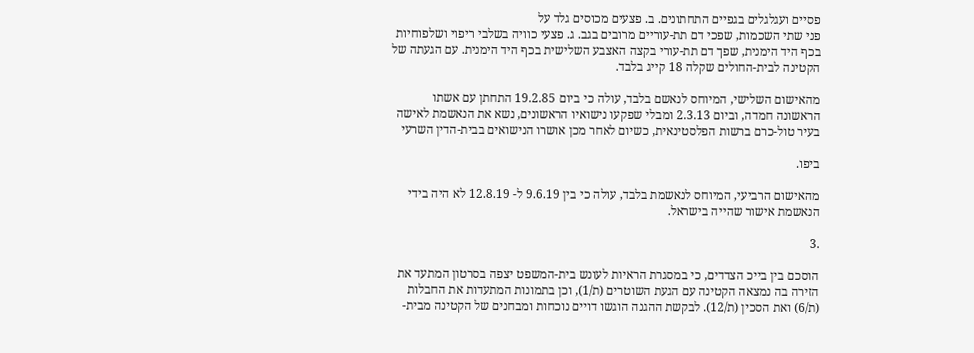פסיים ועגלגלים בגפיים התחתונים. ב. פצעים מכוסים גלד על
פני שתי השכמות, שפכי דם תת-עוריים מרובים בגב. ג. פצעי כוויה בשלבי ריפוי ושלפוחיות
בכף היד הימנית, שפך דם תת-עורי בקצה האצבע השלישית בכף היד הימנית. עם הגעתה של
הקטינה לבית-החולים שקלה 18 קייג בלבד.

מהאישום השלישי, המיוחס לנאשם בלבד, עולה כי ביום 19.2.85 התחתן עם אשתו
הראשונה חמדה, וביום 2.3.13 ומבלי שפקעו נישואיו הראשונים, נשא את הנאשמת לאישה
בעיר טול-כרם ברשות הפלסטינאית, כשיום לאחר מכן אושרו הנישואים בבית-הדין השרעי

ביפו.

מהאישום הרביעי, המיוחס לנאשמת בלבד, עולה כי בין 9.6.19 ל- 12.8.19 לא היה בידי
הנאשמת אישור שהייה בישראל.

.3

הוסכם בין בייכ הצדדים, כי במסגרת הראיות לעונש בית-המשפט יצפה בסרטון המתעד את
הזירה בה נמצאה הקטינה עם הגעת השוטרים (ת/1), וכן בתמונות המתעדות את החבלות
(ת/6) ואת הסכין (ת/12). לבקשת ההגנה הוגשו דויים נוכחות ומבחנים של הקטינה מבית-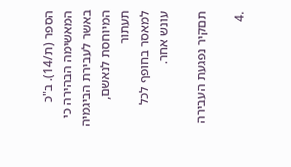הספר (ת/14). ב"כ המאשימה הבהירה כי באשר לעבירת הביגמיה המיוחסת לנאשם, תעתור
למאסר בחופף לכל עונש אחר.

תםקיר נפגעת העבירה

.4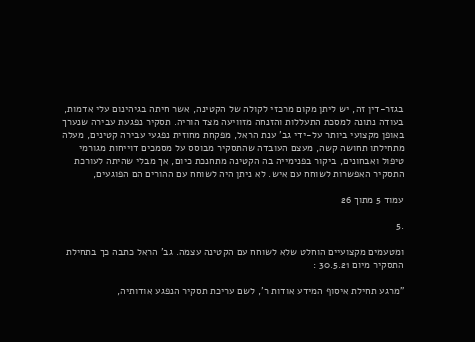בגזר-דין זה, יש ליתן מקום מרכזי לקולה של הקטינה, אשר חיתה בגיהינום עלי אדמות,
בעודה נתונה למסכת התעללות והזנחה מזוויעה מצד הוריה. תסקיר נפגעת עבירה שנערך
באופן מקצועי ביותר על-ידי גב' ענת הראל, מפקחת מחוזית נפגעי עבירה קטינים, מעלה
מתחילתו תחושה קשה, מעצם העובדה שהתסקיר מבוסס על מסמכים דוייחות מגורמי
טיפול ואבחונים, ביקור בפנימייה בה הקטינה מתחנכת כיום, אך מבלי שהיתה לעורכת
התסקיר האפשרות לשוחח עם איש. לא ניתן היה לשוחח עם ההורים הם הפוגעים,

עמוד 5 מתוך 26

.5

ומטעמים מקצועיים הוחלט שלא לשוחח עם הקטינה עצמה. גב' הראל כתבה כך בתחילת
התסקיר מיום 30.5.21 :

"מרגע תחילת איסוף המידע אודות ר', לשם עריכת תסקיר הנפגע אודותיה,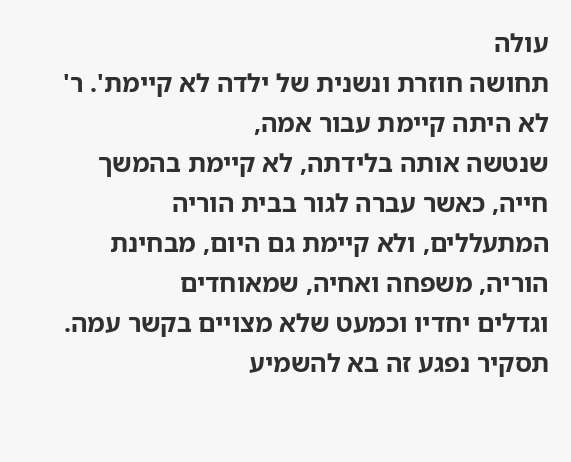עולה
תחושה חוזרת ונשנית של ילדה לא קיימת'. ר' לא היתה קיימת עבור אמה,
שנטשה אותה בלידתה, לא קיימת בהמשך חייה, כאשר עברה לגור בבית הוריה
המתעללים, ולא קיימת גם היום, מבחינת הוריה, משפחה ואחיה, שמאוחדים
וגדלים יחדיו וכמעט שלא מצויים בקשר עמה.
תסקיר נפגע זה בא להשמיע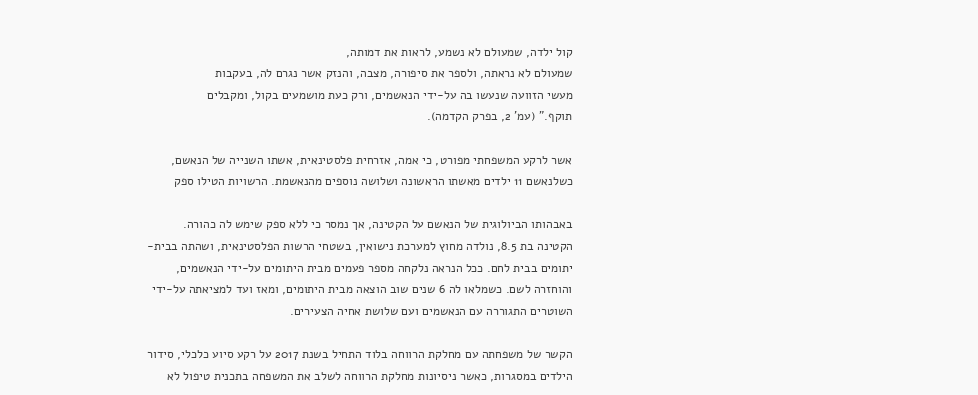קול ילדה, שמעולם לא נשמע, לראות את דמותה,
שמעולם לא נראתה, ולספר את סיפורה, מצבה, והנזק אשר נגרם לה, בעקבות
מעשי הזוועה שנעשו בה על-ידי הנאשמים, ורק כעת מושמעים בקול, ומקבלים
תוקף." (עמ' 2, בפרק הקדמה).

אשר לרקע המשפחתי מפורט, כי אמה, אזרחית פלסטינאית, אשתו השנייה של הנאשם,
כשלנאשם 11 ילדים מאשתו הראשונה ושלושה נוספים מהנאשמת. הרשויות הטילו ספק

באבהותו הביולוגית של הנאשם על הקטינה, אך נמסר כי ללא ספק שימש לה כהורה.
הקטינה בת 8.5, נולדה מחוץ למערכת נישואין, בשטחי הרשות הפלסטינאית, ושהתה בבית-
יתומים בבית לחם. ככל הנראה נלקחה מספר פעמים מבית היתומים על-ידי הנאשמים,
והוחזרה לשם. כשמלאו לה 6 שנים שוב הוצאה מבית היתומים, ומאז ועד למציאתה על-ידי
השוטרים התגוררה עם הנאשמים ועם שלושת אחיה הצעירים.

הקשר של משפחתה עם מחלקת הרווחה בלוד התחיל בשנת 2017 על רקע סיוע כלכלי, סידור
הילדים במסגרות, כאשר ניסיונות מחלקת הרווחה לשלב את המשפחה בתכנית טיפול לא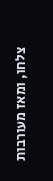צלחו, ומאז מעורבות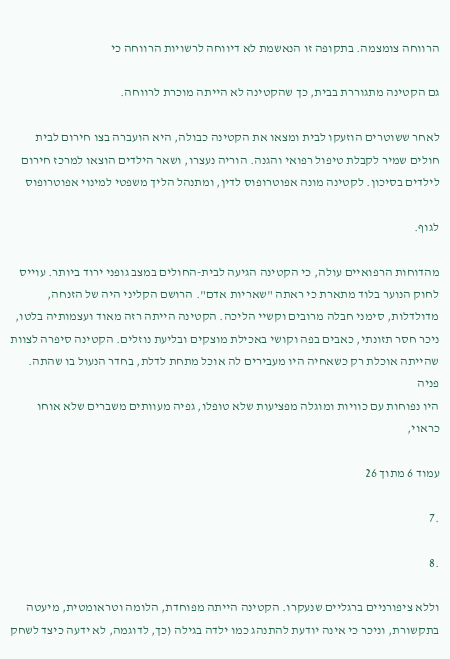הרווחה צומצמה. בתקופה זו הנאשמת לא דיווחה לרשויות הרווחה כי

גם הקטינה מתגוררת בבית, כך שהקטינה לא הייתה מוכרת לרווחה.

לאחר ששוטרים הוזעקו לבית ומצאו את הקטינה כבולה, היא הועברה בצו חירום לבית
חולים שמיר לקבלת טיפול רפואי והגנה. הוריה נעצרו, ושאר הילדים הוצאו למרכז חירום
לילדים בסיכון. לקטינה מונה אפוטרופוס לדין, ומתנהל הליך משפטי למינוי אפוטרופוס

לגוף.

מהדוחות הרפואיים עולה, כי הקטינה הגיעה לבית-החולים במצב גופני ירוד ביותר. עוייס
לחוק הנוער בלוד מתארת כי ראתה "שאריות אדם". הרושם הקליני היה של הזנחה,
מדולדלות, סימני חבלה מרובים וקשיי הליכה. הקטינה הייתה רזה מאוד ועצמותיה בלטו,
ניכר חסר תזונתי, כאבים בפה וקושי באכילת מוצקים ובליעת נוזלים. הקטינה סיפרה לצוות
שהייתה אוכלת רק כשאחיה היו מעבירים לה אוכל מתחת לדלת, בחדר הנעול בו שהתה. פניה
היו נפוחות עם כוויות ומוגלה מפציעות שלא טופלו, גפיה מעוותים משברים שלא אוחו כראוי,

עמוד 6 מתוך 26

.7

.8

וללא ציפורניים ברגליים שנעקרו. הקטינה הייתה מפוחדת, הלומה וטראומטית, מיעטה
בתקשורת, וניכר כי אינה יודעת להתנהג כמו ילדה בגילה (כך, לדוגמה, לא ידעה כיצד לשחק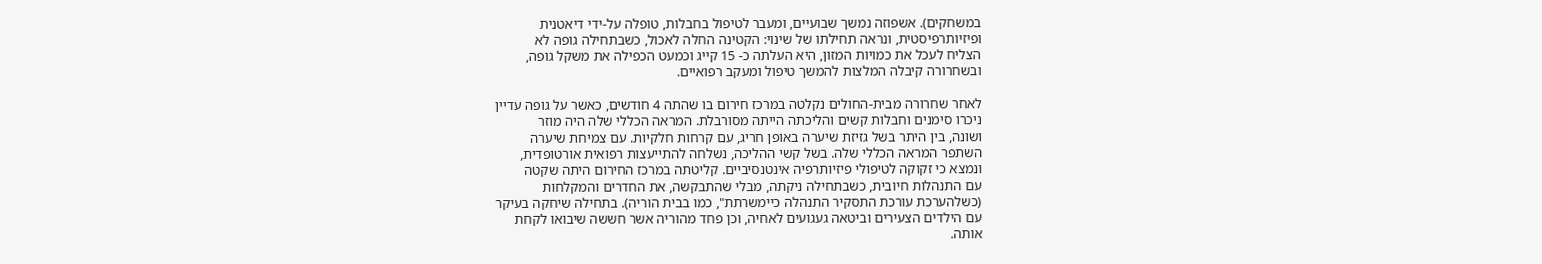במשחקים). אשפוזה נמשך שבועיים, ומעבר לטיפול בחבלות, טופלה על-ידי דיאטנית
ופיזיותרפיסטית, ונראה תחילתו של שינוי: הקטינה החלה לאכול, כשבתחילה גופה לא
הצליח לעכל את כמויות המזון, היא העלתה כ- 15 קייג וכמעט הכפילה את משקל גופה,
ובשחרורה קיבלה המלצות להמשך טיפול ומעקב רפואיים.

לאחר שחרורה מבית-החולים נקלטה במרכז חירום בו שהתה 4 חודשים, כאשר על גופה עדיין
ניכרו סימנים וחבלות קשים והליכתה הייתה מסורבלת. המראה הכללי שלה היה מוזר
ושונה, בין היתר בשל גזיזת שיערה באופן חריג, עם קרחות חלקיות. עם צמיחת שיערה
השתפר המראה הכללי שלה. בשל קשי ההליכה, נשלחה להתייעצות רפואית אורטופדית,
ונמצא כי זקוקה לטיפולי פיזיותרפיה אינטנסיביים. קליטתה במרכז החירום היתה שקטה
עם התנהלות חיובית, כשבתחילה ניקתה, מבלי שהתבקשה, את החדרים והמקלחות
(כשלהערכת עורכת התסקיר התנהלה כיימשרתת", כמו בבית הוריה). בתחילה שיחקה בעיקר
עם הילדים הצעירים וביטאה געגועים לאחיה, וכן פחד מהוריה אשר חששה שיבואו לקחת
אותה.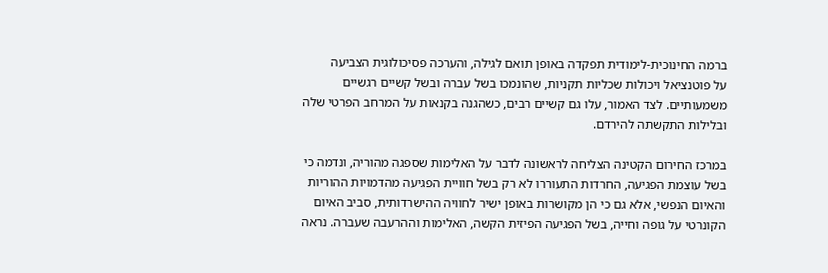ברמה החינוכית-לימודית תפקדה באופן תואם לגילה, והערכה פסיכולוגית הצביעה
על פוטנציאל ויכולות שכליות תקניות, שהונמכו בשל עברה ובשל קשיים רגשיים
משמעותיים. לצד האמור, עלו גם קשיים רבים, כשהגנה בקנאות על המרחב הפרטי שלה
ובלילות התקשתה להירדם.

במרכז החירום הקטינה הצליחה לראשונה לדבר על האלימות שספגה מהוריה, ונדמה כי
בשל עוצמת הפגיעה, החרדות התעוררו לא רק בשל חוויית הפגיעה מהדמויות ההוריות
והאיום הנפשי, אלא גם כי הן מקושרות באופן ישיר לחוויה ההישרדותית, סביב האיום
הקונרטי על גופה וחייה, בשל הפגיעה הפיזית הקשה, האלימות וההרעבה שעברה. נראה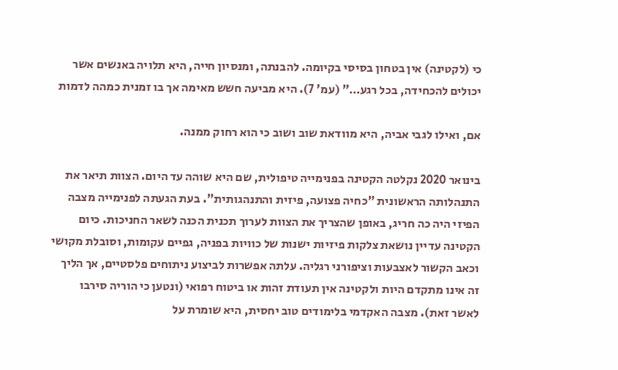כי (לקטינה) אין בטחון בסיסי בקיומה. להבנתה, ומנסיון חייה, היא תלויה באנשים אשר
יכולים להכחידה, בכל רגע…" (עמ' 7). היא מביעה חשש מאימה אך בו זמנית כמהה לדמות

אם, ואילו לגבי אביה, היא מוודאת שוב ושוב כי הוא רחוק ממנה.

בינואר 2020 נקלטה הקטינה בפנימייה טיפולית, שם היא שוהה עד היום. הצוות תיאר את
התנהלותה הראשונית "כחיה פצועה, פיזית והתנהגותית". בעת הגעתה לפנימייה מצבה
הפיזי היה כה חריג, באופן שהצריך את הצוות לערוך תכנית הכנה לשאר החניכות. כיום
הקטינה עדיין נושאת צלקות פיזיות ישנות של כוויות בפניה, גפיים עקומות, וסובלת מקושי
וכאב הקשור לאצבעות וציפורני רגליה. עלתה אפשרות לביצוע ניתוחים פלסטיים, אך הליך
זה אינו מתקדם היות ולקטינה אין תעודת זהות או ביטוח רפואי (ונטען כי הוריה סירבו
לאשר זאת). מצבה האקדמי בלימודים טוב יחסית, היא שומרת על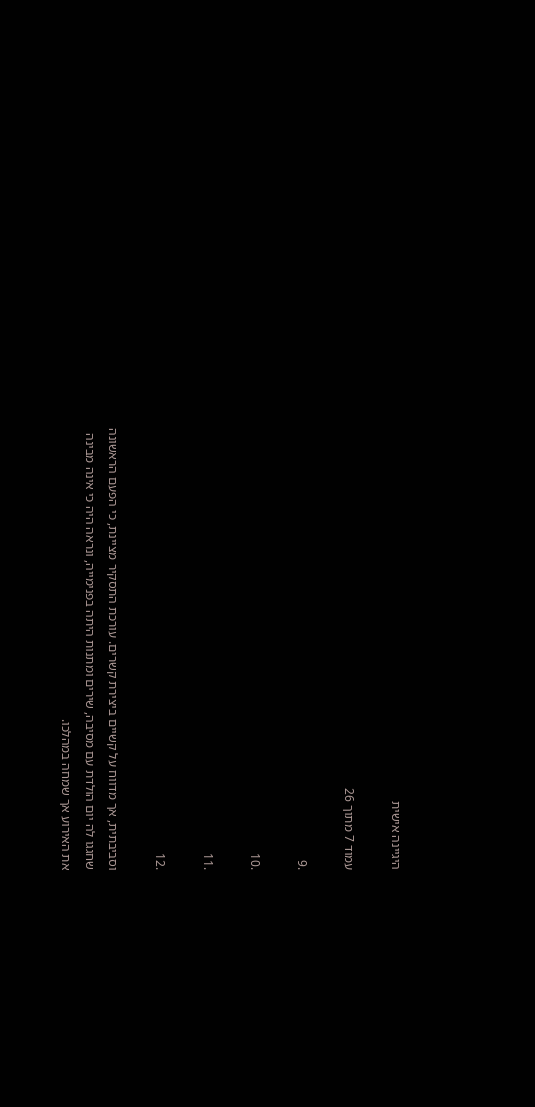היגיינה אישית

עמוד 7 מתוך 26

.9

.10

.11

.12

וסביבתית, אך מדווח על קשיים ביצירת קשרים. עורכת התסקיר מציינת, כי הפעם הראשונה
שחגגו לה יום הולדת עם מסיבה, שירים ומתנות היתה בפנימייה, ונראה היה כי אינה מבינה
את האירוע אך שמחה במהלכו.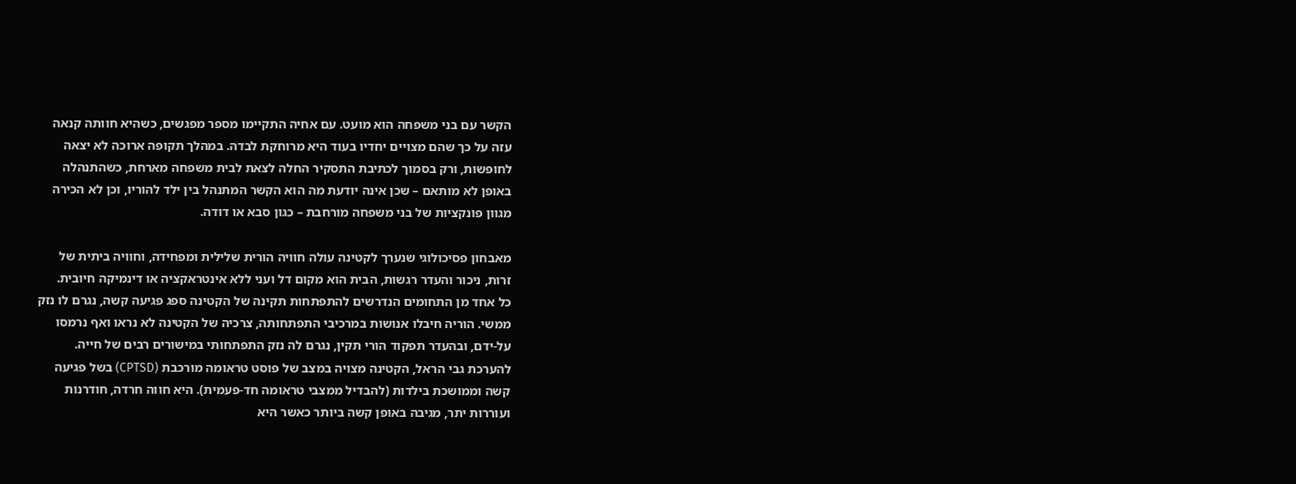הקשר עם בני משפחה הוא מועט. עם אחיה התקיימו מספר מפגשים, כשהיא חוותה קנאה
עזה על כך שהם מצויים יחדיו בעוד היא מרוחקת לבדה. במהלך תקופה ארוכה לא יצאה
לחופשות, ורק בסמוך לכתיבת התסקיר החלה לצאת לבית משפחה מארחת, כשהתנהלה
באופן לא מותאם – שכן אינה יודעת מה הוא הקשר המתנהל בין ילד להוריו, וכן לא הכירה
מגוון פונקציות של בני משפחה מורחבת – כגון סבא או דודה.

מאבחון פסיכולוגי שנערך לקטינה עולה חוויה הורית שלילית ומפחידה, וחוויה ביתית של
זרות, ניכור והעדר רגשות, הבית הוא מקום דל ועני ללא אינטראקציה או דינמיקה חיובית.
כל אחד מן התחומים הנדרשים להתפתחות תקינה של הקטינה ספג פגיעה קשה, נגרם לו נזק
ממשי. הוריה חיבלו אנושות במרכיבי התפתחותה, צרכיה של הקטינה לא נראו ואף נרמסו
על-ידם, ובהעדר תפקוד הורי תקין, נגרם לה נזק התפתחותי במישורים רבים של חייה.
להערכת גבי הראל, הקטינה מצויה במצב של פוסט טראומה מורכבת (CPTSD) בשל פגיעה
קשה וממושכת בילדות (להבדיל ממצבי טראומה חד-פעמית). היא חווה חרדה, חודרנות
ועוררות יתר, מגיבה באופן קשה ביותר כאשר היא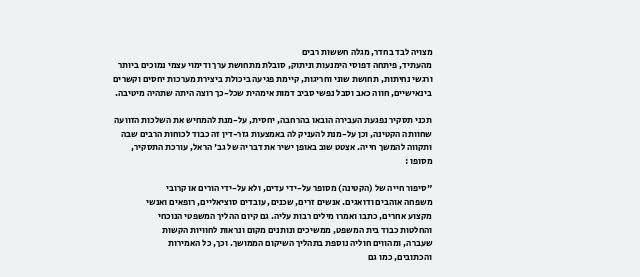מצויה לבד בחדר, מגלה חששות רבים
מהעתיד, פיתחה דפוסי הימנעות וניתוק, סובלת מתחושת ערך ודימוי עצמי נמוכים ביותר
ורגשי נחיתות, תחושת שוני וחריגות, קיימת פגיעה ביכולת ביצירת מערכות יחסים וקשרים
בינאישיים, חווה כאב וסבל נפשי סביב דמות אימהית שכל-כך רוצה היתה שתהיה מיטיבה.

תכני תסקיר נפגעת העבירה הובאו בהרחבה, יחסית, על-מנת להמחיש את השלכות הזוועה
שחוותה הקטינה, וכן על-מנת להעניק לה באמצעות גזר-דין זה כבוד לכוחות הרבים שבה
ותקווה להמשך חייה. אצטט שוב באופן ישיר את דבריה של גב' הראל, עורכת התסקיר,
מסופו :

"סיפור חייה של (הקטינה) מסופר על-ידי עדים, ולא על-ידי הורים או קרובי
משפחה אוהבים ודואגים. אנשים זרים, שכנים, עובדים סוציאליים, רופאים ואנשי
מקצוע אחרים, כתבו ואמרו מילים רבות עליה. גם קיום ההליך המשפטי הנוכחי
והחלטות כבוד בית המשפט, ממשיכים ונותנים מקום ונראות לחוויות הקשות
שעברה, ומהווים חוליה נוספת בתהליך השיקום הממושך. וכך, כל האמירות
והכתובים, כמו גם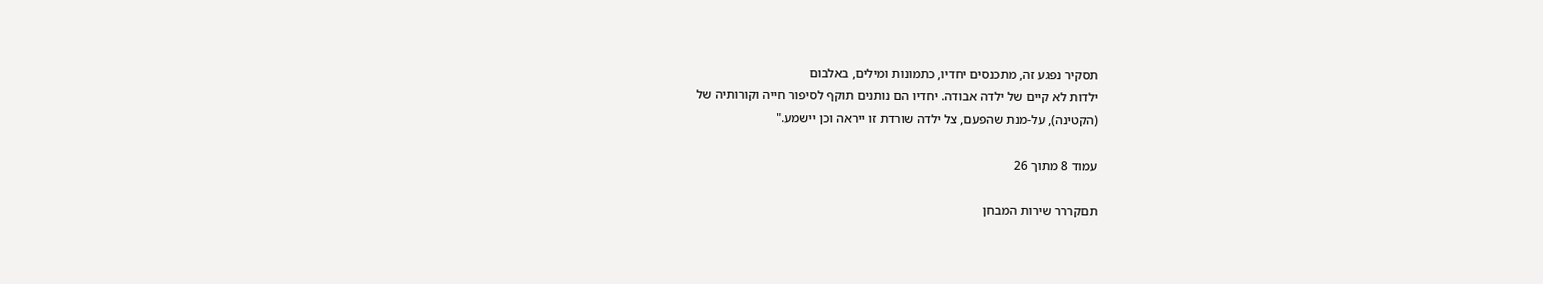תסקיר נפגע זה, מתכנסים יחדיו, כתמונות ומילים, באלבום
ילדות לא קיים של ילדה אבודה. יחדיו הם נותנים תוקף לסיפור חייה וקורותיה של
(הקטינה), על-מנת שהפעם, צל ילדה שורדת זו ייראה וכן יישמע."

עמוד 8 מתוך 26

תםקררר שירות המבחן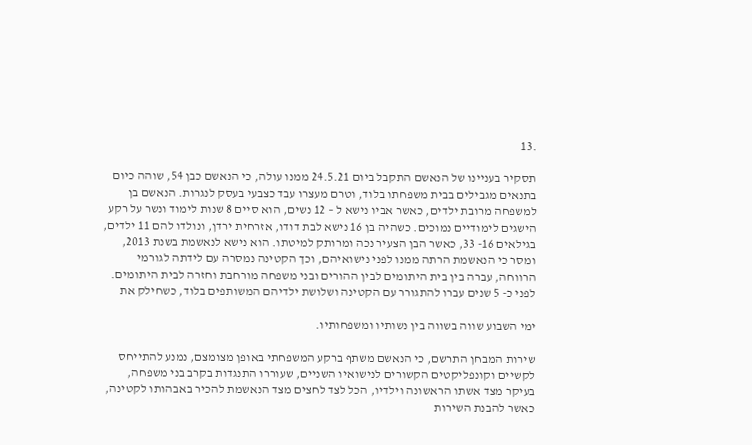.13

תסקיר בעניינו של הנאשם התקבל ביום 24.5.21 ממנו עולה, כי הנאשם כבן 54, שוהה כיום
בתנאים מגבילים בבית משפחתו בלוד, וטרם מעצרו עבד כצבעי בעסק לנגרות. הנאשם בן
למשפחה מרובת ילדים, כאשר אביו נישא ל – 12 נשים, הוא סיים 8 שנות לימוד ונשר על רקע
הישגים לימודיים נמוכים. כשהיה בן 16 נישא לבת דודו, אזרחית ירדן, ונולדו להם 11 ילדים,
בגילאים 16- 33, כאשר הבן הצעיר נכה ומרותק למיטתו. הוא נישא לנאשמת בשנת 2013,
ומסר כי הנאשמת הרתה ממנו לפני נישואיהם, וכך הקטינה נמסרה עם לידתה לגורמי
הרווחה, עברה בין בית היתומים לבין ההורים ובני משפחה מורחבת וחזרה לבית היתומים.
לפני כ- 5 שנים עברו להתגורר עם הקטינה ושלושת ילדיהם המשותפים בלוד, כשחילק את

ימי השבוע שווה בשווה בין נשותיו ומשפחותיו.

שירות המבחן התרשם, כי הנאשם משתף ברקע המשפחתי באופן מצומצם, נמנע להתייחס
לקשיים וקונפליקטים הקשורים לנישואיו השניים, שעוררו התנגדות בקרב בני משפחה,
בעיקר מצד אשתו הראשונה וילדיו, הכל לצד לחצים מצד הנאשמת להכיר באבהותו לקטינה,
כאשר להבנת השירות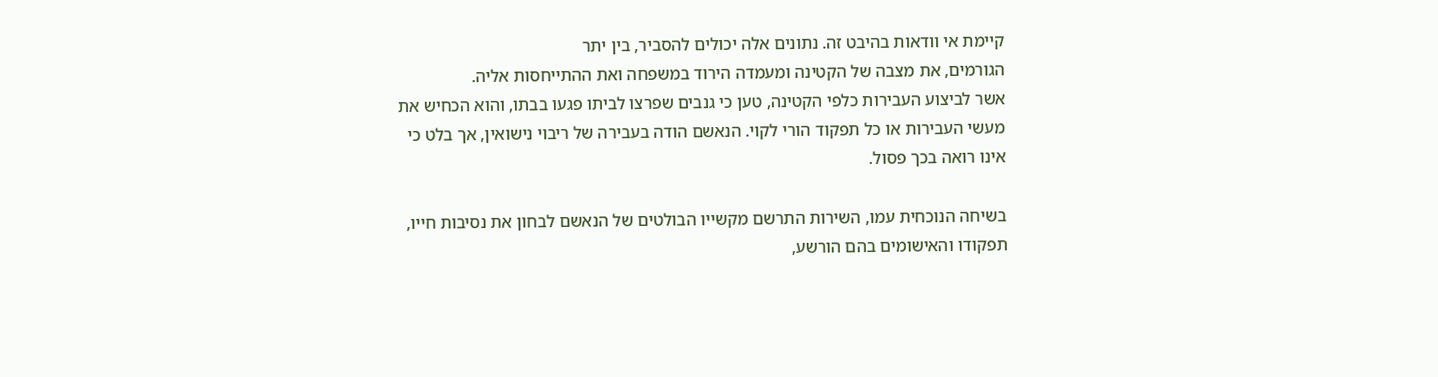קיימת אי וודאות בהיבט זה. נתונים אלה יכולים להסביר, בין יתר
הגורמים, את מצבה של הקטינה ומעמדה הירוד במשפחה ואת ההתייחסות אליה.
אשר לביצוע העבירות כלפי הקטינה, טען כי גנבים שפרצו לביתו פגעו בבתו, והוא הכחיש את
מעשי העבירות או כל תפקוד הורי לקוי. הנאשם הודה בעבירה של ריבוי נישואין, אך בלט כי
אינו רואה בכך פסול.

בשיחה הנוכחית עמו, השירות התרשם מקשייו הבולטים של הנאשם לבחון את נסיבות חייו,
תפקודו והאישומים בהם הורשע,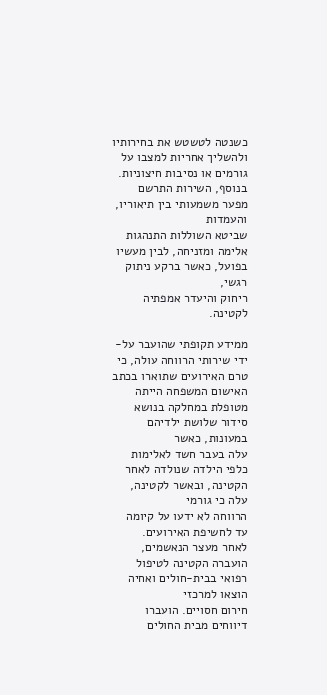כשנטה לטשטש את בחירותיו ולהשליך אחריות למצבו על
גורמים או נסיבות חיצוניות. בנוסף, השירות התרשם מפער משמעותי בין תיאוריו, והעמדות
שביטא השוללות התנהגות אלימה ומזניחה, לבין מעשיו בפועל, כאשר ברקע ניתוק רגשי,
ריחוק והיעדר אמפתיה לקטינה.

ממידע תקופתי שהועבר על-ידי שירותי הרווחה עולה, כי טרם האירועים שתוארו בכתב
האישום המשפחה הייתה מטופלת במחלקה בנושא סידור שלושת ילדיהם במעונות, כאשר
עלה בעבר חשד לאלימות כלפי הילדה שנולדה לאחר הקטינה, ובאשר לקטינה, עלה כי גורמי
הרווחה לא ידעו על קיומה עד לחשיפת האירועים.
לאחר מעצר הנאשמים, הועברה הקטינה לטיפול רפואי בבית-חולים ואחיה הוצאו למרכזי
חירום חסויים. הועברו דיווחים מבית החולים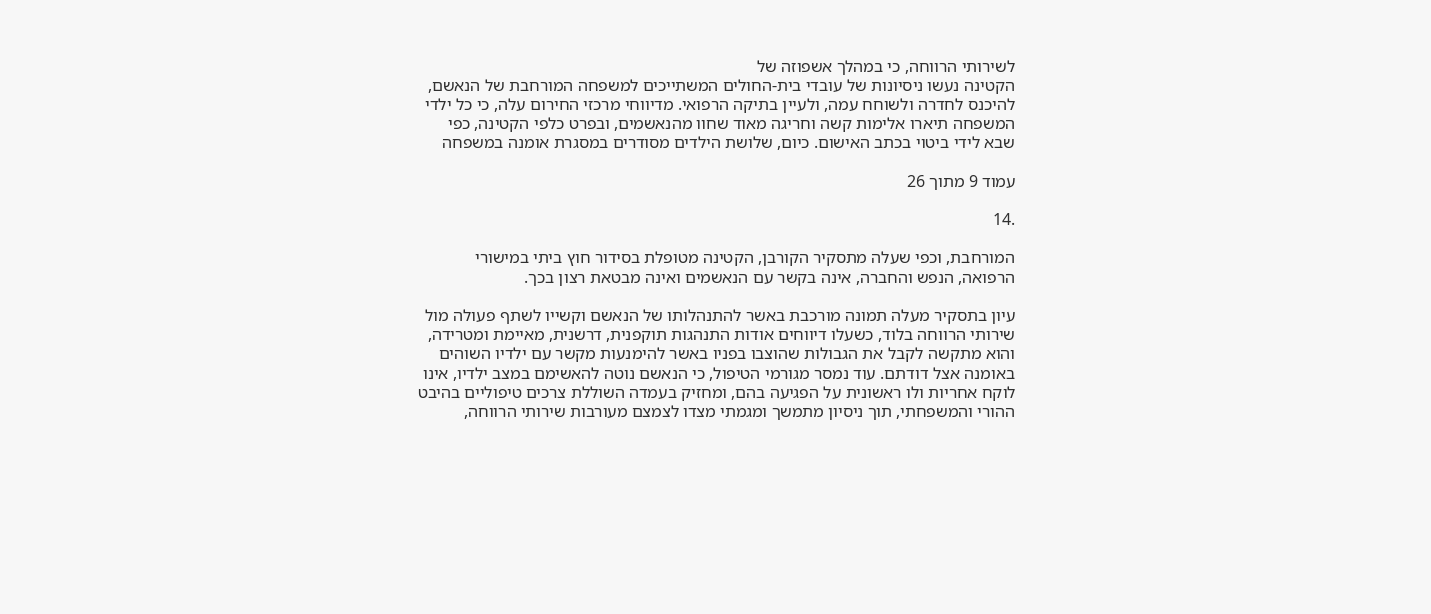לשירותי הרווחה, כי במהלך אשפוזה של
הקטינה נעשו ניסיונות של עובדי בית-החולים המשתייכים למשפחה המורחבת של הנאשם,
להיכנס לחדרה ולשוחח עמה, ולעיין בתיקה הרפואי. מדיווחי מרכזי החירום עלה, כי כל ילדי
המשפחה תיארו אלימות קשה וחריגה מאוד שחוו מהנאשמים, ובפרט כלפי הקטינה, כפי
שבא לידי ביטוי בכתב האישום. כיום, שלושת הילדים מסודרים במסגרת אומנה במשפחה

עמוד 9 מתוך 26

.14

המורחבת, וכפי שעלה מתסקיר הקורבן, הקטינה מטופלת בסידור חוץ ביתי במישורי
הרפואה, הנפש והחברה, אינה בקשר עם הנאשמים ואינה מבטאת רצון בכך.

עיון בתסקיר מעלה תמונה מורכבת באשר להתנהלותו של הנאשם וקשייו לשתף פעולה מול
שירותי הרווחה בלוד, כשעלו דיווחים אודות התנהגות תוקפנית, דרשנית, מאיימת ומטרידה,
והוא מתקשה לקבל את הגבולות שהוצבו בפניו באשר להימנעות מקשר עם ילדיו השוהים
באומנה אצל דודתם. עוד נמסר מגורמי הטיפול, כי הנאשם נוטה להאשימם במצב ילדיו, אינו
לוקח אחריות ולו ראשונית על הפגיעה בהם, ומחזיק בעמדה השוללת צרכים טיפוליים בהיבט
ההורי והמשפחתי, תוך ניסיון מתמשך ומגמתי מצדו לצמצם מעורבות שירותי הרווחה,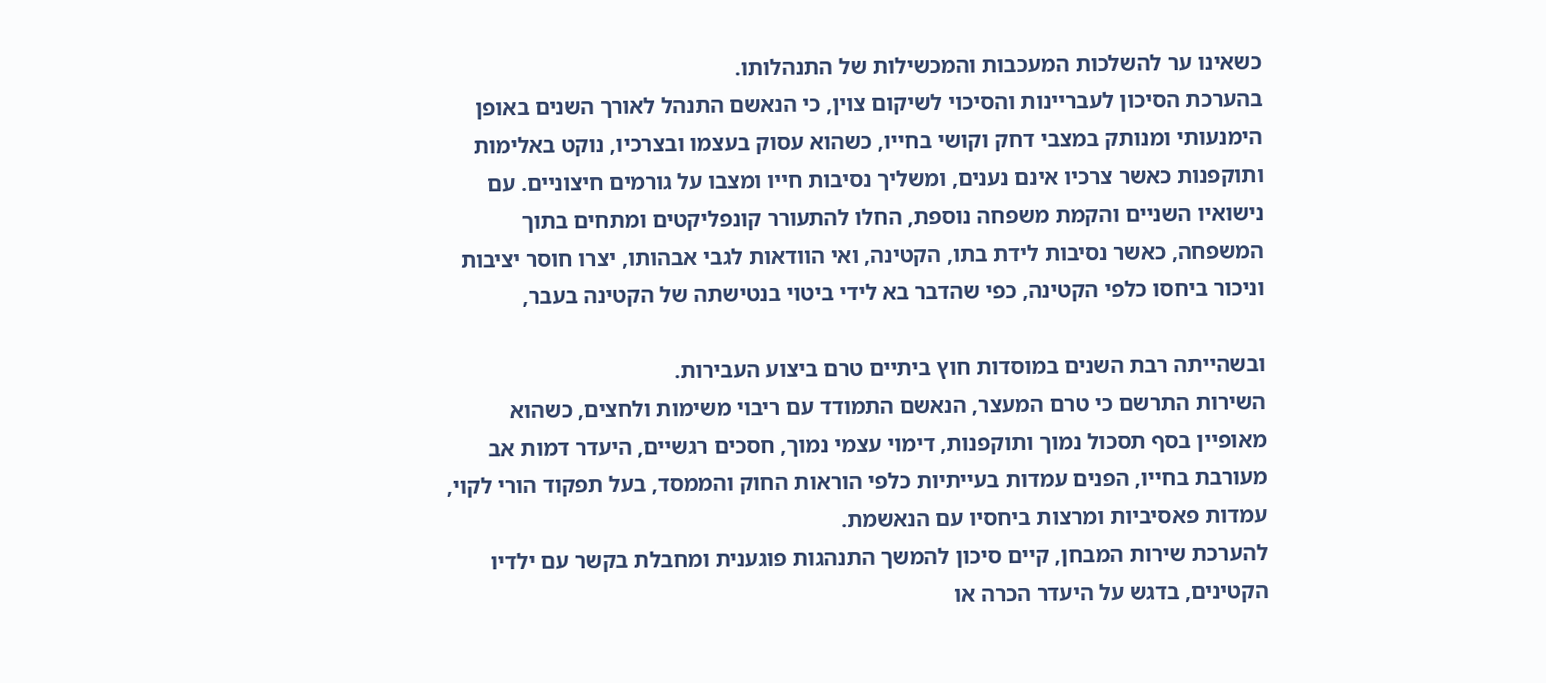כשאינו ער להשלכות המעכבות והמכשילות של התנהלותו.
בהערכת הסיכון לעבריינות והסיכוי לשיקום צוין, כי הנאשם התנהל לאורך השנים באופן
הימנעותי ומנותק במצבי דחק וקושי בחייו, כשהוא עסוק בעצמו ובצרכיו, נוקט באלימות
ותוקפנות כאשר צרכיו אינם נענים, ומשליך נסיבות חייו ומצבו על גורמים חיצוניים. עם
נישואיו השניים והקמת משפחה נוספת, החלו להתעורר קונפליקטים ומתחים בתוך
המשפחה, כאשר נסיבות לידת בתו, הקטינה, ואי הוודאות לגבי אבהותו, יצרו חוסר יציבות
וניכור ביחסו כלפי הקטינה, כפי שהדבר בא לידי ביטוי בנטישתה של הקטינה בעבר,

ובשהייתה רבת השנים במוסדות חוץ ביתיים טרם ביצוע העבירות.
השירות התרשם כי טרם המעצר, הנאשם התמודד עם ריבוי משימות ולחצים, כשהוא
מאופיין בסף תסכול נמוך ותוקפנות, דימוי עצמי נמוך, חסכים רגשיים, היעדר דמות אב
מעורבת בחייו, הפנים עמדות בעייתיות כלפי הוראות החוק והממסד, בעל תפקוד הורי לקוי,
עמדות פאסיביות ומרצות ביחסיו עם הנאשמת.
להערכת שירות המבחן, קיים סיכון להמשך התנהגות פוגענית ומחבלת בקשר עם ילדיו
הקטינים, בדגש על היעדר הכרה או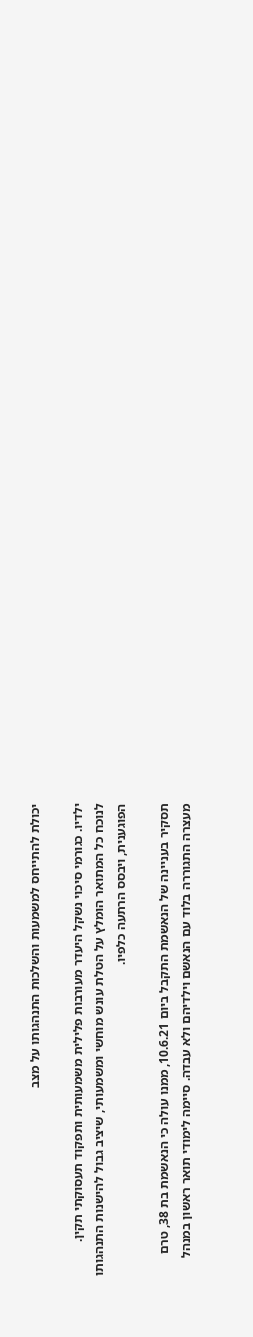יכולת להתייחס למשמעות והשלכות התנהגותו על מצב

ילדיו. כגורמי סיכוי נשקל היעדר מעורבות פלילית משמעותית ותפקוד תעסוקתי תקין.
לנוכח כל המתואר הומלץ על הטלת עונש מוחשי ומשמעותי, שיציב גבול להישנות התנהגותו
הפוגענית, ויבסס הרתעה כלפיו.

תסקיר בעניינה של הנאשמת התקבל ביום 10.6.21, ממנו עולה כי הנאשמת בת 38, טרם
מעצרה התגוררה בלוד עם הנאשם וילדיהם ולא עבדה. סיימה לימודי תואר ראשון במנהל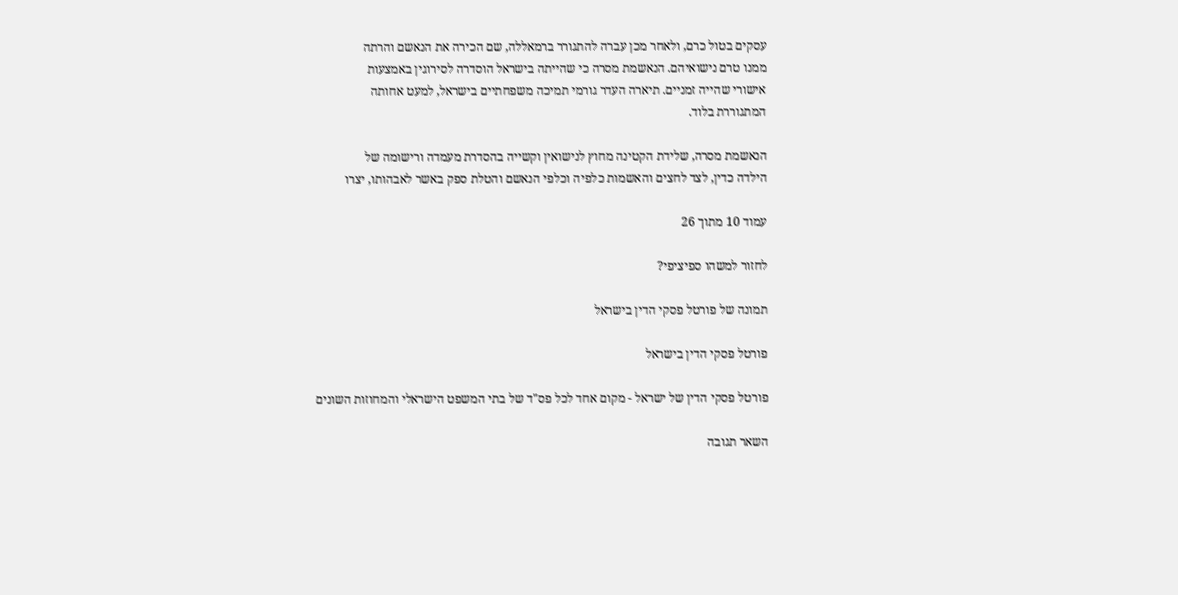עסקים בטול כרם, ולאחר מכן עברה להתגורר ברמאללה, שם הכירה את הנאשם והרתה
ממנו טרם נישואיהם. הנאשמת מסרה כי שהייתה בישראל הוסדרה לסירוגין באמצעות
אישורי שהייה זמניים. תיארה העדר גורמי תמיכה משפחתיים בישראל, למעט אחותה
המתגוררת בלוד.

הנאשמת מסרה, שלידת הקטינה מחוץ לנישואין וקשייה בהסדרת מעמדה ורישומה של
הילדה כדין, לצד לחצים והאשמות כלפיה וכלפי הנאשם והטלת ספק באשר לאבהותו, יצרו

עמוד 10 מתוך 26

לחזור למשהו ספיציפי?

תמונה של פורטל פסקי הדין בישראל

פורטל פסקי הדין בישראל

פורטל פסקי הדין של ישראל - מקום אחד לכל פס"ד של בתי המשפט הישראלי והמחוזות השונים

השאר תגובה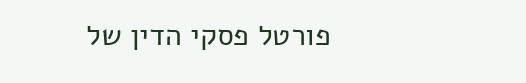פורטל פסקי הדין של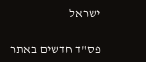ישראל

פס"ד חדשים באתר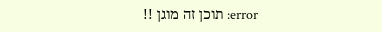error: תוכן זה מוגן !!